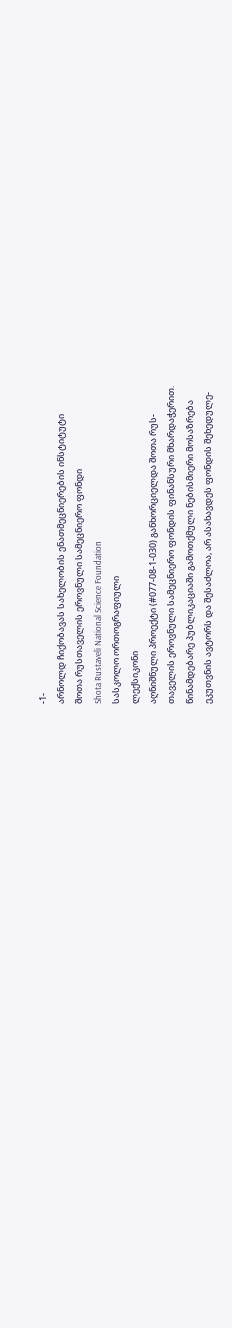-1-
არნოლდ ჩიქობავას სახელობის ენათმეცნიერების ინსტიტუტი
შოთა რუსთაველის ეროვნული სამეცნიერო ფონდი
Shota Rustaveli National Science Foundation
სასკოლო ორთოგრაფიული
ლექსიკონი
აღნიშნული პროექტი (#077-08-1-030) განხორციელდა შოთა რუს-
თაველის ეროვნული სამეცნიერო ფონდის ფინანსური მხარდაჭერით.
წინამდებარე პუბლიკაციაში გამოთქმული ნებისმიერი მოსაზრება
ეკუთვნის ავტორს და შესაძლოა, არ ასახავდეს ფონდის შეხედულე-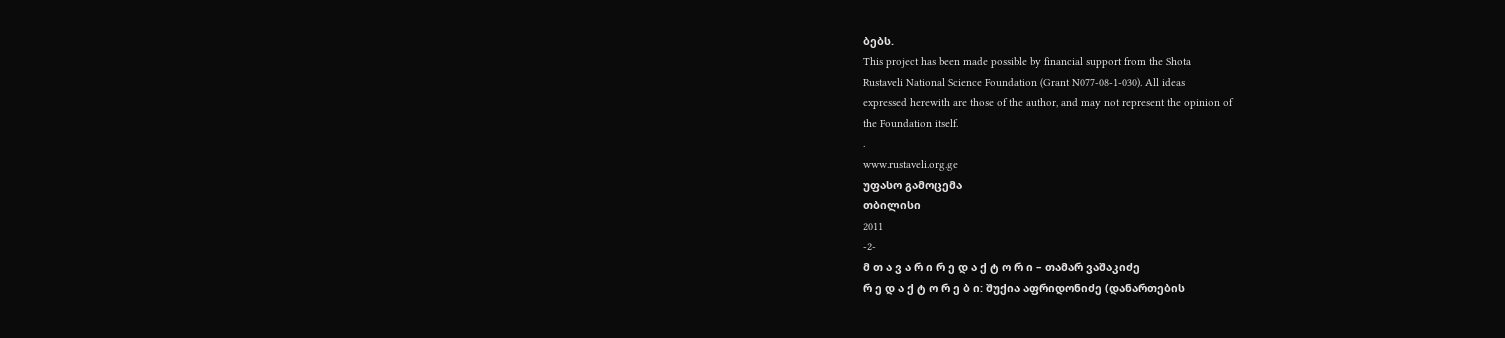ბებს.
This project has been made possible by financial support from the Shota
Rustaveli National Science Foundation (Grant N077-08-1-030). All ideas
expressed herewith are those of the author, and may not represent the opinion of
the Foundation itself.
.
www.rustaveli.org.ge
უფასო გამოცემა
თბილისი
2011
-2-
მ თ ა ვ ა რ ი რ ე დ ა ქ ტ ო რ ი – თამარ ვაშაკიძე
რ ე დ ა ქ ტ ო რ ე ბ ი: შუქია აფრიდონიძე (დანართების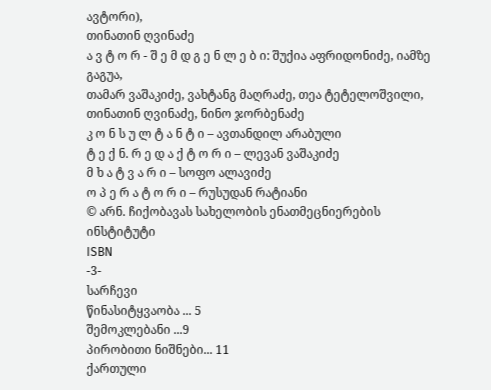ავტორი),
თინათინ ღვინაძე
ა ვ ტ ო რ - შ ე მ დ გ ე ნ ლ ე ბ ი: შუქია აფრიდონიძე, იამზე გაგუა,
თამარ ვაშაკიძე, ვახტანგ მაღრაძე, თეა ტეტელოშვილი,
თინათინ ღვინაძე, ნინო ჯორბენაძე
კ ო ნ ს უ ლ ტ ა ნ ტ ი – ავთანდილ არაბული
ტ ე ქ ნ. რ ე დ ა ქ ტ ო რ ი – ლევან ვაშაკიძე
მ ხ ა ტ ვ ა რ ი – სოფო ალავიძე
ო პ ე რ ა ტ ო რ ი – რუსუდან რატიანი
© არნ. ჩიქობავას სახელობის ენათმეცნიერების ინსტიტუტი
ISBN
-3-
სარჩევი
წინასიტყვაობა ... 5
შემოკლებანი ...9
პირობითი ნიშნები... 11
ქართული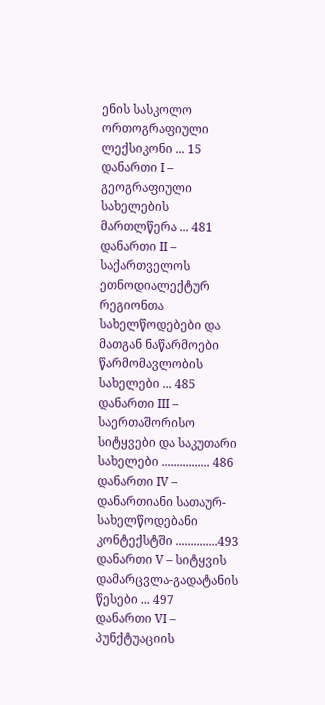ენის სასკოლო ორთოგრაფიული ლექსიკონი ... 15
დანართი I – გეოგრაფიული სახელების მართლწერა ... 481
დანართი II – საქართველოს ეთნოდიალექტურ რეგიონთა
სახელწოდებები და მათგან ნაწარმოები წარმომავლობის
სახელები ... 485
დანართი III – საერთაშორისო სიტყვები და საკუთარი სახელები ................ 486
დანართი IV – დანართიანი სათაურ-სახელწოდებანი კონტექსტში ..............493
დანართი V – სიტყვის დამარცვლა-გადატანის წესები ... 497
დანართი VI – პუნქტუაციის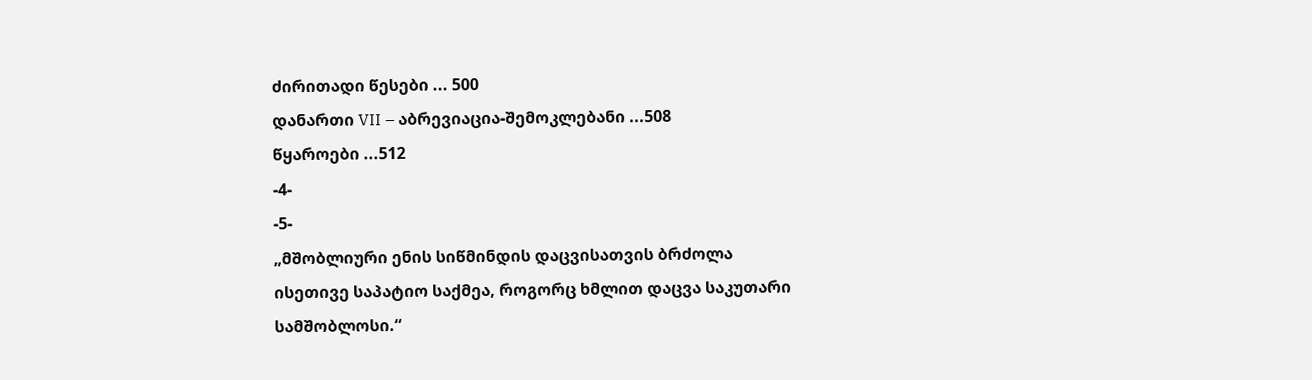ძირითადი წესები ... 500
დანართი VII – აბრევიაცია-შემოკლებანი ...508
წყაროები ...512
-4-
-5-
„მშობლიური ენის სიწმინდის დაცვისათვის ბრძოლა
ისეთივე საპატიო საქმეა, როგორც ხმლით დაცვა საკუთარი
სამშობლოსი.“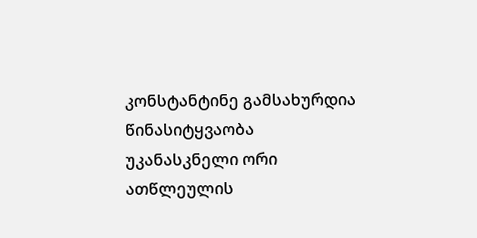კონსტანტინე გამსახურდია
წინასიტყვაობა
უკანასკნელი ორი ათწლეულის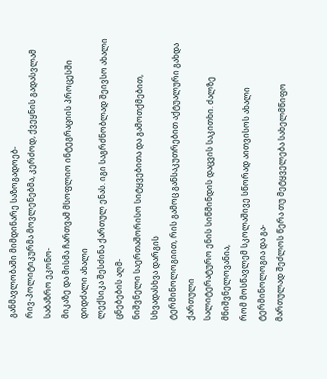განმავლობაში მიმდინარე საზოგადოებ-
რივ-პოლიტიკურმა მოვლენებმა, კერძოდ, ქვეყნის გადასვლამ საბაზრო ეკონო-
მიკაზე და მისმა ჩართვამ მსოფლიო ინტეგრაციის პროცესში დიდძალი ახალი
ლექსიკა შესძინა ქართულ ენას. იგი საგრძნობლად შეივსო ახალი ცნებების აღმ-
ნიშვნელი საერთაშორისო სიტყვებითა და გამოთქმებით, სხვადასხვა დარგის
ტერმინოლოგიით, რის გამოც განსაკუთრებით აქტუალური გახდა ქართული
სალიტერატურო ენის სიწმინდის დაცვის საკითხი. ძალზე მნიშვნელოვანია,
რომ მოსწავლემ სკოლაშივე სწორად აითვისოს ახალი ტერმინოლოგია და გა-
მართულად შეძლოს წერა თუ მეტყველება სახელმწიფო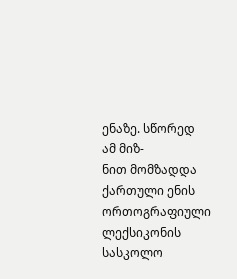ენაზე. სწორედ ამ მიზ-
ნით მომზადდა ქართული ენის ორთოგრაფიული ლექსიკონის სასკოლო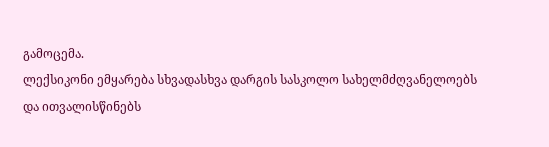გამოცემა.
ლექსიკონი ემყარება სხვადასხვა დარგის სასკოლო სახელმძღვანელოებს
და ითვალისწინებს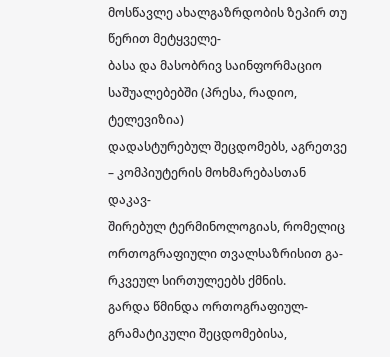მოსწავლე ახალგაზრდობის ზეპირ თუ წერით მეტყველე-
ბასა და მასობრივ საინფორმაციო საშუალებებში (პრესა, რადიო, ტელევიზია)
დადასტურებულ შეცდომებს, აგრეთვე – კომპიუტერის მოხმარებასთან დაკავ-
შირებულ ტერმინოლოგიას, რომელიც ორთოგრაფიული თვალსაზრისით გა-
რკვეულ სირთულეებს ქმნის.
გარდა წმინდა ორთოგრაფიულ-გრამატიკული შეცდომებისა,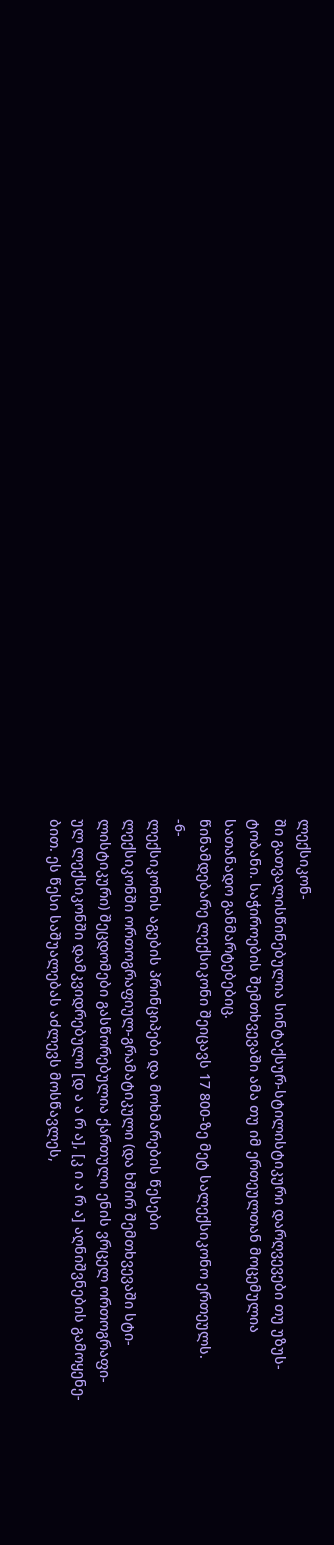ლექსიკონ-
ში გათვალისწინებულია სინტაქსურ-სტილისტიკური დარღვევები თუ უზუს-
ტობანი. საჭიროების შემთხვევაში ამა თუ იმ ერთეულთან მოცემულია
სათანადო განმარტებებიც.
წინამდებარე ლექსიკონი შეიცავს 17 800-ზე მეტ სალექსიკონო ერთეულს.
-6-
ლექსიკონის აგების პრინციპები და მოხმარების წესები
ლექსიკონში ორთოგრაფიულ-გრამატიკული (და ხშირ შემთხვევაში სტი-
ლისტიკური) შეცდომები გასწორებულია ქართული ენის ვრცელ ორთოგრაფი-
ულ ლექსიკონში დამკვიდრებული [დ ა ა რ ა], [კ ი ა რ ა] აღნიშვნების გამოყენე-
ბით. ეს წესი საშუალებას აძლევს მოსწავლეს,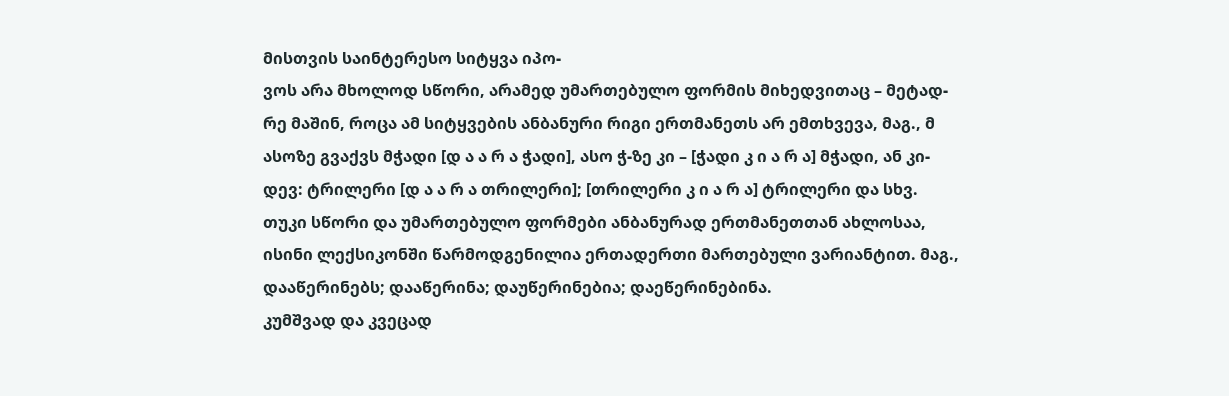მისთვის საინტერესო სიტყვა იპო-
ვოს არა მხოლოდ სწორი, არამედ უმართებულო ფორმის მიხედვითაც – მეტად-
რე მაშინ, როცა ამ სიტყვების ანბანური რიგი ერთმანეთს არ ემთხვევა, მაგ., მ
ასოზე გვაქვს მჭადი [დ ა ა რ ა ჭადი], ასო ჭ-ზე კი – [ჭადი კ ი ა რ ა] მჭადი, ან კი-
დევ: ტრილერი [დ ა ა რ ა თრილერი]; [თრილერი კ ი ა რ ა] ტრილერი და სხვ.
თუკი სწორი და უმართებულო ფორმები ანბანურად ერთმანეთთან ახლოსაა,
ისინი ლექსიკონში წარმოდგენილია ერთადერთი მართებული ვარიანტით. მაგ.,
დააწერინებს; დააწერინა; დაუწერინებია; დაეწერინებინა.
კუმშვად და კვეცად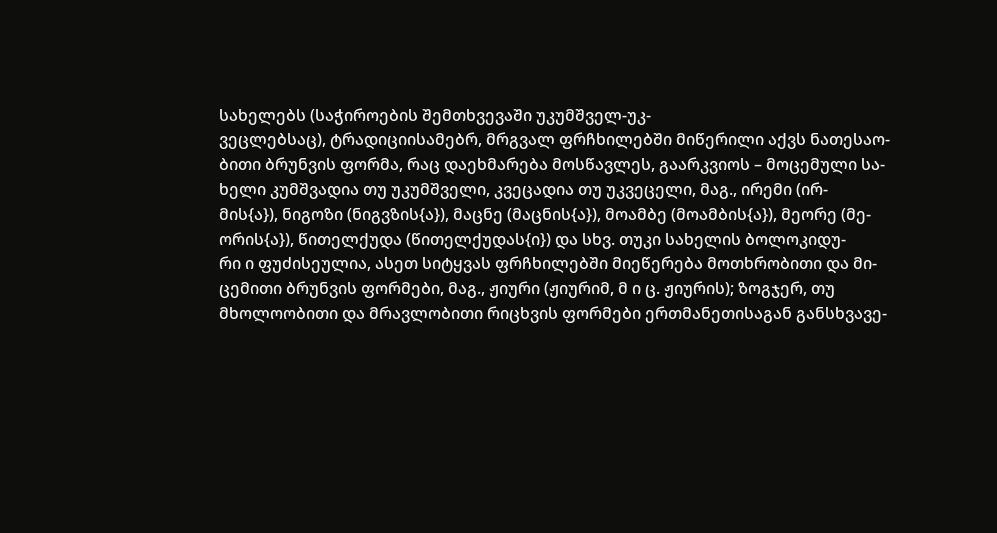სახელებს (საჭიროების შემთხვევაში უკუმშველ-უკ-
ვეცლებსაც), ტრადიციისამებრ, მრგვალ ფრჩხილებში მიწერილი აქვს ნათესაო-
ბითი ბრუნვის ფორმა, რაც დაეხმარება მოსწავლეს, გაარკვიოს – მოცემული სა-
ხელი კუმშვადია თუ უკუმშველი, კვეცადია თუ უკვეცელი, მაგ., ირემი (ირ-
მის{ა}), ნიგოზი (ნიგვზის{ა}), მაცნე (მაცნის{ა}), მოამბე (მოამბის{ა}), მეორე (მე-
ორის{ა}), წითელქუდა (წითელქუდას{ი}) და სხვ. თუკი სახელის ბოლოკიდუ-
რი ი ფუძისეულია, ასეთ სიტყვას ფრჩხილებში მიეწერება მოთხრობითი და მი-
ცემითი ბრუნვის ფორმები, მაგ., ჟიური (ჟიურიმ, მ ი ც. ჟიურის); ზოგჯერ, თუ
მხოლოობითი და მრავლობითი რიცხვის ფორმები ერთმანეთისაგან განსხვავე-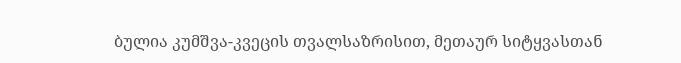ბულია კუმშვა-კვეცის თვალსაზრისით, მეთაურ სიტყვასთან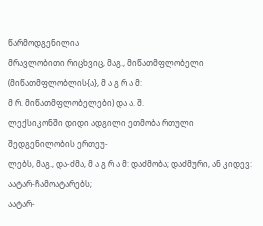წარმოდგენილია
მრავლობითი რიცხვიც, მაგ., მიწათმფლობელი (მიწათმფლობლის{ა}, მ ა გ რ ა მ:
მ რ. მიწათმფლობელები) და ა. შ.
ლექსიკონში დიდი ადგილი ეთმობა რთული შედგენილობის ერთეუ-
ლებს, მაგ., და-ძმა, მ ა გ რ ა მ: დაძმობა; დაძმური, ან კიდევ: აატარ-ჩამოატარებს;
აატარ-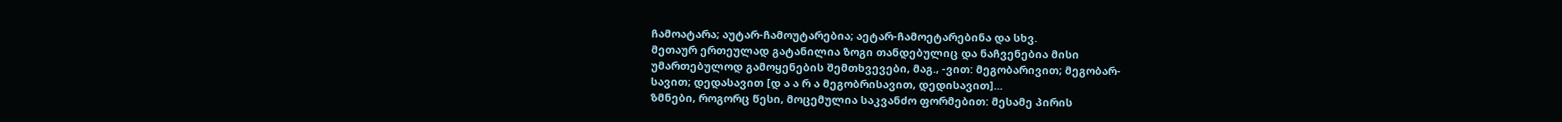ჩამოატარა; აუტარ-ჩამოუტარებია; აეტარ-ჩამოეტარებინა და სხვ.
მეთაურ ერთეულად გატანილია ზოგი თანდებულიც და ნაჩვენებია მისი
უმართებულოდ გამოყენების შემთხვევები, მაგ., -ვით: მეგობარივით; მეგობარ-
სავით; დედასავით [დ ა ა რ ა მეგობრისავით, დედისავით]...
ზმნები, როგორც წესი, მოცემულია საკვანძო ფორმებით: მესამე პირის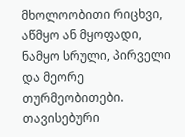მხოლოობითი რიცხვი, აწმყო ან მყოფადი, ნამყო სრული, პირველი და მეორე
თურმეობითები. თავისებური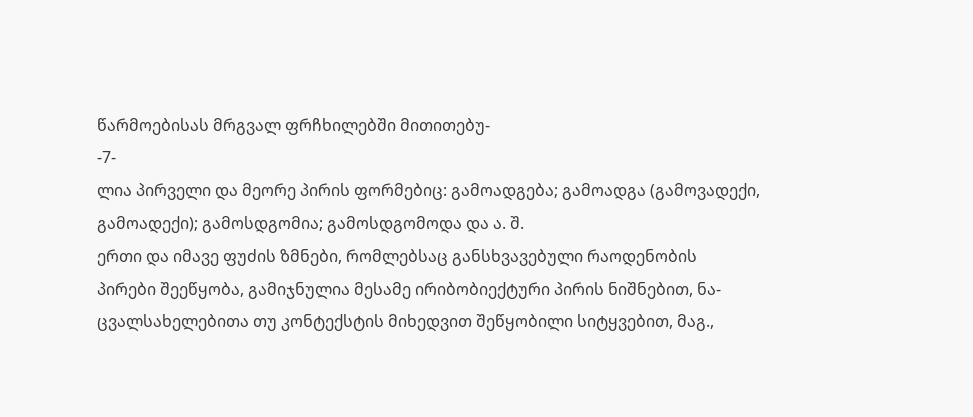წარმოებისას მრგვალ ფრჩხილებში მითითებუ-
-7-
ლია პირველი და მეორე პირის ფორმებიც: გამოადგება; გამოადგა (გამოვადექი,
გამოადექი); გამოსდგომია; გამოსდგომოდა და ა. შ.
ერთი და იმავე ფუძის ზმნები, რომლებსაც განსხვავებული რაოდენობის
პირები შეეწყობა, გამიჯნულია მესამე ირიბობიექტური პირის ნიშნებით, ნა-
ცვალსახელებითა თუ კონტექსტის მიხედვით შეწყობილი სიტყვებით, მაგ.,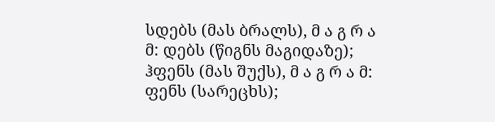სდებს (მას ბრალს), მ ა გ რ ა მ: დებს (წიგნს მაგიდაზე); ჰფენს (მას შუქს), მ ა გ რ ა მ:
ფენს (სარეცხს);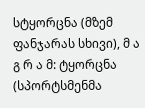სტყორცნა (მზემ ფანჯარას სხივი), მ ა გ რ ა მ: ტყორცნა
(სპორტსმენმა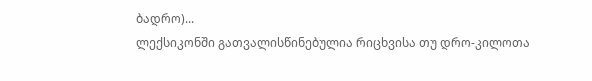ბადრო)...
ლექსიკონში გათვალისწინებულია რიცხვისა თუ დრო-კილოთა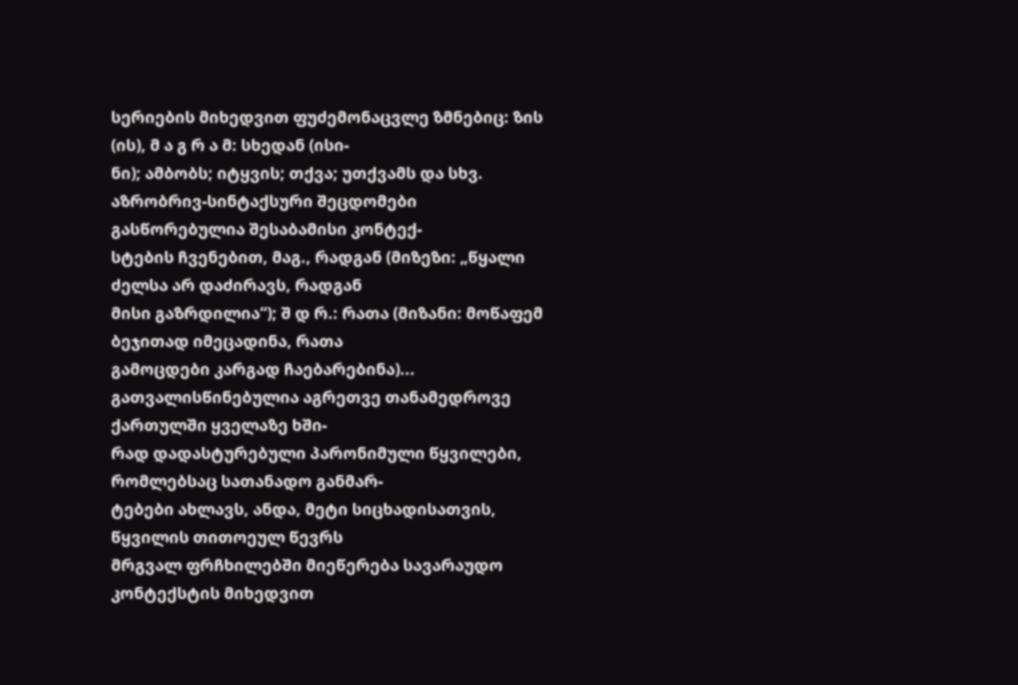სერიების მიხედვით ფუძემონაცვლე ზმნებიც: ზის (ის), მ ა გ რ ა მ: სხედან (ისი-
ნი); ამბობს; იტყვის; თქვა; უთქვამს და სხვ.
აზრობრივ-სინტაქსური შეცდომები გასწორებულია შესაბამისი კონტექ-
სტების ჩვენებით, მაგ., რადგან (მიზეზი: „წყალი ძელსა არ დაძირავს, რადგან
მისი გაზრდილია“); შ დ რ.: რათა (მიზანი: მოწაფემ ბეჯითად იმეცადინა, რათა
გამოცდები კარგად ჩაებარებინა)...
გათვალისწინებულია აგრეთვე თანამედროვე ქართულში ყველაზე ხში-
რად დადასტურებული პარონიმული წყვილები, რომლებსაც სათანადო განმარ-
ტებები ახლავს, ანდა, მეტი სიცხადისათვის, წყვილის თითოეულ წევრს
მრგვალ ფრჩხილებში მიეწერება სავარაუდო კონტექსტის მიხედვით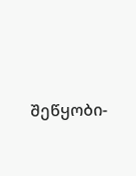შეწყობი-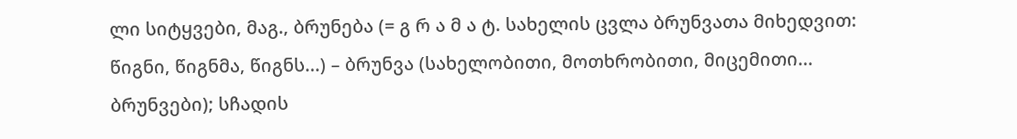ლი სიტყვები, მაგ., ბრუნება (= გ რ ა მ ა ტ. სახელის ცვლა ბრუნვათა მიხედვით:
წიგნი, წიგნმა, წიგნს...) – ბრუნვა (სახელობითი, მოთხრობითი, მიცემითი...
ბრუნვები); სჩადის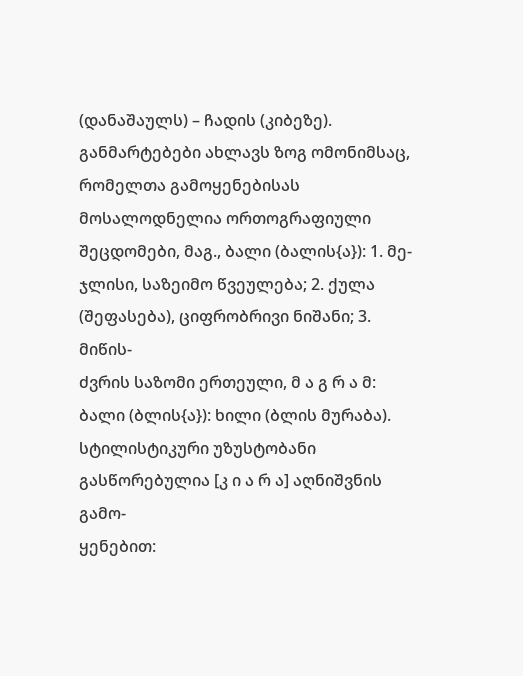(დანაშაულს) – ჩადის (კიბეზე).
განმარტებები ახლავს ზოგ ომონიმსაც, რომელთა გამოყენებისას
მოსალოდნელია ორთოგრაფიული შეცდომები, მაგ., ბალი (ბალის{ა}): 1. მე-
ჯლისი, საზეიმო წვეულება; 2. ქულა (შეფასება), ციფრობრივი ნიშანი; 3. მიწის-
ძვრის საზომი ერთეული, მ ა გ რ ა მ: ბალი (ბლის{ა}): ხილი (ბლის მურაბა).
სტილისტიკური უზუსტობანი გასწორებულია [კ ი ა რ ა] აღნიშვნის გამო-
ყენებით: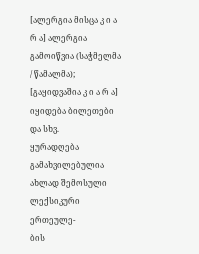[ალერგია მისცა კ ი ა რ ა] ალერგია გამოიწვია (საჭმელმა / წამალმა);
[გაყიდვაშია კ ი ა რ ა] იყიდება ბილეთები და სხვ.
ყურადღება გამახვილებულია ახლად შემოსული ლექსიკური ერთეულე-
ბის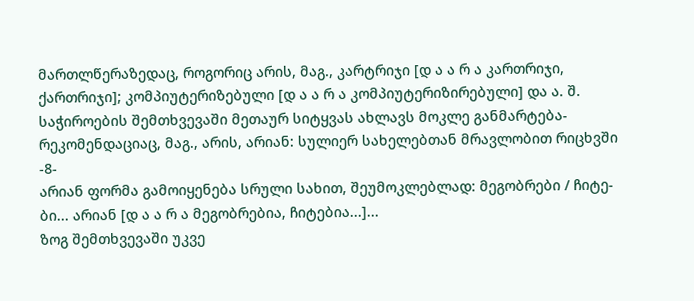მართლწერაზედაც, როგორიც არის, მაგ., კარტრიჯი [დ ა ა რ ა კართრიჯი,
ქართრიჯი]; კომპიუტერიზებული [დ ა ა რ ა კომპიუტერიზირებული] და ა. შ.
საჭიროების შემთხვევაში მეთაურ სიტყვას ახლავს მოკლე განმარტება-
რეკომენდაციაც, მაგ., არის, არიან: სულიერ სახელებთან მრავლობით რიცხვში
-8-
არიან ფორმა გამოიყენება სრული სახით, შეუმოკლებლად: მეგობრები / ჩიტე-
ბი... არიან [დ ა ა რ ა მეგობრებია, ჩიტებია...]...
ზოგ შემთხვევაში უკვე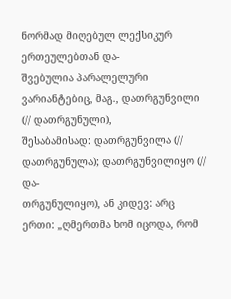ნორმად მიღებულ ლექსიკურ ერთეულებთან და-
შვებულია პარალელური ვარიანტებიც, მაგ., დათრგუნვილი (// დათრგუნული),
შესაბამისად: დათრგუნვილა (// დათრგუნულა); დათრგუნვილიყო (// და-
თრგუნულიყო), ან კიდევ: არც ერთი: „ღმერთმა ხომ იცოდა, რომ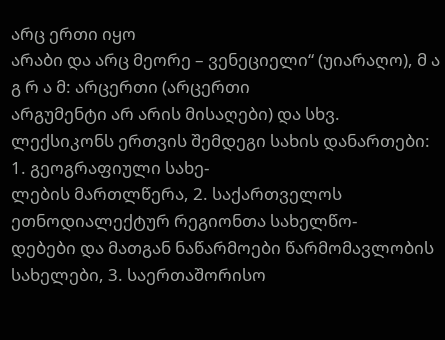არც ერთი იყო
არაბი და არც მეორე – ვენეციელი“ (უიარაღო), მ ა გ რ ა მ: არცერთი (არცერთი
არგუმენტი არ არის მისაღები) და სხვ.
ლექსიკონს ერთვის შემდეგი სახის დანართები: 1. გეოგრაფიული სახე-
ლების მართლწერა, 2. საქართველოს ეთნოდიალექტურ რეგიონთა სახელწო-
დებები და მათგან ნაწარმოები წარმომავლობის სახელები, 3. საერთაშორისო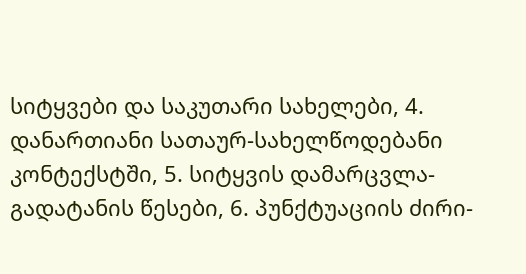სიტყვები და საკუთარი სახელები, 4. დანართიანი სათაურ-სახელწოდებანი
კონტექსტში, 5. სიტყვის დამარცვლა-გადატანის წესები, 6. პუნქტუაციის ძირი-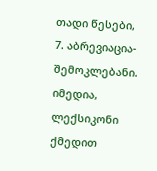თადი წესები, 7. აბრევიაცია-შემოკლებანი.
იმედია, ლექსიკონი ქმედით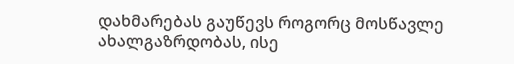დახმარებას გაუწევს როგორც მოსწავლე
ახალგაზრდობას, ისე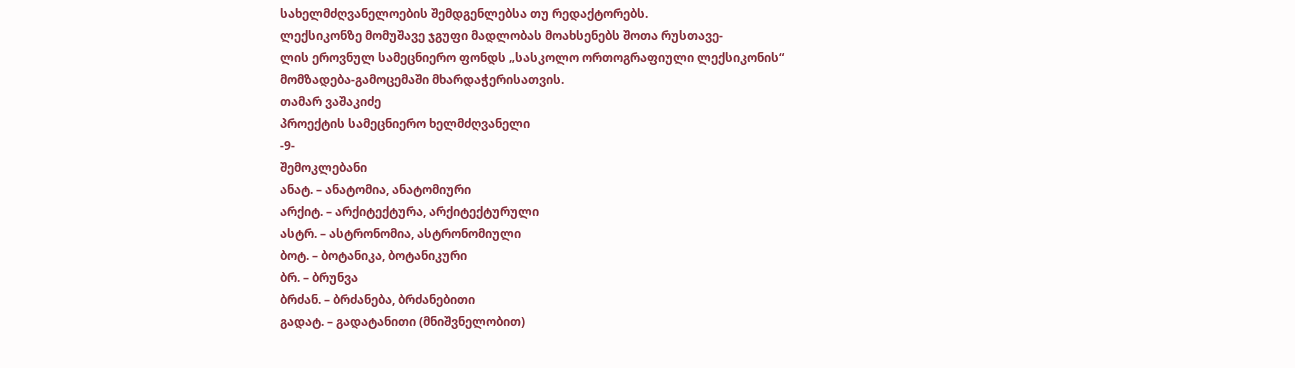სახელმძღვანელოების შემდგენლებსა თუ რედაქტორებს.
ლექსიკონზე მომუშავე ჯგუფი მადლობას მოახსენებს შოთა რუსთავე-
ლის ეროვნულ სამეცნიერო ფონდს „სასკოლო ორთოგრაფიული ლექსიკონის“
მომზადება-გამოცემაში მხარდაჭერისათვის.
თამარ ვაშაკიძე
პროექტის სამეცნიერო ხელმძღვანელი
-9-
შემოკლებანი
ანატ. – ანატომია, ანატომიური
არქიტ. – არქიტექტურა, არქიტექტურული
ასტრ. – ასტრონომია, ასტრონომიული
ბოტ. – ბოტანიკა, ბოტანიკური
ბრ. – ბრუნვა
ბრძან. – ბრძანება, ბრძანებითი
გადატ. – გადატანითი (მნიშვნელობით)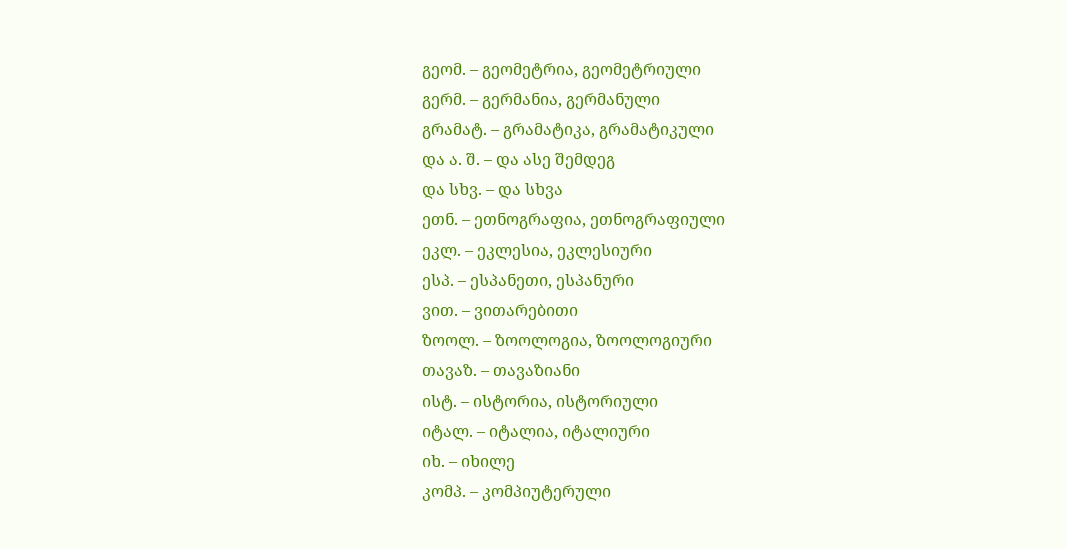გეომ. – გეომეტრია, გეომეტრიული
გერმ. – გერმანია, გერმანული
გრამატ. – გრამატიკა, გრამატიკული
და ა. შ. – და ასე შემდეგ
და სხვ. – და სხვა
ეთნ. – ეთნოგრაფია, ეთნოგრაფიული
ეკლ. – ეკლესია, ეკლესიური
ესპ. – ესპანეთი, ესპანური
ვით. – ვითარებითი
ზოოლ. – ზოოლოგია, ზოოლოგიური
თავაზ. – თავაზიანი
ისტ. – ისტორია, ისტორიული
იტალ. – იტალია, იტალიური
იხ. – იხილე
კომპ. – კომპიუტერული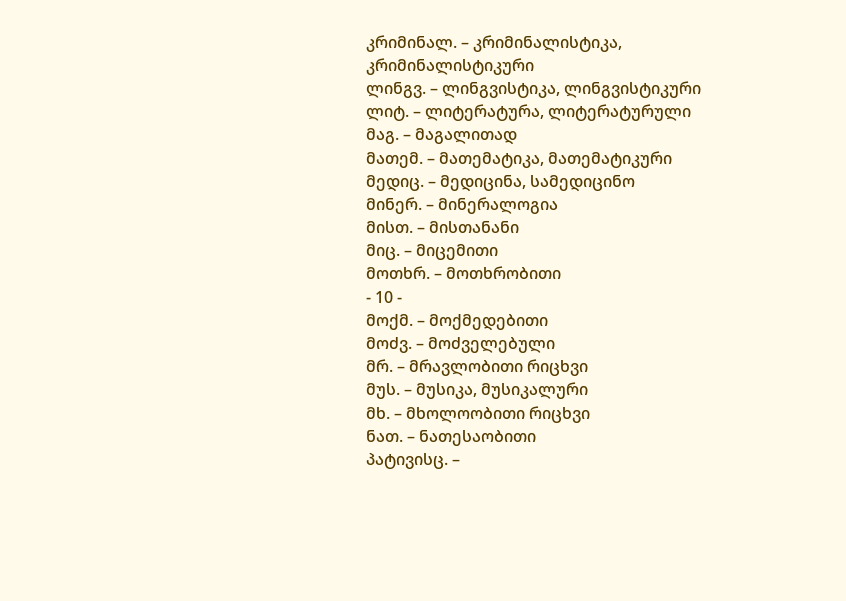კრიმინალ. – კრიმინალისტიკა, კრიმინალისტიკური
ლინგვ. – ლინგვისტიკა, ლინგვისტიკური
ლიტ. – ლიტერატურა, ლიტერატურული
მაგ. – მაგალითად
მათემ. – მათემატიკა, მათემატიკური
მედიც. – მედიცინა, სამედიცინო
მინერ. – მინერალოგია
მისთ. – მისთანანი
მიც. – მიცემითი
მოთხრ. – მოთხრობითი
- 10 -
მოქმ. – მოქმედებითი
მოძვ. – მოძველებული
მრ. – მრავლობითი რიცხვი
მუს. – მუსიკა, მუსიკალური
მხ. – მხოლოობითი რიცხვი
ნათ. – ნათესაობითი
პატივისც. –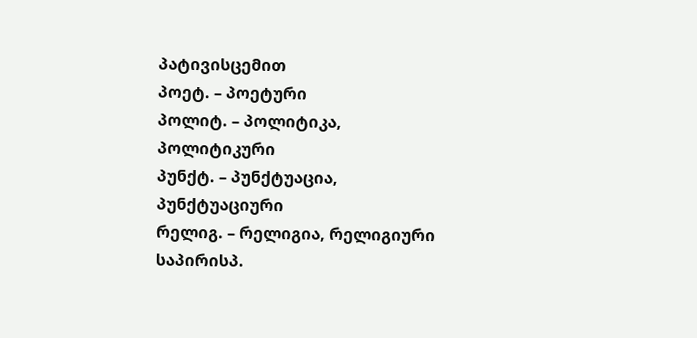პატივისცემით
პოეტ. – პოეტური
პოლიტ. – პოლიტიკა, პოლიტიკური
პუნქტ. – პუნქტუაცია, პუნქტუაციური
რელიგ. – რელიგია, რელიგიური
საპირისპ.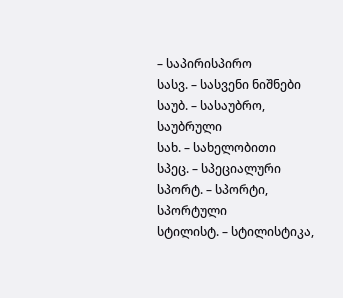– საპირისპირო
სასვ. – სასვენი ნიშნები
საუბ. – სასაუბრო, საუბრული
სახ. – სახელობითი
სპეც. – სპეციალური
სპორტ. – სპორტი, სპორტული
სტილისტ. – სტილისტიკა,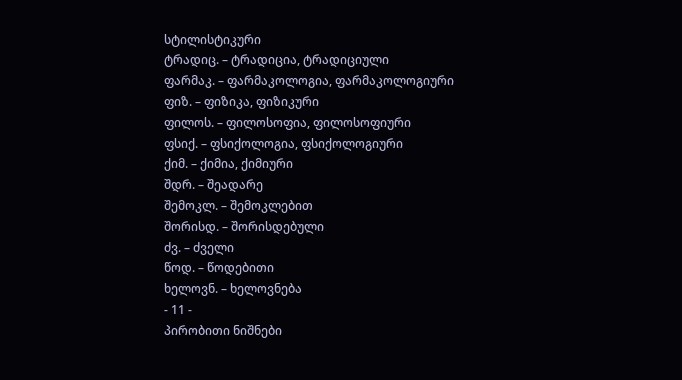სტილისტიკური
ტრადიც. – ტრადიცია, ტრადიციული
ფარმაკ. – ფარმაკოლოგია, ფარმაკოლოგიური
ფიზ. – ფიზიკა, ფიზიკური
ფილოს. – ფილოსოფია, ფილოსოფიური
ფსიქ. – ფსიქოლოგია, ფსიქოლოგიური
ქიმ. – ქიმია, ქიმიური
შდრ. – შეადარე
შემოკლ. – შემოკლებით
შორისდ. – შორისდებული
ძვ. – ძველი
წოდ. – წოდებითი
ხელოვნ. – ხელოვნება
- 11 -
პირობითი ნიშნები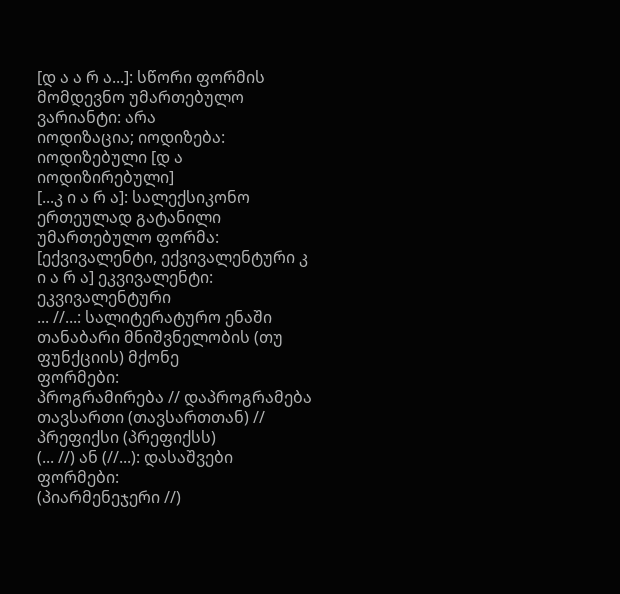[დ ა ა რ ა...]: სწორი ფორმის მომდევნო უმართებულო ვარიანტი: არა
იოდიზაცია; იოდიზება: იოდიზებული [დ ა
იოდიზირებული]
[...კ ი ა რ ა]: სალექსიკონო ერთეულად გატანილი უმართებულო ფორმა:
[ექვივალენტი, ექვივალენტური კ ი ა რ ა] ეკვივალენტი:
ეკვივალენტური
... //...: სალიტერატურო ენაში თანაბარი მნიშვნელობის (თუ ფუნქციის) მქონე
ფორმები:
პროგრამირება // დაპროგრამება
თავსართი (თავსართთან) // პრეფიქსი (პრეფიქსს)
(... //) ან (//...): დასაშვები ფორმები:
(პიარმენეჯერი //)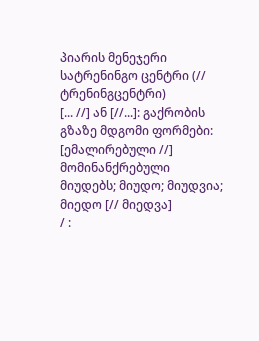პიარის მენეჯერი
სატრენინგო ცენტრი (// ტრენინგცენტრი)
[... //] ან [//...]: გაქრობის გზაზე მდგომი ფორმები:
[ემალირებული //] მომინანქრებული
მიუდებს; მიუდო; მიუდვია; მიედო [// მიედვა]
/ :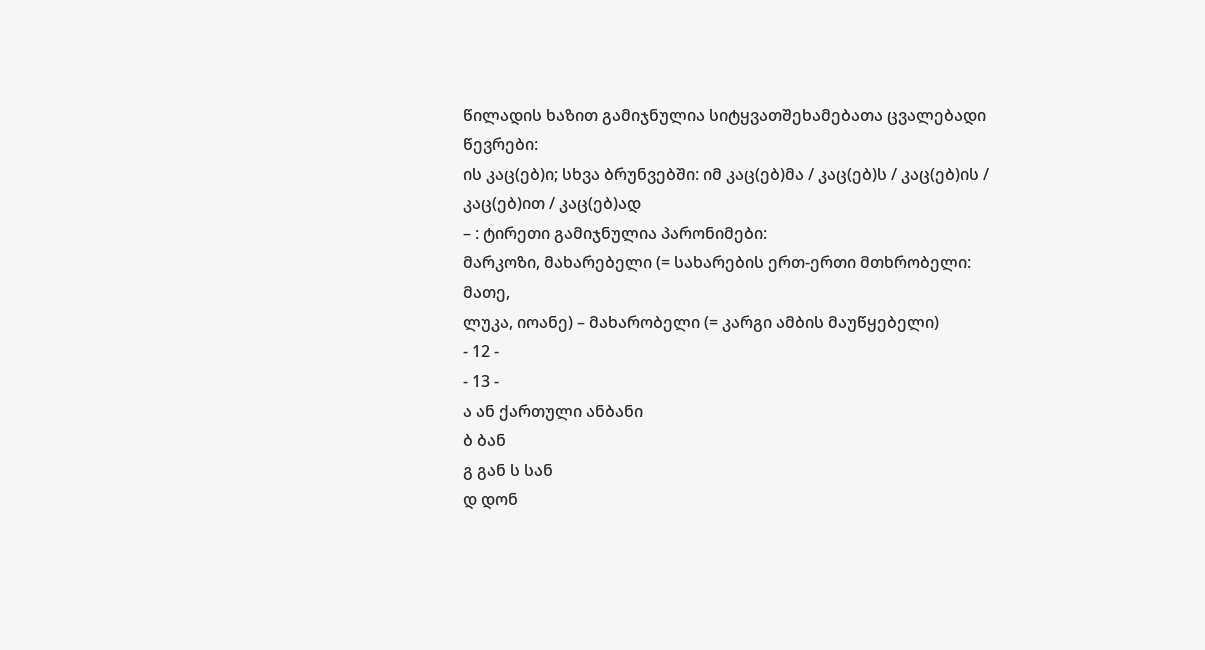წილადის ხაზით გამიჯნულია სიტყვათშეხამებათა ცვალებადი წევრები:
ის კაც(ებ)ი; სხვა ბრუნვებში: იმ კაც(ებ)მა / კაც(ებ)ს / კაც(ებ)ის /
კაც(ებ)ით / კაც(ებ)ად
– : ტირეთი გამიჯნულია პარონიმები:
მარკოზი, მახარებელი (= სახარების ერთ-ერთი მთხრობელი: მათე,
ლუკა, იოანე) – მახარობელი (= კარგი ამბის მაუწყებელი)
- 12 -
- 13 -
ა ან ქართული ანბანი
ბ ბან
გ გან ს სან
დ დონ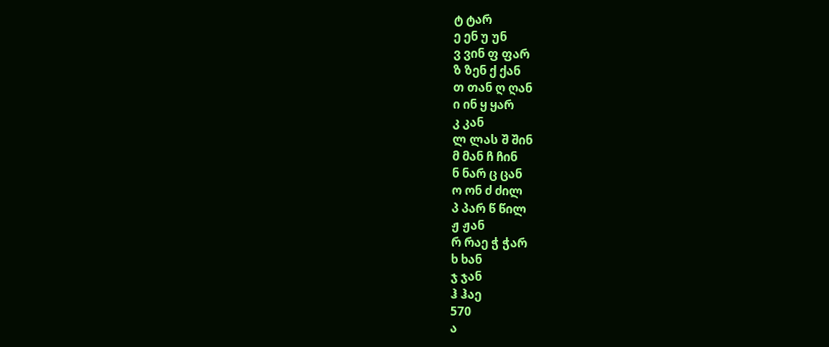ტ ტარ
ე ენ უ უნ
ვ ვინ ფ ფარ
ზ ზენ ქ ქან
თ თან ღ ღან
ი ინ ყ ყარ
კ კან
ლ ლას შ შინ
მ მან ჩ ჩინ
ნ ნარ ც ცან
ო ონ ძ ძილ
პ პარ წ წილ
ჟ ჟან
რ რაე ჭ ჭარ
ხ ხან
ჯ ჯან
ჰ ჰაე
570
ა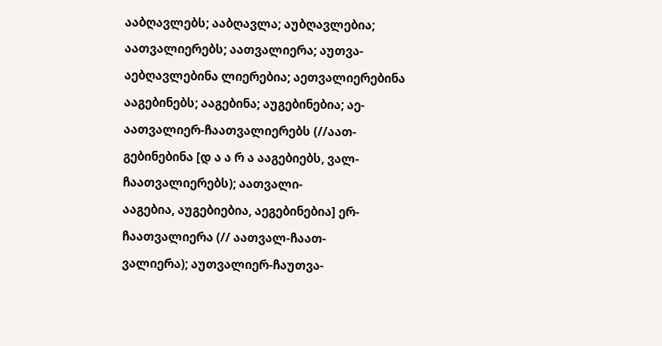ააბღავლებს; ააბღავლა; აუბღავლებია; აათვალიერებს; აათვალიერა; აუთვა-
აებღავლებინა ლიერებია; აეთვალიერებინა
ააგებინებს; ააგებინა; აუგებინებია; აე- აათვალიერ-ჩაათვალიერებს (//აათ-
გებინებინა [დ ა ა რ ა ააგებიებს, ვალ-ჩაათვალიერებს); აათვალი-
ააგებია, აუგებიებია, აეგებინებია] ერ-ჩაათვალიერა (// აათვალ-ჩაათ-
ვალიერა); აუთვალიერ-ჩაუთვა-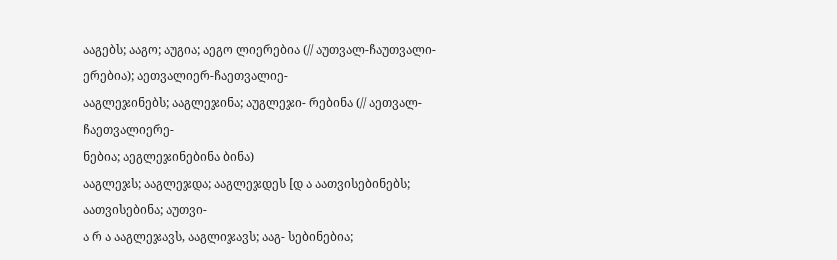ააგებს; ააგო; აუგია; აეგო ლიერებია (// აუთვალ-ჩაუთვალი-
ერებია); აეთვალიერ-ჩაეთვალიე-
ააგლეჯინებს; ააგლეჯინა; აუგლეჯი- რებინა (// აეთვალ-ჩაეთვალიერე-
ნებია; აეგლეჯინებინა ბინა)
ააგლეჯს; ააგლეჯდა; ააგლეჯდეს [დ ა აათვისებინებს; აათვისებინა; აუთვი-
ა რ ა ააგლეჯავს, ააგლიჯავს; ააგ- სებინებია;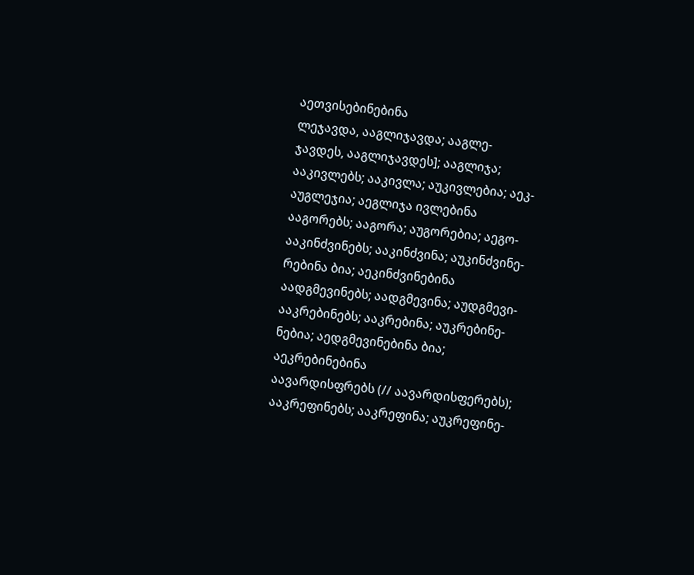აეთვისებინებინა
ლეჯავდა, ააგლიჯავდა; ააგლე-
ჯავდეს, ააგლიჯავდეს]; ააგლიჯა; ააკივლებს; ააკივლა; აუკივლებია; აეკ-
აუგლეჯია; აეგლიჯა ივლებინა
ააგორებს; ააგორა; აუგორებია; აეგო- ააკინძვინებს; ააკინძვინა; აუკინძვინე-
რებინა ბია; აეკინძვინებინა
აადგმევინებს; აადგმევინა; აუდგმევი- ააკრებინებს; ააკრებინა; აუკრებინე-
ნებია; აედგმევინებინა ბია; აეკრებინებინა
აავარდისფრებს (// აავარდისფერებს); ააკრეფინებს; ააკრეფინა; აუკრეფინე-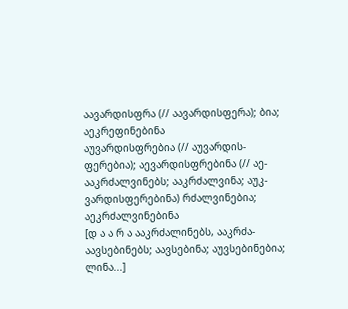აავარდისფრა (// აავარდისფერა); ბია; აეკრეფინებინა
აუვარდისფრებია (// აუვარდის-
ფერებია); აევარდისფრებინა (// აე- ააკრძალვინებს; ააკრძალვინა; აუკ-
ვარდისფერებინა) რძალვინებია; აეკრძალვინებინა
[დ ა ა რ ა ააკრძალინებს, ააკრძა-
აავსებინებს; აავსებინა; აუვსებინებია; ლინა...]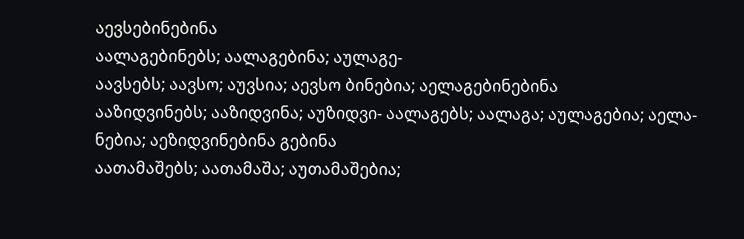აევსებინებინა
აალაგებინებს; აალაგებინა; აულაგე-
აავსებს; აავსო; აუვსია; აევსო ბინებია; აელაგებინებინა
ააზიდვინებს; ააზიდვინა; აუზიდვი- აალაგებს; აალაგა; აულაგებია; აელა-
ნებია; აეზიდვინებინა გებინა
აათამაშებს; აათამაშა; აუთამაშებია;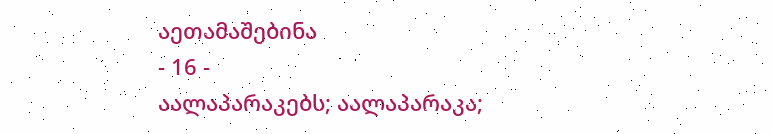აეთამაშებინა
- 16 -
აალაპარაკებს; აალაპარაკა;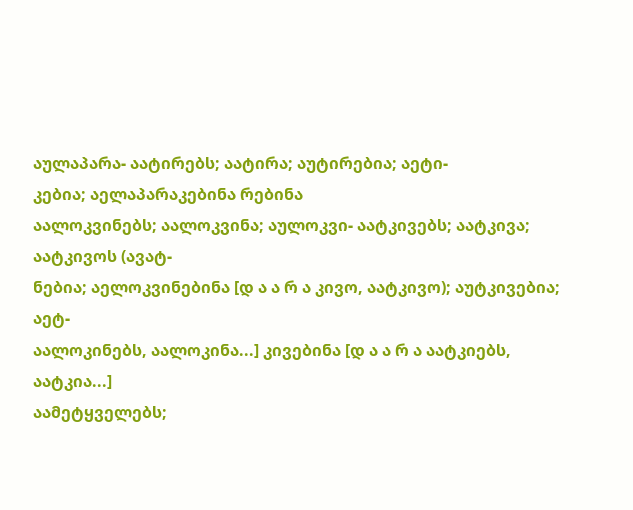აულაპარა- აატირებს; აატირა; აუტირებია; აეტი-
კებია; აელაპარაკებინა რებინა
აალოკვინებს; აალოკვინა; აულოკვი- აატკივებს; აატკივა; აატკივოს (ავატ-
ნებია; აელოკვინებინა [დ ა ა რ ა კივო, აატკივო); აუტკივებია; აეტ-
აალოკინებს, აალოკინა...] კივებინა [დ ა ა რ ა აატკიებს,
აატკია...]
აამეტყველებს;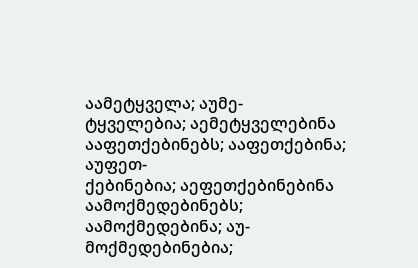აამეტყველა; აუმე-
ტყველებია; აემეტყველებინა ააფეთქებინებს; ააფეთქებინა; აუფეთ-
ქებინებია; აეფეთქებინებინა
აამოქმედებინებს; აამოქმედებინა; აუ-
მოქმედებინებია;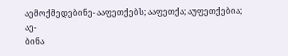აემოქმედებინე- ააფეთქებს; ააფეთქა; აუფეთქებია; აე-
ბინა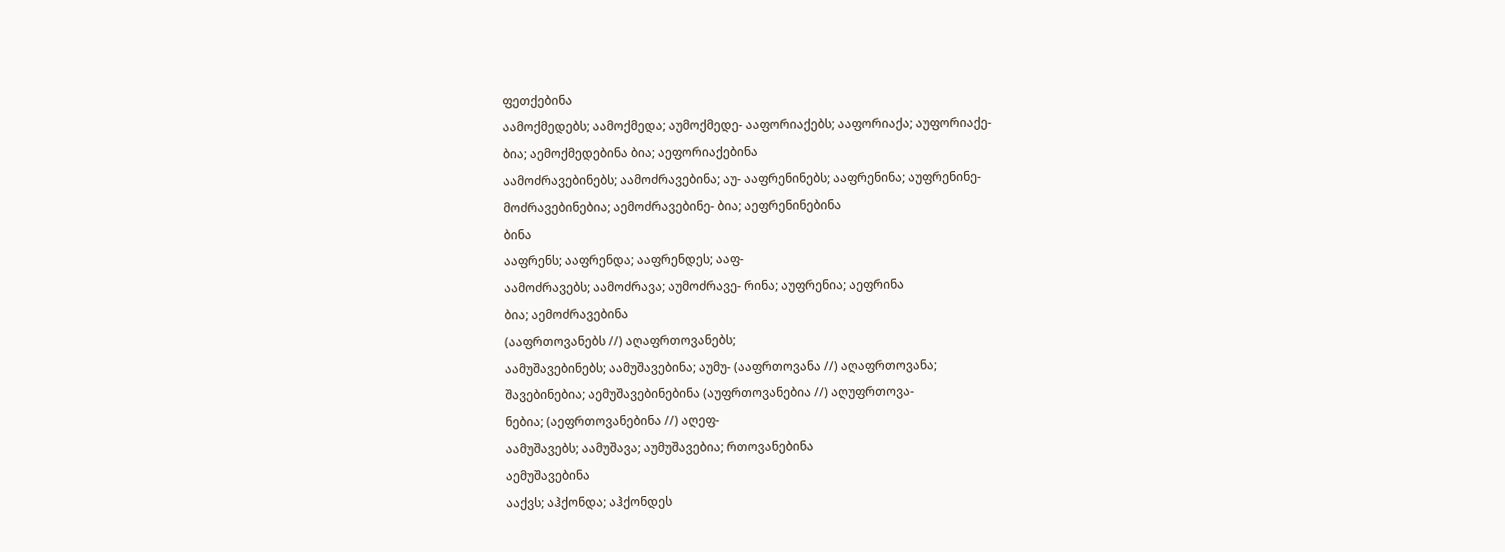ფეთქებინა
აამოქმედებს; აამოქმედა; აუმოქმედე- ააფორიაქებს; ააფორიაქა; აუფორიაქე-
ბია; აემოქმედებინა ბია; აეფორიაქებინა
აამოძრავებინებს; აამოძრავებინა; აუ- ააფრენინებს; ააფრენინა; აუფრენინე-
მოძრავებინებია; აემოძრავებინე- ბია; აეფრენინებინა
ბინა
ააფრენს; ააფრენდა; ააფრენდეს; ააფ-
აამოძრავებს; აამოძრავა; აუმოძრავე- რინა; აუფრენია; აეფრინა
ბია; აემოძრავებინა
(ააფრთოვანებს //) აღაფრთოვანებს;
აამუშავებინებს; აამუშავებინა; აუმუ- (ააფრთოვანა //) აღაფრთოვანა;
შავებინებია; აემუშავებინებინა (აუფრთოვანებია //) აღუფრთოვა-
ნებია; (აეფრთოვანებინა //) აღეფ-
აამუშავებს; აამუშავა; აუმუშავებია; რთოვანებინა
აემუშავებინა
ააქვს; აჰქონდა; აჰქონდეს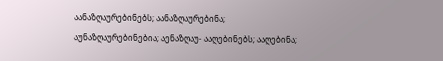აანაზღაურებინებს; აანაზღაურებინა;
აუნაზღაურებინებია; აენაზღაუ- ააღებინებს; ააღებინა;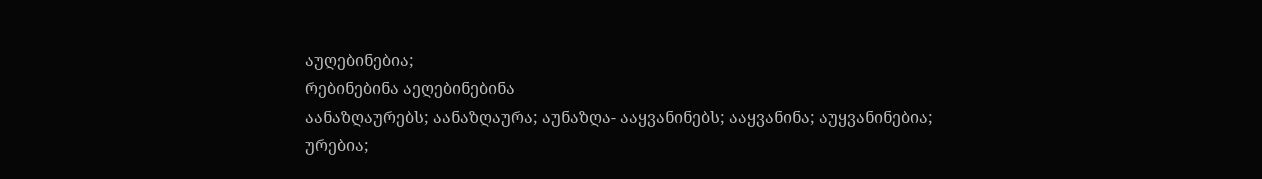აუღებინებია;
რებინებინა აეღებინებინა
აანაზღაურებს; აანაზღაურა; აუნაზღა- ააყვანინებს; ააყვანინა; აუყვანინებია;
ურებია;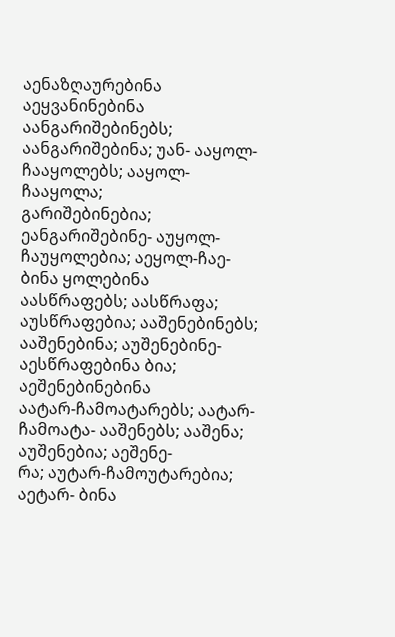აენაზღაურებინა აეყვანინებინა
აანგარიშებინებს; აანგარიშებინა; უან- ააყოლ-ჩააყოლებს; ააყოლ-ჩააყოლა;
გარიშებინებია; ეანგარიშებინე- აუყოლ-ჩაუყოლებია; აეყოლ-ჩაე-
ბინა ყოლებინა
აასწრაფებს; აასწრაფა; აუსწრაფებია; ააშენებინებს; ააშენებინა; აუშენებინე-
აესწრაფებინა ბია; აეშენებინებინა
აატარ-ჩამოატარებს; აატარ-ჩამოატა- ააშენებს; ააშენა; აუშენებია; აეშენე-
რა; აუტარ-ჩამოუტარებია; აეტარ- ბინა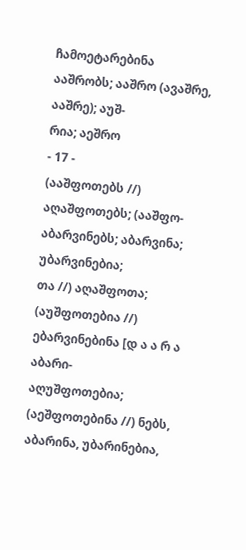ჩამოეტარებინა
ააშრობს; ააშრო (ავაშრე, ააშრე); აუშ-
რია; აეშრო
- 17 -
(ააშფოთებს //) აღაშფოთებს; (ააშფო- აბარვინებს; აბარვინა; უბარვინებია;
თა //) აღაშფოთა; (აუშფოთებია //) ებარვინებინა [დ ა ა რ ა აბარი-
აღუშფოთებია; (აეშფოთებინა //) ნებს, აბარინა, უბარინებია,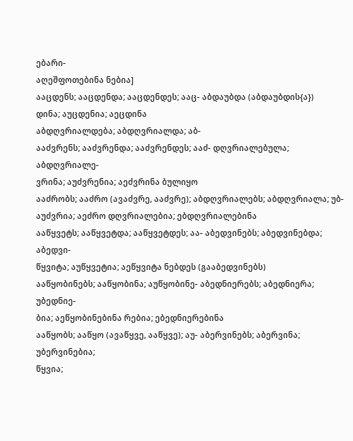ებარი-
აღეშფოთებინა ნებია]
ააცდენს; ააცდენდა; ააცდენდეს; ააც- აბდაუბდა (აბდაუბდის{ა})
დინა; აუცდენია; აეცდინა
აბდღვრიალდება; აბდღვრიალდა; აბ-
ააძვრენს; ააძვრენდა; ააძვრენდეს; ააძ- დღვრიალებულა; აბდღვრიალე-
ვრინა; აუძვრენია; აეძვრინა ბულიყო
ააძრობს; ააძრო (ავაძვრე, ააძვრე); აბდღვრიალებს; აბდღვრიალა; უბ-
აუძვრია; აეძრო დღვრიალებია; ებდღვრიალებინა
ააწყვეტს; ააწყვეტდა; ააწყვეტდეს; აა- აბედვინებს; აბედვინებდა; აბედვი-
წყვიტა; აუწყვეტია; აეწყვიტა ნებდეს (გააბედვინებს)
ააწყობინებს; ააწყობინა; აუწყობინე- აბედნიერებს; აბედნიერა; უბედნიე-
ბია; აეწყობინებინა რებია; ებედნიერებინა
ააწყობს; ააწყო (ავაწყვე, ააწყვე); აუ- აბერვინებს; აბერვინა; უბერვინებია;
წყვია;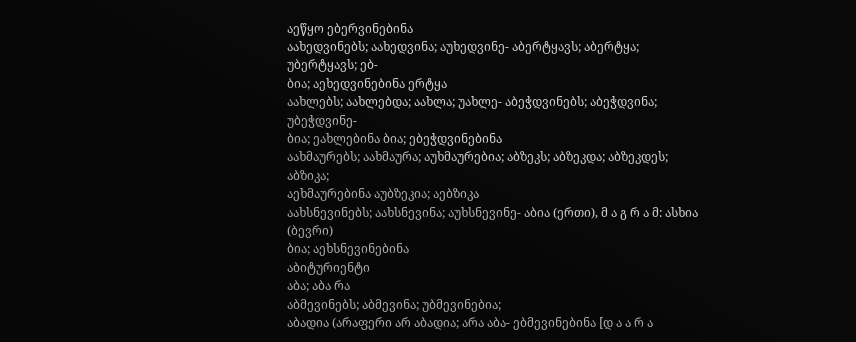აეწყო ებერვინებინა
აახედვინებს; აახედვინა; აუხედვინე- აბერტყავს; აბერტყა; უბერტყავს; ებ-
ბია; აეხედვინებინა ერტყა
აახლებს; აახლებდა; აახლა; უახლე- აბეჭდვინებს; აბეჭდვინა; უბეჭდვინე-
ბია; ეახლებინა ბია; ებეჭდვინებინა
აახმაურებს; აახმაურა; აუხმაურებია; აბზეკს; აბზეკდა; აბზეკდეს; აბზიკა;
აეხმაურებინა აუბზეკია; აებზიკა
აახსნევინებს; აახსნევინა; აუხსნევინე- აბია (ერთი), მ ა გ რ ა მ: ასხია (ბევრი)
ბია; აეხსნევინებინა
აბიტურიენტი
აბა; აბა რა
აბმევინებს; აბმევინა; უბმევინებია;
აბადია (არაფერი არ აბადია; არა აბა- ებმევინებინა [დ ა ა რ ა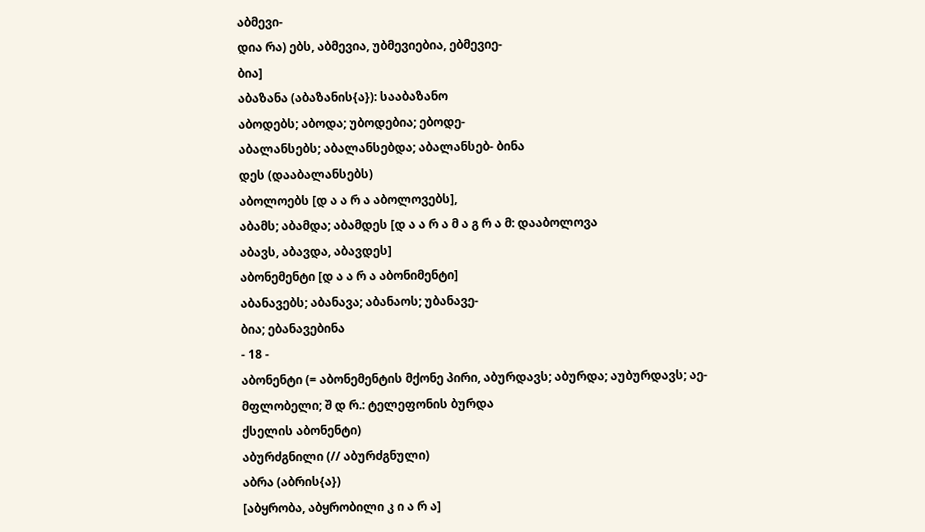აბმევი-
დია რა) ებს, აბმევია, უბმევიებია, ებმევიე-
ბია]
აბაზანა (აბაზანის{ა}): სააბაზანო
აბოდებს; აბოდა; უბოდებია; ებოდე-
აბალანსებს; აბალანსებდა; აბალანსებ- ბინა
დეს (დააბალანსებს)
აბოლოებს [დ ა ა რ ა აბოლოვებს],
აბამს; აბამდა; აბამდეს [დ ა ა რ ა მ ა გ რ ა მ: დააბოლოვა
აბავს, აბავდა, აბავდეს]
აბონემენტი [დ ა ა რ ა აბონიმენტი]
აბანავებს; აბანავა; აბანაოს; უბანავე-
ბია; ებანავებინა
- 18 -
აბონენტი (= აბონემენტის მქონე პირი, აბურდავს; აბურდა; აუბურდავს; აე-
მფლობელი; შ დ რ.: ტელეფონის ბურდა
ქსელის აბონენტი)
აბურძგნილი (// აბურძგნული)
აბრა (აბრის{ა})
[აბყრობა, აბყრობილი კ ი ა რ ა]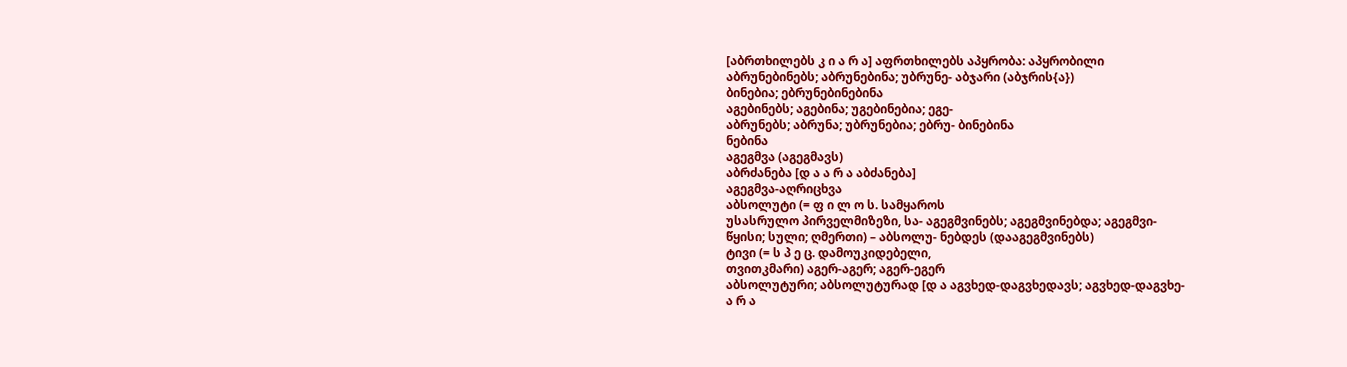[აბრთხილებს კ ი ა რ ა] აფრთხილებს აპყრობა: აპყრობილი
აბრუნებინებს; აბრუნებინა; უბრუნე- აბჯარი (აბჯრის{ა})
ბინებია; ებრუნებინებინა
აგებინებს; აგებინა; უგებინებია; ეგე-
აბრუნებს; აბრუნა; უბრუნებია; ებრუ- ბინებინა
ნებინა
აგეგმვა (აგეგმავს)
აბრძანება [დ ა ა რ ა აბძანება]
აგეგმვა-აღრიცხვა
აბსოლუტი (= ფ ი ლ ო ს. სამყაროს
უსასრულო პირველმიზეზი, სა- აგეგმვინებს; აგეგმვინებდა; აგეგმვი-
წყისი; სული; ღმერთი) – აბსოლუ- ნებდეს (დააგეგმვინებს)
ტივი (= ს პ ე ც. დამოუკიდებელი,
თვითკმარი) აგერ-აგერ; აგერ-ეგერ
აბსოლუტური; აბსოლუტურად [დ ა აგვხედ-დაგვხედავს; აგვხედ-დაგვხე-
ა რ ა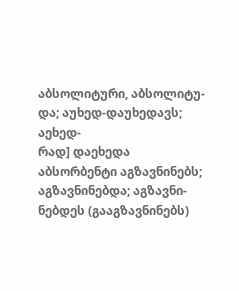აბსოლიტური, აბსოლიტუ- და; აუხედ-დაუხედავს; აეხედ-
რად] დაეხედა
აბსორბენტი აგზავნინებს; აგზავნინებდა; აგზავნი-
ნებდეს (გააგზავნინებს)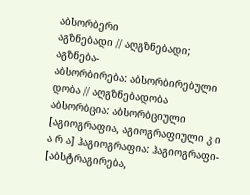აბსორბერი
აგზნებადი // აღგზნებადი; აგზნება-
აბსორბირება: აბსორბირებული დობა // აღგზნებადობა
აბსორბცია: აბსორბციული [აგიოგრაფია, აგიოგრაფიული კ ი
ა რ ა] ჰაგიოგრაფია: ჰაგიოგრაფი-
[აბსტრაგირება,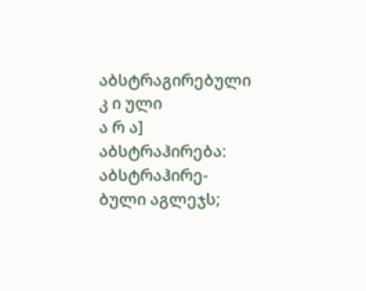აბსტრაგირებული კ ი ული
ა რ ა] აბსტრაჰირება: აბსტრაჰირე-
ბული აგლეჯს;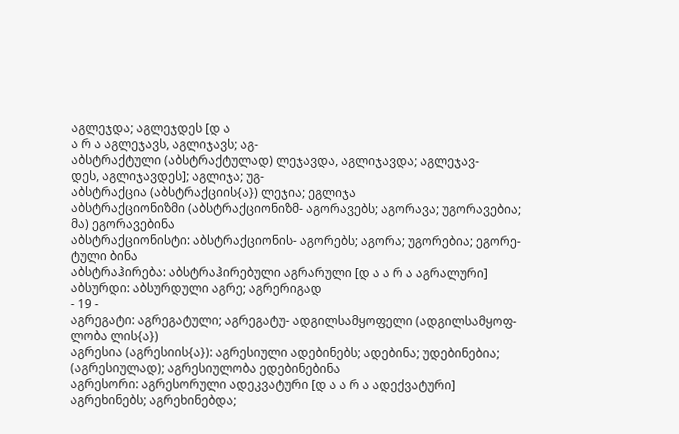აგლეჯდა; აგლეჯდეს [დ ა
ა რ ა აგლეჯავს, აგლიჯავს; აგ-
აბსტრაქტული (აბსტრაქტულად) ლეჯავდა, აგლიჯავდა; აგლეჯავ-
დეს, აგლიჯავდეს]; აგლიჯა; უგ-
აბსტრაქცია (აბსტრაქციის{ა}) ლეჯია; ეგლიჯა
აბსტრაქციონიზმი (აბსტრაქციონიზმ- აგორავებს; აგორავა; უგორავებია;
მა) ეგორავებინა
აბსტრაქციონისტი: აბსტრაქციონის- აგორებს; აგორა; უგორებია; ეგორე-
ტული ბინა
აბსტრაჰირება: აბსტრაჰირებული აგრარული [დ ა ა რ ა აგრალური]
აბსურდი: აბსურდული აგრე; აგრერიგად
- 19 -
აგრეგატი: აგრეგატული; აგრეგატუ- ადგილსამყოფელი (ადგილსამყოფ-
ლობა ლის{ა})
აგრესია (აგრესიის{ა}): აგრესიული ადებინებს; ადებინა; უდებინებია;
(აგრესიულად); აგრესიულობა ედებინებინა
აგრესორი: აგრესორული ადეკვატური [დ ა ა რ ა ადექვატური]
აგრეხინებს; აგრეხინებდა;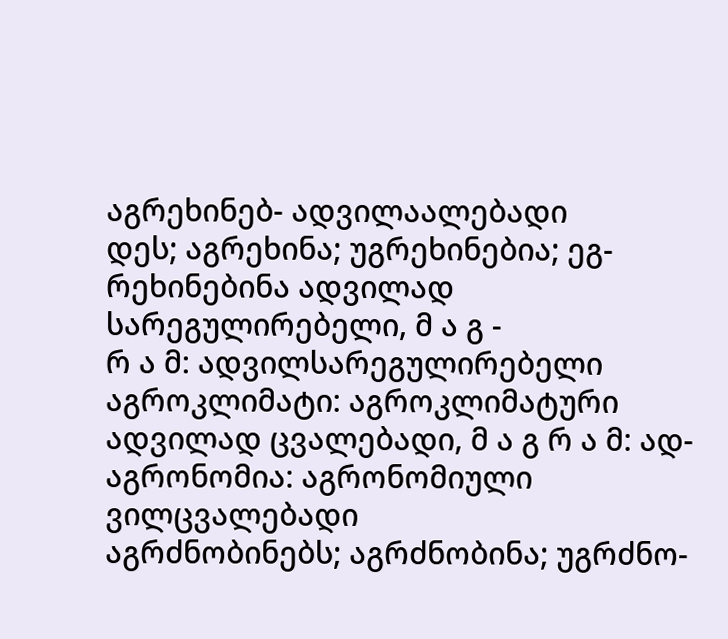აგრეხინებ- ადვილაალებადი
დეს; აგრეხინა; უგრეხინებია; ეგ-
რეხინებინა ადვილად სარეგულირებელი, მ ა გ -
რ ა მ: ადვილსარეგულირებელი
აგროკლიმატი: აგროკლიმატური
ადვილად ცვალებადი, მ ა გ რ ა მ: ად-
აგრონომია: აგრონომიული ვილცვალებადი
აგრძნობინებს; აგრძნობინა; უგრძნო-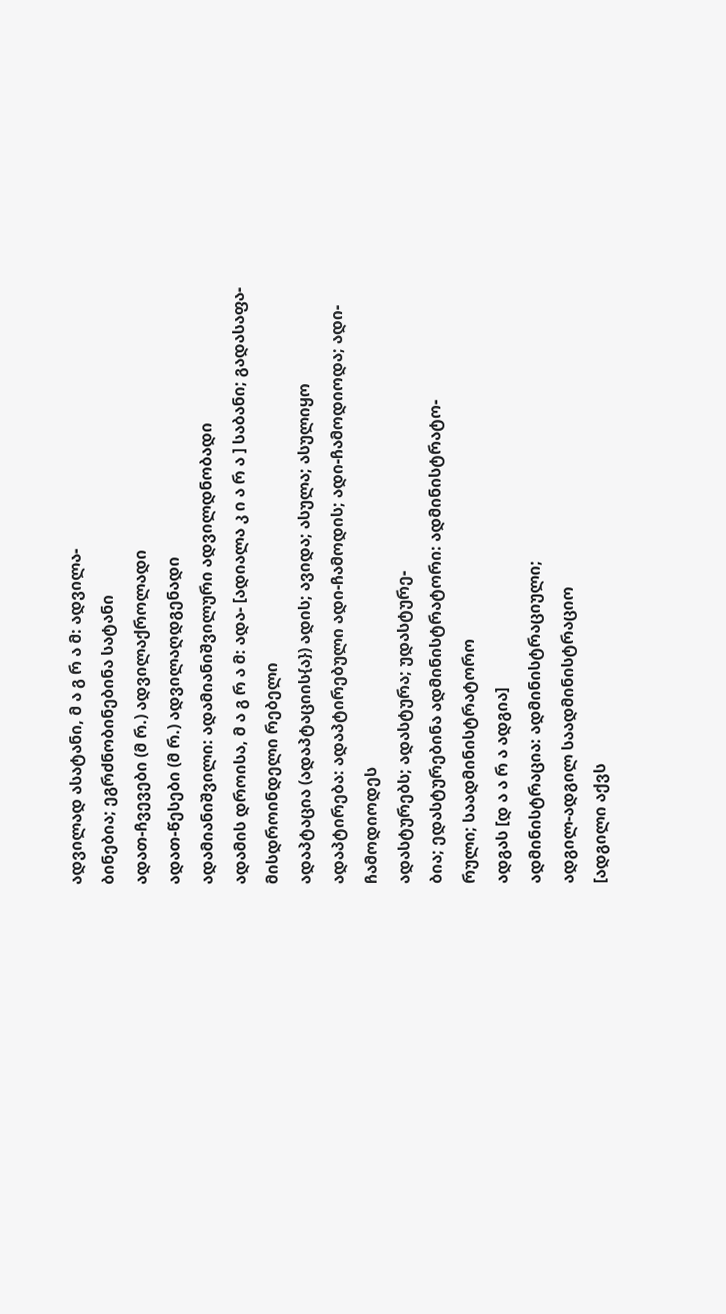ადვილად ასატანი, მ ა გ რ ა მ: ადვილა-
ბინებია; ეგრძნობინებინა სატანი
ადათ-ჩვევები (მ რ.) ადვილაქროლადი
ადათ-წესები (მ რ.) ადვილაღდგენადი
ადამიანიშვილი: ადამიანიშვილური ადვილდნობადი
ადამის დროისა, მ ა გ რ ა მ: ადა- [ადიალა კ ი ა რ ა ] საბანი; გადასაფა-
მისდროინდელი რებელი
ადაპტაცია (ადაპტაციის{ა}) ადის; ავიდა; ასულა; ასულიყო
ადაპტირება: ადაპტირებული ადი-ჩამოდის; ადი-ჩამოდიოდა; ადი-
ჩამოდიოდეს
ადასტურებს; ადასტურა; უდასტურე-
ბია; ედასტურებინა ადმინისტრატორი: ადმინისტრატო-
რული; საადმინისტრატორო
ადგას [დ ა ა რ ა ადგია]
ადმინისტრაცია: ადმინისტრაციული;
ადგილ-ადგილ საადმინისტრაციო
[ადგილი აქვს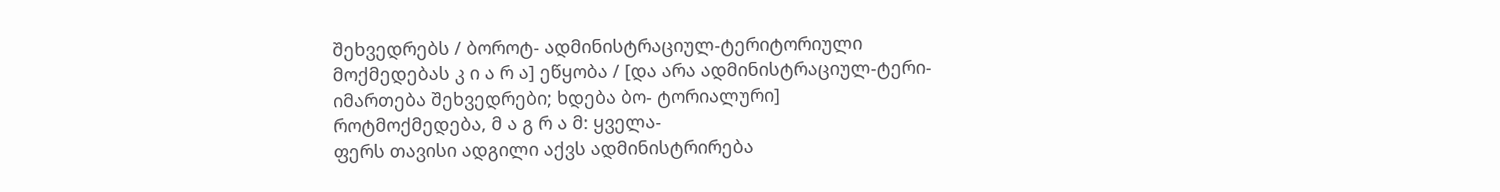შეხვედრებს / ბოროტ- ადმინისტრაციულ-ტერიტორიული
მოქმედებას კ ი ა რ ა] ეწყობა / [და არა ადმინისტრაციულ-ტერი-
იმართება შეხვედრები; ხდება ბო- ტორიალური]
როტმოქმედება, მ ა გ რ ა მ: ყველა-
ფერს თავისი ადგილი აქვს ადმინისტრირება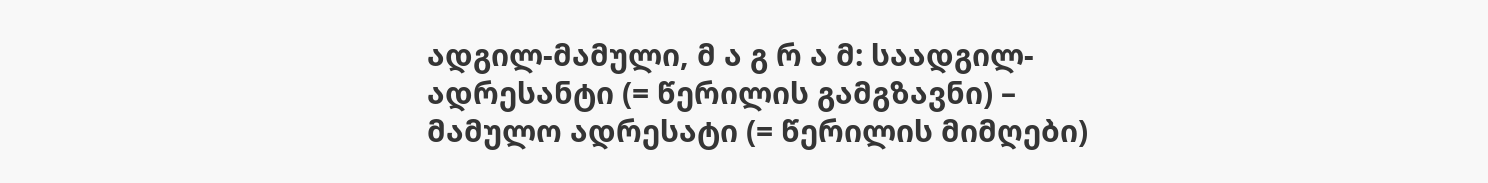ადგილ-მამული, მ ა გ რ ა მ: საადგილ- ადრესანტი (= წერილის გამგზავნი) –
მამულო ადრესატი (= წერილის მიმღები)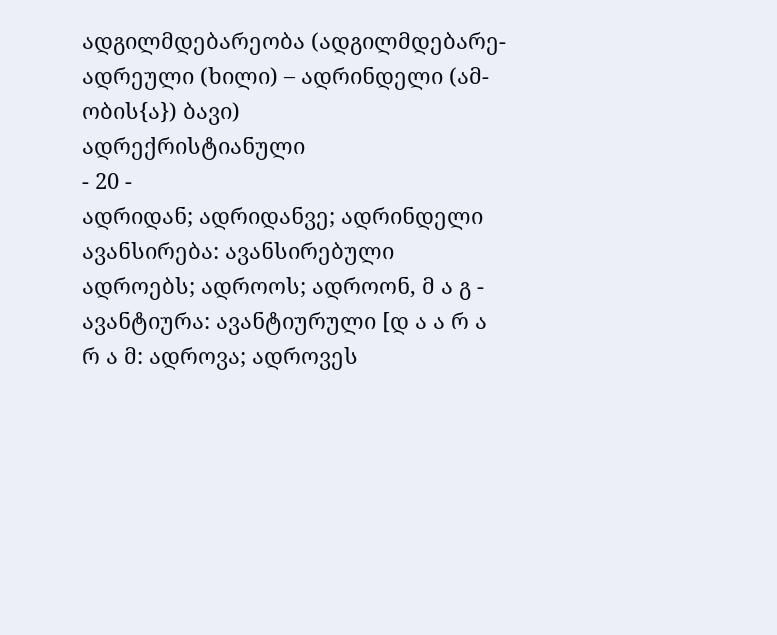ადგილმდებარეობა (ადგილმდებარე- ადრეული (ხილი) – ადრინდელი (ამ-
ობის{ა}) ბავი)
ადრექრისტიანული
- 20 -
ადრიდან; ადრიდანვე; ადრინდელი ავანსირება: ავანსირებული
ადროებს; ადროოს; ადროონ, მ ა გ - ავანტიურა: ავანტიურული [დ ა ა რ ა
რ ა მ: ადროვა; ადროვეს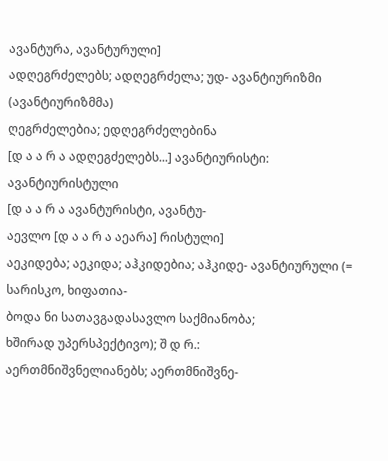ავანტურა, ავანტურული]
ადღეგრძელებს; ადღეგრძელა; უდ- ავანტიურიზმი (ავანტიურიზმმა)
ღეგრძელებია; ედღეგრძელებინა
[დ ა ა რ ა ადღეგძელებს...] ავანტიურისტი: ავანტიურისტული
[დ ა ა რ ა ავანტურისტი, ავანტუ-
აევლო [დ ა ა რ ა აეარა] რისტული]
აეკიდება; აეკიდა; აჰკიდებია; აჰკიდე- ავანტიურული (= სარისკო, ხიფათია-
ბოდა ნი სათავგადასავლო საქმიანობა;
ხშირად უპერსპექტივო); შ დ რ.:
აერთმნიშვნელიანებს; აერთმნიშვნე-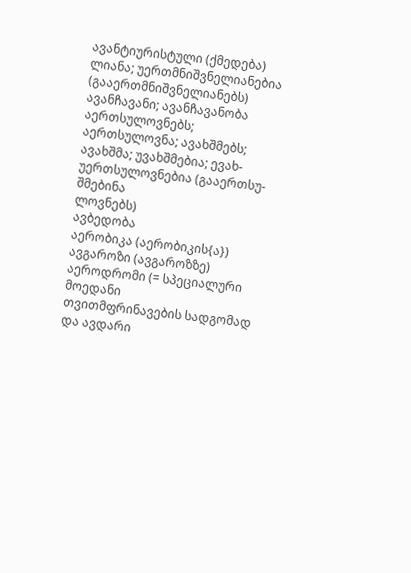ავანტიურისტული (ქმედება)
ლიანა; უერთმნიშვნელიანებია
(გააერთმნიშვნელიანებს) ავანჩავანი; ავანჩავანობა
აერთსულოვნებს; აერთსულოვნა; ავახშმებს; ავახშმა; უვახშმებია; ევახ-
უერთსულოვნებია (გააერთსუ- შმებინა
ლოვნებს)
ავბედობა
აერობიკა (აერობიკის{ა})
ავგაროზი (ავგაროზზე)
აეროდრომი (= სპეციალური მოედანი
თვითმფრინავების სადგომად და ავდარი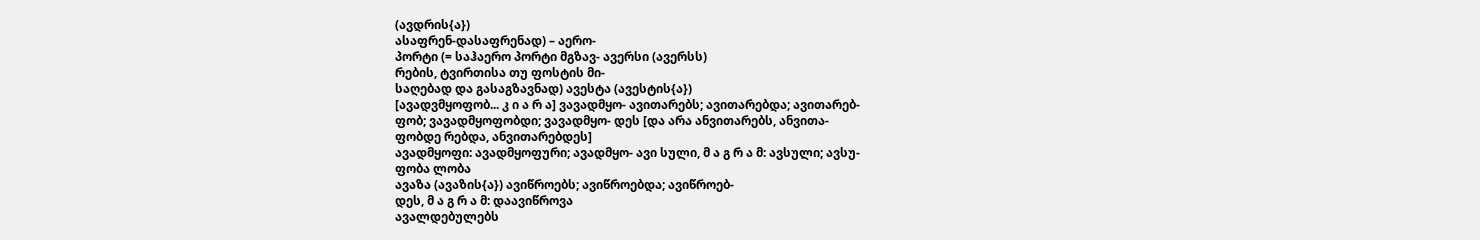(ავდრის{ა})
ასაფრენ-დასაფრენად) – აერო-
პორტი (= საჰაერო პორტი მგზავ- ავერსი (ავერსს)
რების, ტვირთისა თუ ფოსტის მი-
საღებად და გასაგზავნად) ავესტა (ავესტის{ა})
[ავადვმყოფობ... კ ი ა რ ა] ვავადმყო- ავითარებს; ავითარებდა; ავითარებ-
ფობ; ვავადმყოფობდი; ვავადმყო- დეს [და არა ანვითარებს, ანვითა-
ფობდე რებდა, ანვითარებდეს]
ავადმყოფი: ავადმყოფური; ავადმყო- ავი სული, მ ა გ რ ა მ: ავსული; ავსუ-
ფობა ლობა
ავაზა (ავაზის{ა}) ავიწროებს; ავიწროებდა; ავიწროებ-
დეს, მ ა გ რ ა მ: დაავიწროვა
ავალდებულებს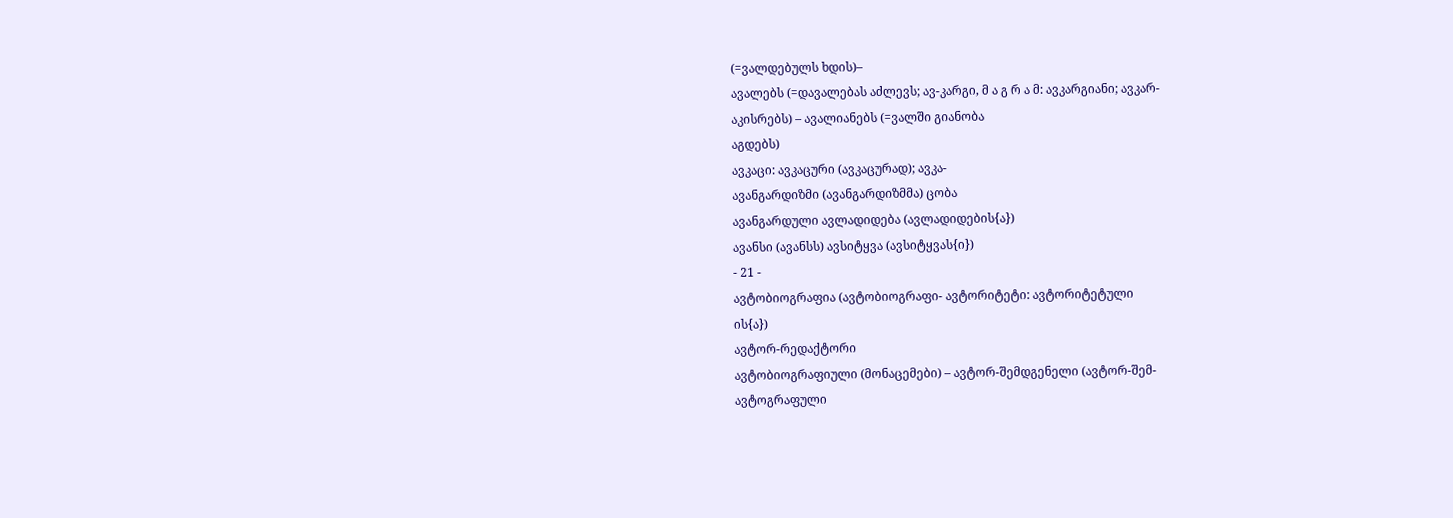(=ვალდებულს ხდის)–
ავალებს (=დავალებას აძლევს; ავ-კარგი, მ ა გ რ ა მ: ავკარგიანი; ავკარ-
აკისრებს) – ავალიანებს (=ვალში გიანობა
აგდებს)
ავკაცი: ავკაცური (ავკაცურად); ავკა-
ავანგარდიზმი (ავანგარდიზმმა) ცობა
ავანგარდული ავლადიდება (ავლადიდების{ა})
ავანსი (ავანსს) ავსიტყვა (ავსიტყვას{ი})
- 21 -
ავტობიოგრაფია (ავტობიოგრაფი- ავტორიტეტი: ავტორიტეტული
ის{ა})
ავტორ-რედაქტორი
ავტობიოგრაფიული (მონაცემები) – ავტორ-შემდგენელი (ავტორ-შემ-
ავტოგრაფული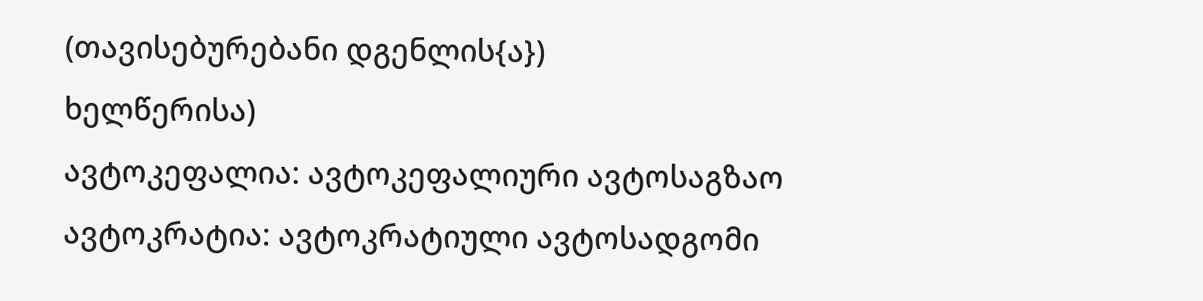(თავისებურებანი დგენლის{ა})
ხელწერისა)
ავტოკეფალია: ავტოკეფალიური ავტოსაგზაო
ავტოკრატია: ავტოკრატიული ავტოსადგომი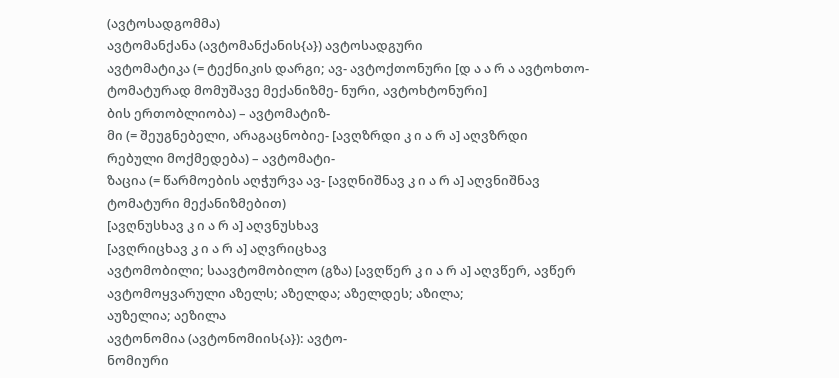(ავტოსადგომმა)
ავტომანქანა (ავტომანქანის{ა}) ავტოსადგური
ავტომატიკა (= ტექნიკის დარგი; ავ- ავტოქთონური [დ ა ა რ ა ავტოხთო-
ტომატურად მომუშავე მექანიზმე- ნური, ავტოხტონური]
ბის ერთობლიობა) – ავტომატიზ-
მი (= შეუგნებელი, არაგაცნობიე- [ავღზრდი კ ი ა რ ა] აღვზრდი
რებული მოქმედება) – ავტომატი-
ზაცია (= წარმოების აღჭურვა ავ- [ავღნიშნავ კ ი ა რ ა] აღვნიშნავ
ტომატური მექანიზმებით)
[ავღნუსხავ კ ი ა რ ა] აღვნუსხავ
[ავღრიცხავ კ ი ა რ ა] აღვრიცხავ
ავტომობილი; საავტომობილო (გზა) [ავღწერ კ ი ა რ ა] აღვწერ, ავწერ
ავტომოყვარული აზელს; აზელდა; აზელდეს; აზილა;
აუზელია; აეზილა
ავტონომია (ავტონომიის{ა}): ავტო-
ნომიური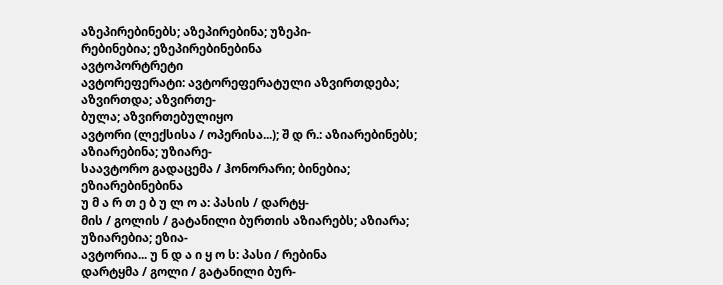აზეპირებინებს; აზეპირებინა; უზეპი-
რებინებია; ეზეპირებინებინა
ავტოპორტრეტი
ავტორეფერატი: ავტორეფერატული აზვირთდება; აზვირთდა; აზვირთე-
ბულა; აზვირთებულიყო
ავტორი (ლექსისა / ოპერისა...); შ დ რ.: აზიარებინებს; აზიარებინა; უზიარე-
საავტორო გადაცემა / ჰონორარი; ბინებია; ეზიარებინებინა
უ მ ა რ თ ე ბ უ ლ ო ა: პასის / დარტყ-
მის / გოლის / გატანილი ბურთის აზიარებს; აზიარა; უზიარებია; ეზია-
ავტორია... უ ნ დ ა ი ყ ო ს: პასი / რებინა
დარტყმა / გოლი / გატანილი ბურ-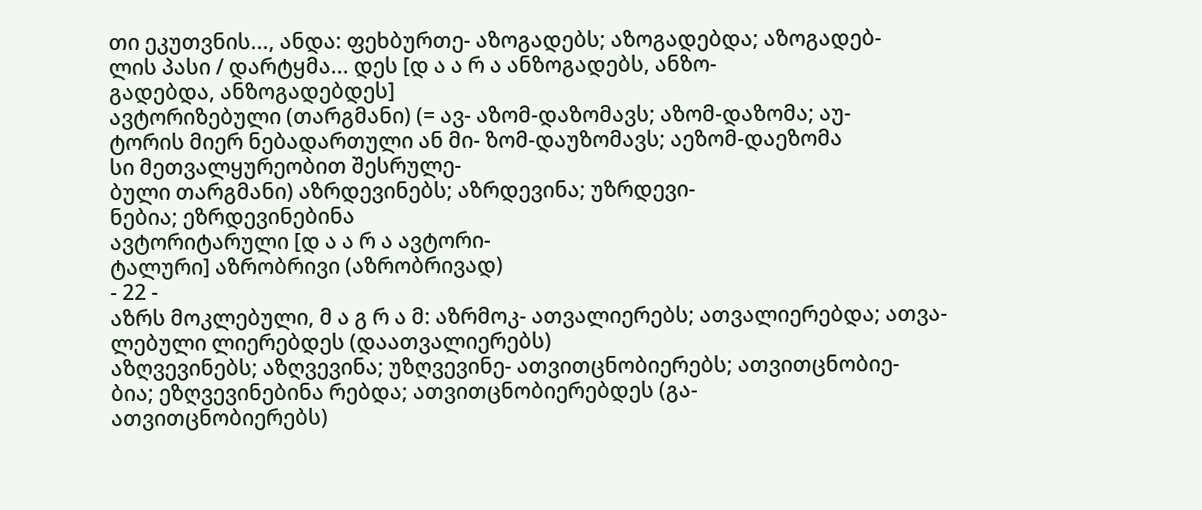თი ეკუთვნის..., ანდა: ფეხბურთე- აზოგადებს; აზოგადებდა; აზოგადებ-
ლის პასი / დარტყმა... დეს [დ ა ა რ ა ანზოგადებს, ანზო-
გადებდა, ანზოგადებდეს]
ავტორიზებული (თარგმანი) (= ავ- აზომ-დაზომავს; აზომ-დაზომა; აუ-
ტორის მიერ ნებადართული ან მი- ზომ-დაუზომავს; აეზომ-დაეზომა
სი მეთვალყურეობით შესრულე-
ბული თარგმანი) აზრდევინებს; აზრდევინა; უზრდევი-
ნებია; ეზრდევინებინა
ავტორიტარული [დ ა ა რ ა ავტორი-
ტალური] აზრობრივი (აზრობრივად)
- 22 -
აზრს მოკლებული, მ ა გ რ ა მ: აზრმოკ- ათვალიერებს; ათვალიერებდა; ათვა-
ლებული ლიერებდეს (დაათვალიერებს)
აზღვევინებს; აზღვევინა; უზღვევინე- ათვითცნობიერებს; ათვითცნობიე-
ბია; ეზღვევინებინა რებდა; ათვითცნობიერებდეს (გა-
ათვითცნობიერებს)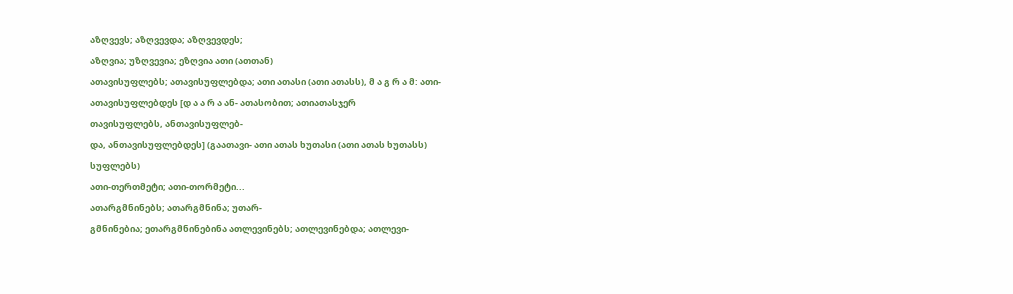აზღვევს; აზღვევდა; აზღვევდეს;
აზღვია; უზღვევია; ეზღვია ათი (ათთან)
ათავისუფლებს; ათავისუფლებდა; ათი ათასი (ათი ათასს), მ ა გ რ ა მ: ათი-
ათავისუფლებდეს [დ ა ა რ ა ან- ათასობით; ათიათასჯერ
თავისუფლებს, ანთავისუფლებ-
და, ანთავისუფლებდეს] (გაათავი- ათი ათას ხუთასი (ათი ათას ხუთასს)
სუფლებს)
ათი-თერთმეტი; ათი-თორმეტი...
ათარგმნინებს; ათარგმნინა; უთარ-
გმნინებია; ეთარგმნინებინა ათლევინებს; ათლევინებდა; ათლევი-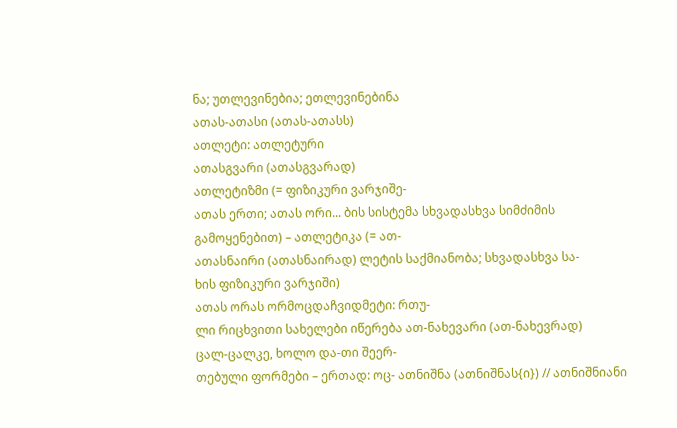ნა; უთლევინებია; ეთლევინებინა
ათას-ათასი (ათას-ათასს)
ათლეტი: ათლეტური
ათასგვარი (ათასგვარად)
ათლეტიზმი (= ფიზიკური ვარჯიშე-
ათას ერთი; ათას ორი... ბის სისტემა სხვადასხვა სიმძიმის
გამოყენებით) – ათლეტიკა (= ათ-
ათასნაირი (ათასნაირად) ლეტის საქმიანობა; სხვადასხვა სა-
ხის ფიზიკური ვარჯიში)
ათას ორას ორმოცდაჩვიდმეტი: რთუ-
ლი რიცხვითი სახელები იწერება ათ-ნახევარი (ათ-ნახევრად)
ცალ-ცალკე, ხოლო და-თი შეერ-
თებული ფორმები – ერთად: ოც- ათნიშნა (ათნიშნას{ი}) // ათნიშნიანი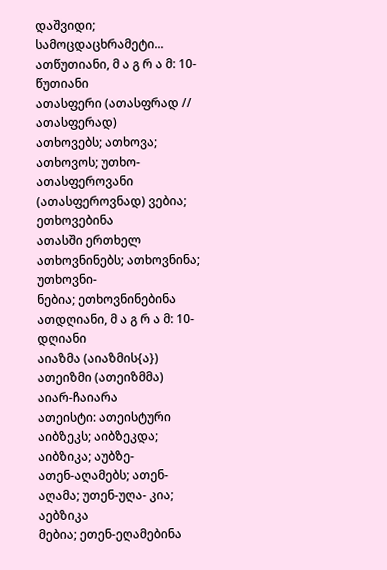დაშვიდი; სამოცდაცხრამეტი...
ათწუთიანი, მ ა გ რ ა მ: 10-წუთიანი
ათასფერი (ათასფრად // ათასფერად)
ათხოვებს; ათხოვა; ათხოვოს; უთხო-
ათასფეროვანი (ათასფეროვნად) ვებია; ეთხოვებინა
ათასში ერთხელ ათხოვნინებს; ათხოვნინა; უთხოვნი-
ნებია; ეთხოვნინებინა
ათდღიანი, მ ა გ რ ა მ: 10-დღიანი
აიაზმა (აიაზმის{ა})
ათეიზმი (ათეიზმმა)
აიარ-ჩაიარა
ათეისტი: ათეისტური
აიბზეკს; აიბზეკდა; აიბზიკა; აუბზე-
ათენ-აღამებს; ათენ-აღამა; უთენ-უღა- კია; აებზიკა
მებია; ეთენ-ეღამებინა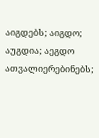აიგდებს; აიგდო; აუგდია; აეგდო
ათვალიერებინებს;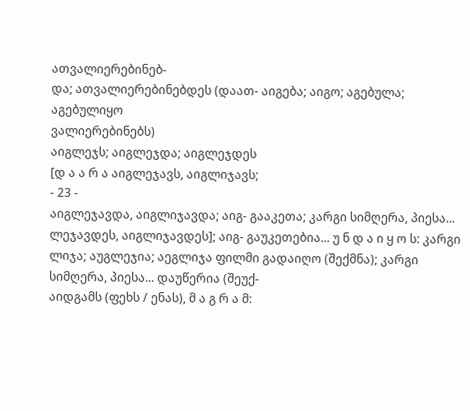ათვალიერებინებ-
და; ათვალიერებინებდეს (დაათ- აიგება; აიგო; აგებულა; აგებულიყო
ვალიერებინებს)
აიგლეჯს; აიგლეჯდა; აიგლეჯდეს
[დ ა ა რ ა აიგლეჯავს, აიგლიჯავს;
- 23 -
აიგლეჯავდა, აიგლიჯავდა; აიგ- გააკეთა; კარგი სიმღერა, პიესა...
ლეჯავდეს, აიგლიჯავდეს]; აიგ- გაუკეთებია... უ ნ დ ა ი ყ ო ს: კარგი
ლიჯა; აუგლეჯია; აეგლიჯა ფილმი გადაიღო (შექმნა); კარგი
სიმღერა, პიესა... დაუწერია (შეუქ-
აიდგამს (ფეხს / ენას), მ ა გ რ ა მ: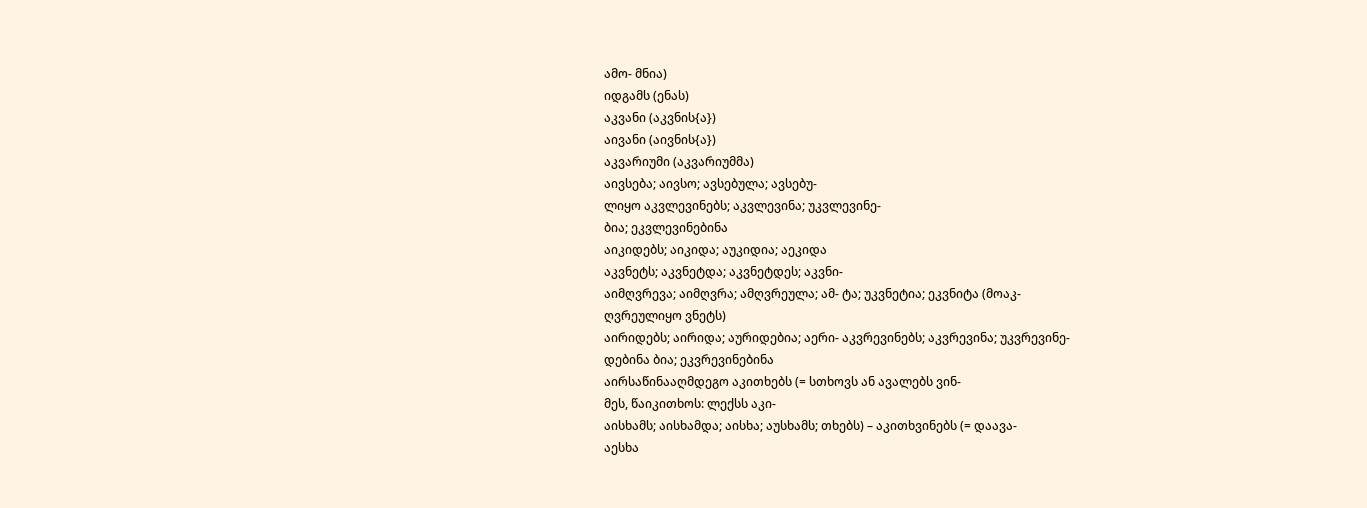ამო- მნია)
იდგამს (ენას)
აკვანი (აკვნის{ა})
აივანი (აივნის{ა})
აკვარიუმი (აკვარიუმმა)
აივსება; აივსო; ავსებულა; ავსებუ-
ლიყო აკვლევინებს; აკვლევინა; უკვლევინე-
ბია; ეკვლევინებინა
აიკიდებს; აიკიდა; აუკიდია; აეკიდა
აკვნეტს; აკვნეტდა; აკვნეტდეს; აკვნი-
აიმღვრევა; აიმღვრა; ამღვრეულა; ამ- ტა; უკვნეტია; ეკვნიტა (მოაკ-
ღვრეულიყო ვნეტს)
აირიდებს; აირიდა; აურიდებია; აერი- აკვრევინებს; აკვრევინა; უკვრევინე-
დებინა ბია; ეკვრევინებინა
აირსაწინააღმდეგო აკითხებს (= სთხოვს ან ავალებს ვინ-
მეს, წაიკითხოს: ლექსს აკი-
აისხამს; აისხამდა; აისხა; აუსხამს; თხებს) – აკითხვინებს (= დაავა-
აესხა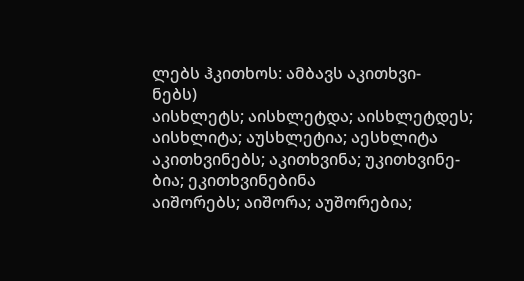ლებს ჰკითხოს: ამბავს აკითხვი-
ნებს)
აისხლეტს; აისხლეტდა; აისხლეტდეს;
აისხლიტა; აუსხლეტია; აესხლიტა აკითხვინებს; აკითხვინა; უკითხვინე-
ბია; ეკითხვინებინა
აიშორებს; აიშორა; აუშორებია;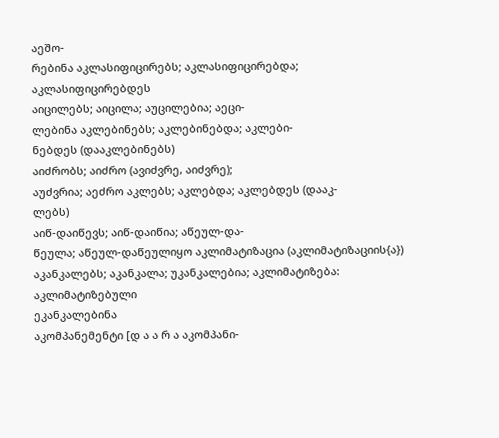აეშო-
რებინა აკლასიფიცირებს; აკლასიფიცირებდა;
აკლასიფიცირებდეს
აიცილებს; აიცილა; აუცილებია; აეცი-
ლებინა აკლებინებს; აკლებინებდა; აკლები-
ნებდეს (დააკლებინებს)
აიძრობს; აიძრო (ავიძვრე, აიძვრე);
აუძვრია; აეძრო აკლებს; აკლებდა; აკლებდეს (დააკ-
ლებს)
აიწ-დაიწევს; აიწ-დაიწია; აწეულ-და-
წეულა; აწეულ-დაწეულიყო აკლიმატიზაცია (აკლიმატიზაციის{ა})
აკანკალებს; აკანკალა; უკანკალებია; აკლიმატიზება: აკლიმატიზებული
ეკანკალებინა
აკომპანემენტი [დ ა ა რ ა აკომპანი-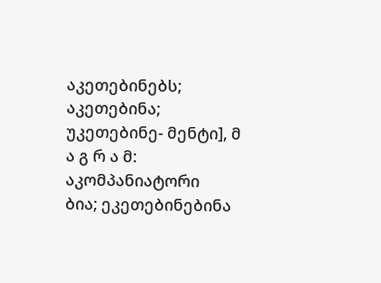აკეთებინებს; აკეთებინა; უკეთებინე- მენტი], მ ა გ რ ა მ: აკომპანიატორი
ბია; ეკეთებინებინა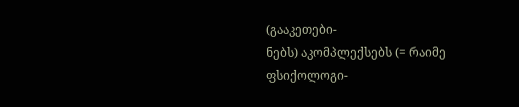(გააკეთები-
ნებს) აკომპლექსებს (= რაიმე ფსიქოლოგი-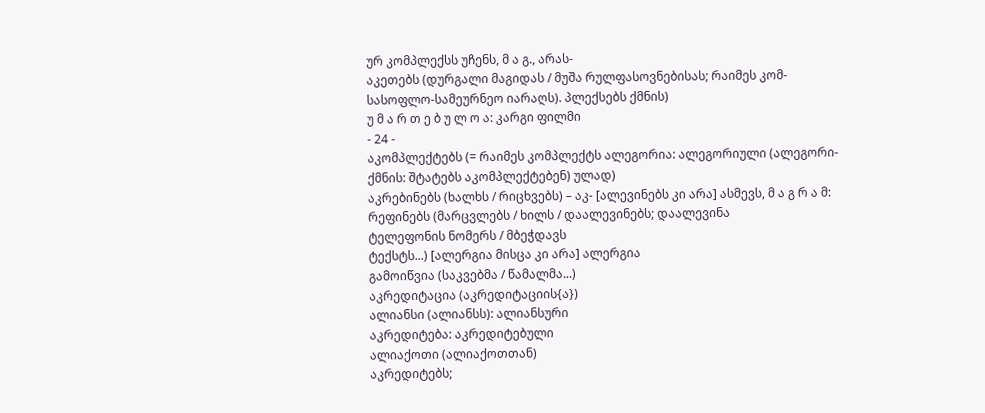ურ კომპლექსს უჩენს, მ ა გ., არას-
აკეთებს (დურგალი მაგიდას / მუშა რულფასოვნებისას; რაიმეს კომ-
სასოფლო-სამეურნეო იარაღს). პლექსებს ქმნის)
უ მ ა რ თ ე ბ უ ლ ო ა: კარგი ფილმი
- 24 -
აკომპლექტებს (= რაიმეს კომპლექტს ალეგორია: ალეგორიული (ალეგორი-
ქმნის: შტატებს აკომპლექტებენ) ულად)
აკრებინებს (ხალხს / რიცხვებს) – აკ- [ალევინებს კი არა] ასმევს, მ ა გ რ ა მ:
რეფინებს (მარცვლებს / ხილს / დაალევინებს; დაალევინა
ტელეფონის ნომერს / მბეჭდავს
ტექსტს...) [ალერგია მისცა კი არა] ალერგია
გამოიწვია (საკვებმა / წამალმა...)
აკრედიტაცია (აკრედიტაციის{ა})
ალიანსი (ალიანსს): ალიანსური
აკრედიტება: აკრედიტებული
ალიაქოთი (ალიაქოთთან)
აკრედიტებს;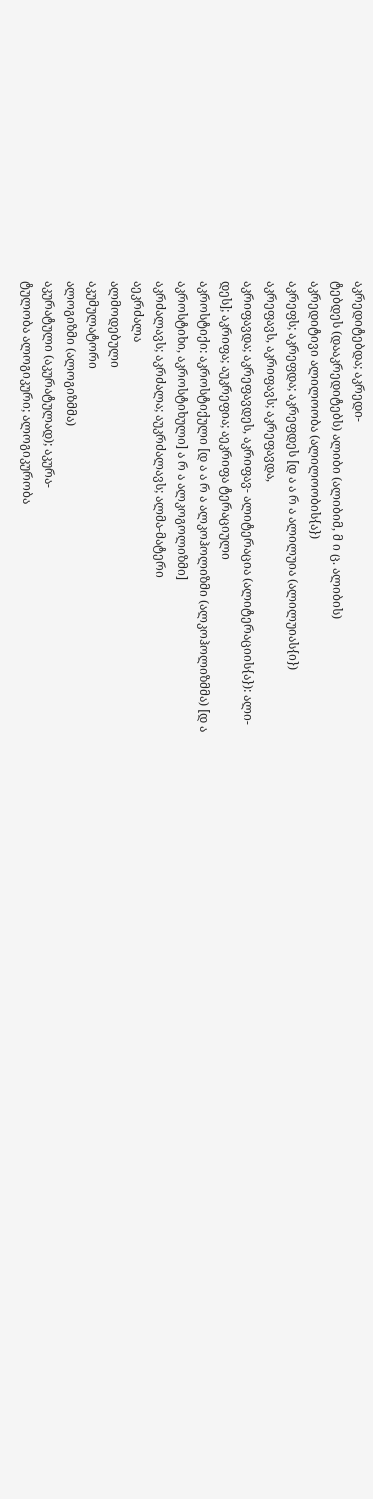აკრედიტებდა; აკრედი-
ტებდეს (დააკრედიტებს) ალიბი (ალიბიმ, მ ი ც. ალიბის)
აკრედიტივი ალილოობა (ალილოობის{ა})
აკრეფს; აკრეფდა; აკრეფდეს [დ ა ა რ ა ალილუია (ალილუიას{ი})
აკრეფავს, აკრიფავს; აკრეფავდა,
აკრიფავდა; აკრეფავდეს, აკრიფავ- ალიტერაცია (ალიტერაციის{ა}): ალი-
დეს]; აკრიფა; აუკრეფია; აეკრიფა ტერაციული
აკროსტიქი: აკროსტიქული [დ ა ა რ ა ალკოჰოლიზმი (ალკოჰოლიზმმა) [დ ა
აკროსტიხი, აკროსტიხული] ა რ ა ალკოგოლიზმი]
აკრძალავს; აკრძალა; აუკრძალავს; ალმა-მატერი
აეკრძალა
ალმოდებული
აკუმულატორი
ალოგიზმი (ალოგიზმმა)
აკურატული (აკურატულად); აკურა-
ტულობა ალოგიკური; ალოგიკურობა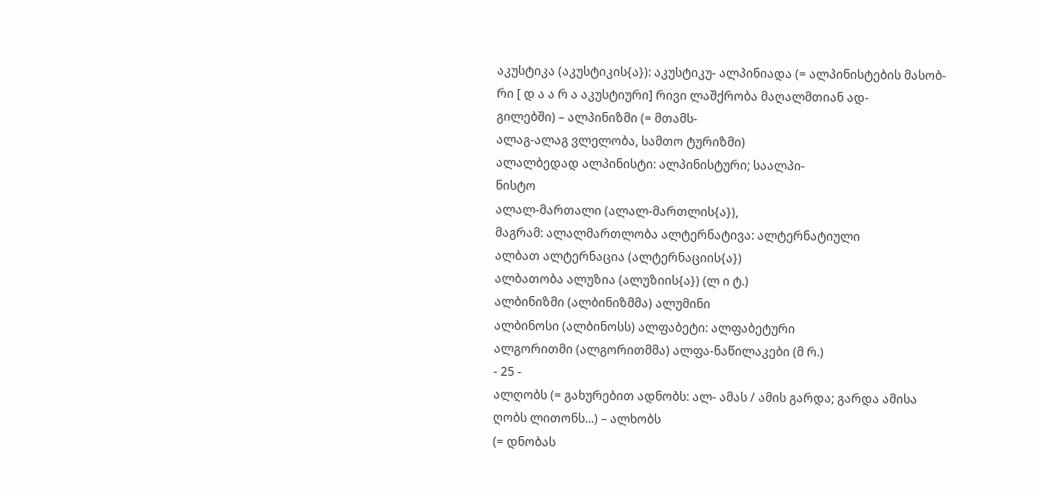აკუსტიკა (აკუსტიკის{ა}): აკუსტიკუ- ალპინიადა (= ალპინისტების მასობ-
რი [ დ ა ა რ ა აკუსტიური] რივი ლაშქრობა მაღალმთიან ად-
გილებში) – ალპინიზმი (= მთამს-
ალაგ-ალაგ ვლელობა, სამთო ტურიზმი)
ალალბედად ალპინისტი: ალპინისტური; საალპი-
ნისტო
ალალ-მართალი (ალალ-მართლის{ა}),
მაგრამ: ალალმართლობა ალტერნატივა: ალტერნატიული
ალბათ ალტერნაცია (ალტერნაციის{ა})
ალბათობა ალუზია (ალუზიის{ა}) (ლ ი ტ.)
ალბინიზმი (ალბინიზმმა) ალუმინი
ალბინოსი (ალბინოსს) ალფაბეტი: ალფაბეტური
ალგორითმი (ალგორითმმა) ალფა-ნაწილაკები (მ რ.)
- 25 -
ალღობს (= გახურებით ადნობს: ალ- ამას / ამის გარდა; გარდა ამისა
ღობს ლითონს...) – ალხობს
(= დნობას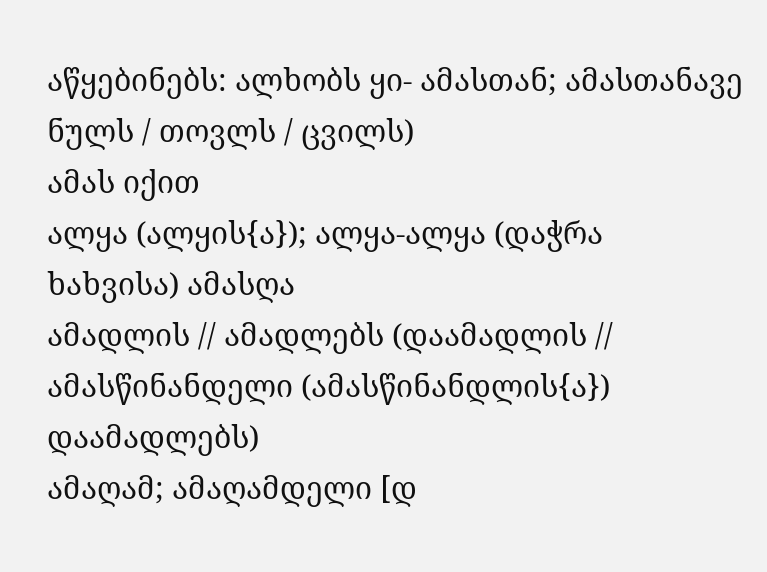აწყებინებს: ალხობს ყი- ამასთან; ამასთანავე
ნულს / თოვლს / ცვილს)
ამას იქით
ალყა (ალყის{ა}); ალყა-ალყა (დაჭრა
ხახვისა) ამასღა
ამადლის // ამადლებს (დაამადლის // ამასწინანდელი (ამასწინანდლის{ა})
დაამადლებს)
ამაღამ; ამაღამდელი [დ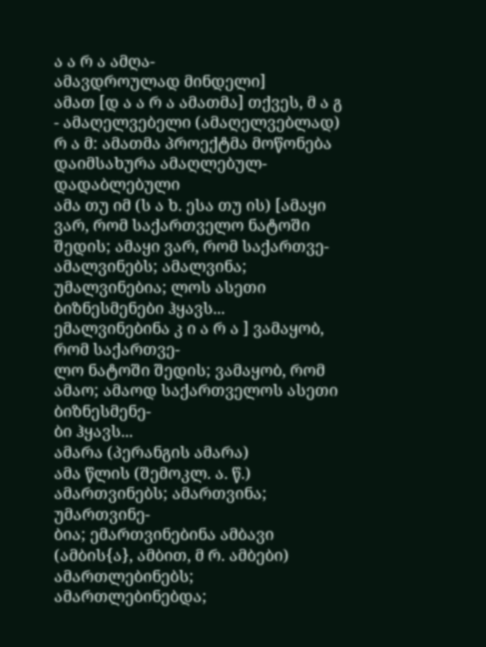ა ა რ ა ამღა-
ამავდროულად მინდელი]
ამათ [დ ა ა რ ა ამათმა] თქვეს, მ ა გ - ამაღელვებელი (ამაღელვებლად)
რ ა მ: ამათმა პროექტმა მოწონება
დაიმსახურა ამაღლებულ-დადაბლებული
ამა თუ იმ (ს ა ხ. ესა თუ ის) [ამაყი ვარ, რომ საქართველო ნატოში
შედის; ამაყი ვარ, რომ საქართვე-
ამალვინებს; ამალვინა; უმალვინებია; ლოს ასეთი ბიზნესმენები ჰყავს...
ემალვინებინა კ ი ა რ ა ] ვამაყობ, რომ საქართვე-
ლო ნატოში შედის; ვამაყობ, რომ
ამაო; ამაოდ საქართველოს ასეთი ბიზნესმენე-
ბი ჰყავს...
ამარა (პერანგის ამარა)
ამა წლის (შემოკლ. ა. წ.)
ამართვინებს; ამართვინა; უმართვინე-
ბია; ემართვინებინა ამბავი (ამბის{ა}, ამბით, მ რ. ამბები)
ამართლებინებს; ამართლებინებდა;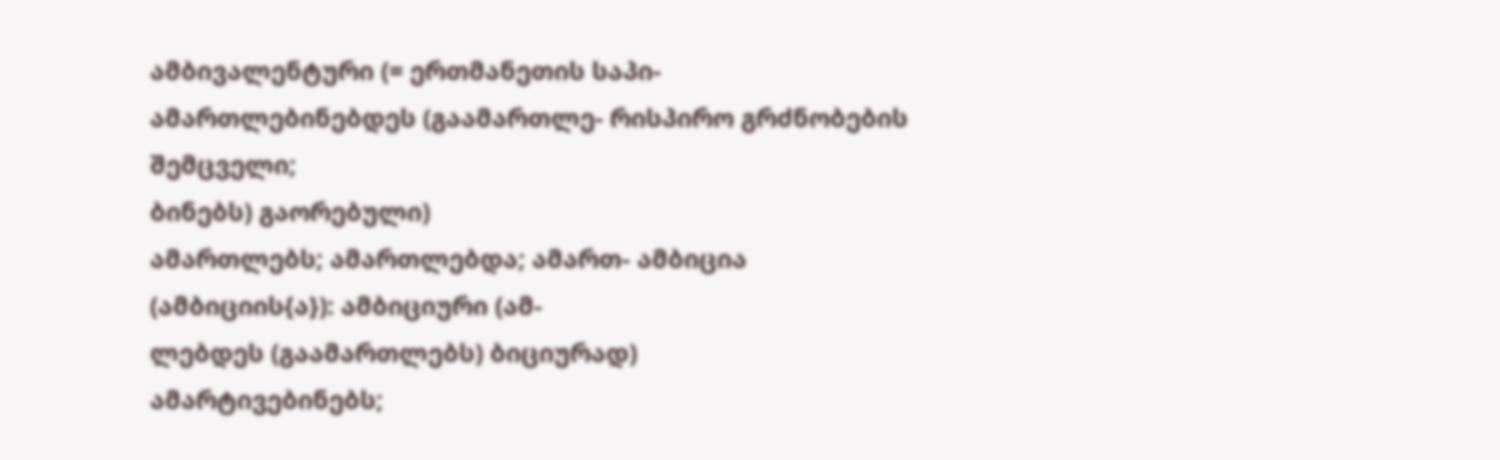ამბივალენტური (= ერთმანეთის საპი-
ამართლებინებდეს (გაამართლე- რისპირო გრძნობების შემცველი;
ბინებს) გაორებული)
ამართლებს; ამართლებდა; ამართ- ამბიცია (ამბიციის{ა}): ამბიციური (ამ-
ლებდეს (გაამართლებს) ბიციურად)
ამარტივებინებს;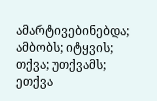ამარტივებინებდა; ამბობს; იტყვის; თქვა; უთქვამს; ეთქვა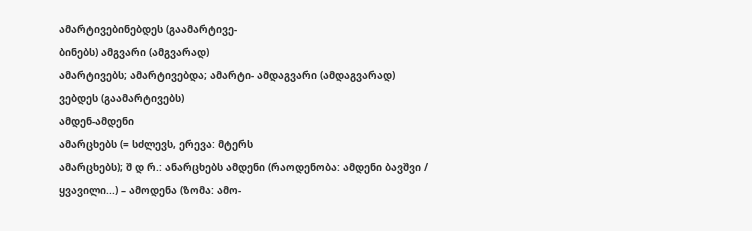ამარტივებინებდეს (გაამარტივე-
ბინებს) ამგვარი (ამგვარად)
ამარტივებს; ამარტივებდა; ამარტი- ამდაგვარი (ამდაგვარად)
ვებდეს (გაამარტივებს)
ამდენ-ამდენი
ამარცხებს (= სძლევს, ერევა: მტერს
ამარცხებს); შ დ რ.: ანარცხებს ამდენი (რაოდენობა: ამდენი ბავშვი /
ყვავილი...) – ამოდენა (ზომა: ამო-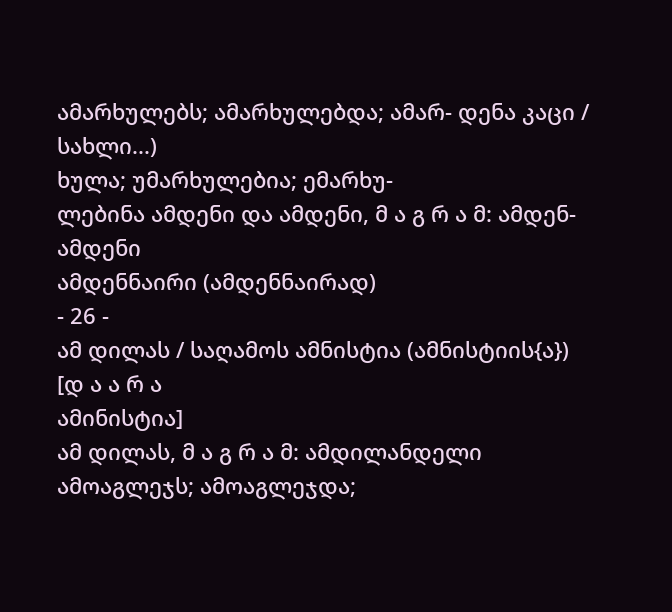ამარხულებს; ამარხულებდა; ამარ- დენა კაცი / სახლი...)
ხულა; უმარხულებია; ემარხუ-
ლებინა ამდენი და ამდენი, მ ა გ რ ა მ: ამდენ-
ამდენი
ამდენნაირი (ამდენნაირად)
- 26 -
ამ დილას / საღამოს ამნისტია (ამნისტიის{ა}) [დ ა ა რ ა
ამინისტია]
ამ დილას, მ ა გ რ ა მ: ამდილანდელი
ამოაგლეჯს; ამოაგლეჯდა;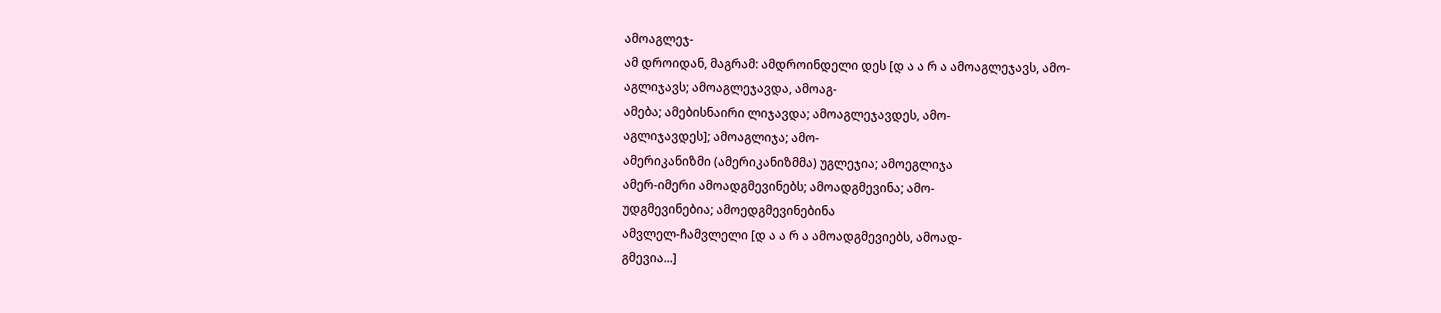ამოაგლეჯ-
ამ დროიდან, მაგრამ: ამდროინდელი დეს [დ ა ა რ ა ამოაგლეჯავს, ამო-
აგლიჯავს; ამოაგლეჯავდა, ამოაგ-
ამება; ამებისნაირი ლიჯავდა; ამოაგლეჯავდეს, ამო-
აგლიჯავდეს]; ამოაგლიჯა; ამო-
ამერიკანიზმი (ამერიკანიზმმა) უგლეჯია; ამოეგლიჯა
ამერ-იმერი ამოადგმევინებს; ამოადგმევინა; ამო-
უდგმევინებია; ამოედგმევინებინა
ამვლელ-ჩამვლელი [დ ა ა რ ა ამოადგმევიებს, ამოად-
გმევია...]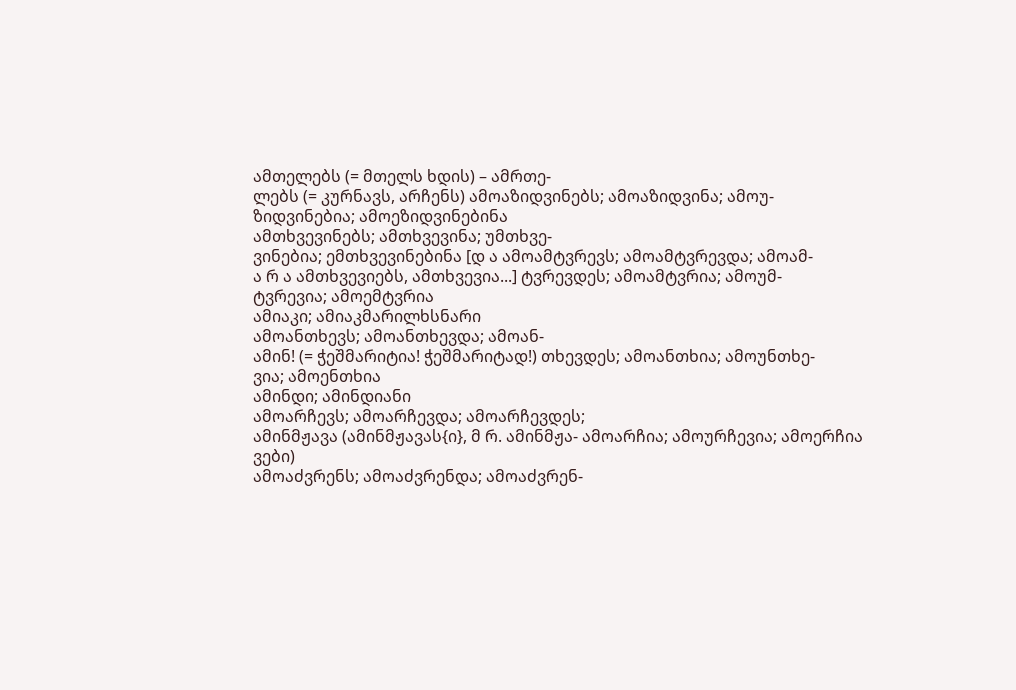ამთელებს (= მთელს ხდის) – ამრთე-
ლებს (= კურნავს, არჩენს) ამოაზიდვინებს; ამოაზიდვინა; ამოუ-
ზიდვინებია; ამოეზიდვინებინა
ამთხვევინებს; ამთხვევინა; უმთხვე-
ვინებია; ემთხვევინებინა [დ ა ამოამტვრევს; ამოამტვრევდა; ამოამ-
ა რ ა ამთხვევიებს, ამთხვევია...] ტვრევდეს; ამოამტვრია; ამოუმ-
ტვრევია; ამოემტვრია
ამიაკი; ამიაკმარილხსნარი
ამოანთხევს; ამოანთხევდა; ამოან-
ამინ! (= ჭეშმარიტია! ჭეშმარიტად!) თხევდეს; ამოანთხია; ამოუნთხე-
ვია; ამოენთხია
ამინდი; ამინდიანი
ამოარჩევს; ამოარჩევდა; ამოარჩევდეს;
ამინმჟავა (ამინმჟავას{ი}, მ რ. ამინმჟა- ამოარჩია; ამოურჩევია; ამოერჩია
ვები)
ამოაძვრენს; ამოაძვრენდა; ამოაძვრენ-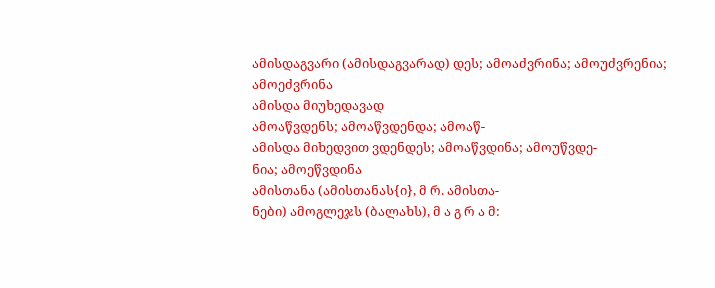ამისდაგვარი (ამისდაგვარად) დეს; ამოაძვრინა; ამოუძვრენია;
ამოეძვრინა
ამისდა მიუხედავად
ამოაწვდენს; ამოაწვდენდა; ამოაწ-
ამისდა მიხედვით ვდენდეს; ამოაწვდინა; ამოუწვდე-
ნია; ამოეწვდინა
ამისთანა (ამისთანას{ი}, მ რ. ამისთა-
ნები) ამოგლეჯს (ბალახს), მ ა გ რ ა მ: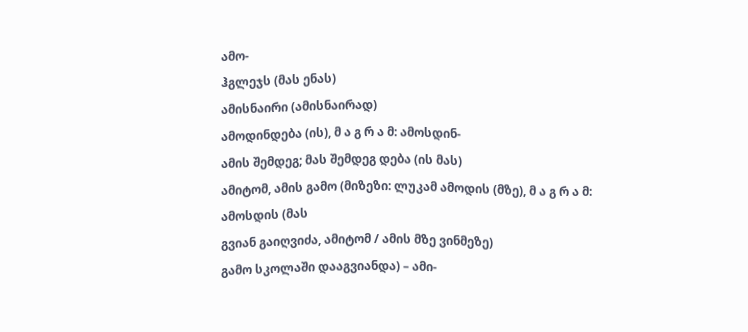ამო-
ჰგლეჯს (მას ენას)
ამისნაირი (ამისნაირად)
ამოდინდება (ის), მ ა გ რ ა მ: ამოსდინ-
ამის შემდეგ; მას შემდეგ დება (ის მას)
ამიტომ, ამის გამო (მიზეზი: ლუკამ ამოდის (მზე), მ ა გ რ ა მ: ამოსდის (მას
გვიან გაიღვიძა, ამიტომ / ამის მზე ვინმეზე)
გამო სკოლაში დააგვიანდა) – ამი-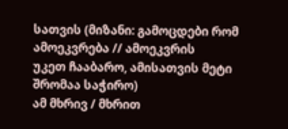სათვის (მიზანი: გამოცდები რომ ამოეკვრება // ამოეკვრის
უკეთ ჩააბარო, ამისათვის მეტი
შრომაა საჭირო)
ამ მხრივ / მხრით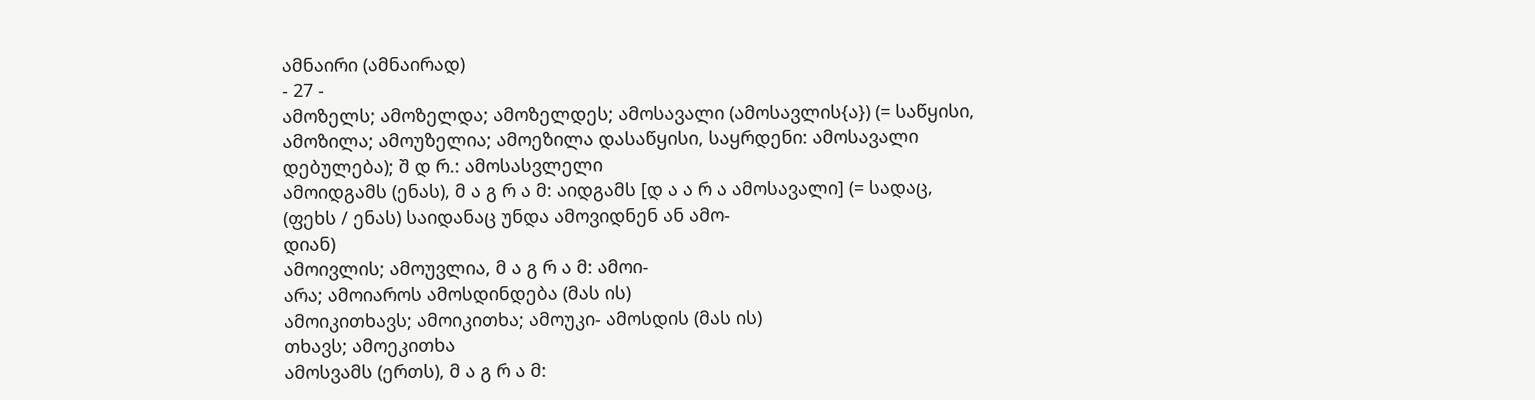ამნაირი (ამნაირად)
- 27 -
ამოზელს; ამოზელდა; ამოზელდეს; ამოსავალი (ამოსავლის{ა}) (= საწყისი,
ამოზილა; ამოუზელია; ამოეზილა დასაწყისი, საყრდენი: ამოსავალი
დებულება); შ დ რ.: ამოსასვლელი
ამოიდგამს (ენას), მ ა გ რ ა მ: აიდგამს [დ ა ა რ ა ამოსავალი] (= სადაც,
(ფეხს / ენას) საიდანაც უნდა ამოვიდნენ ან ამო-
დიან)
ამოივლის; ამოუვლია, მ ა გ რ ა მ: ამოი-
არა; ამოიაროს ამოსდინდება (მას ის)
ამოიკითხავს; ამოიკითხა; ამოუკი- ამოსდის (მას ის)
თხავს; ამოეკითხა
ამოსვამს (ერთს), მ ა გ რ ა მ: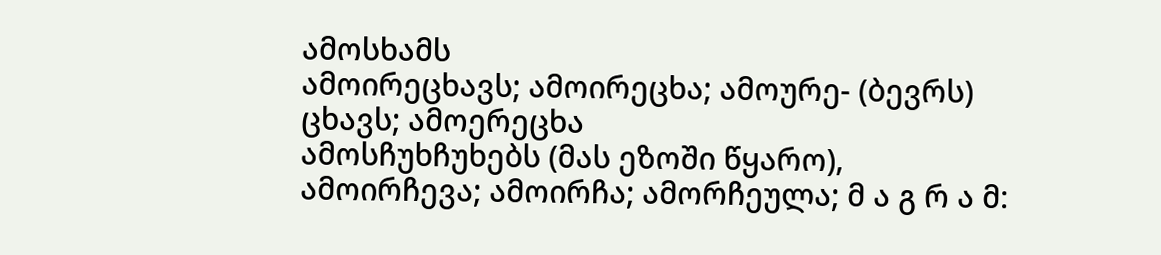ამოსხამს
ამოირეცხავს; ამოირეცხა; ამოურე- (ბევრს)
ცხავს; ამოერეცხა
ამოსჩუხჩუხებს (მას ეზოში წყარო),
ამოირჩევა; ამოირჩა; ამორჩეულა; მ ა გ რ ა მ: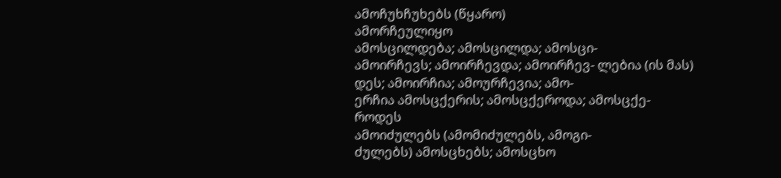ამოჩუხჩუხებს (წყარო)
ამორჩეულიყო
ამოსცილდება; ამოსცილდა; ამოსცი-
ამოირჩევს; ამოირჩევდა; ამოირჩევ- ლებია (ის მას)
დეს; ამოირჩია; ამოურჩევია; ამო-
ერჩია ამოსცქერის; ამოსცქეროდა; ამოსცქე-
როდეს
ამოიძულებს (ამომიძულებს, ამოგი-
ძულებს) ამოსცხებს; ამოსცხო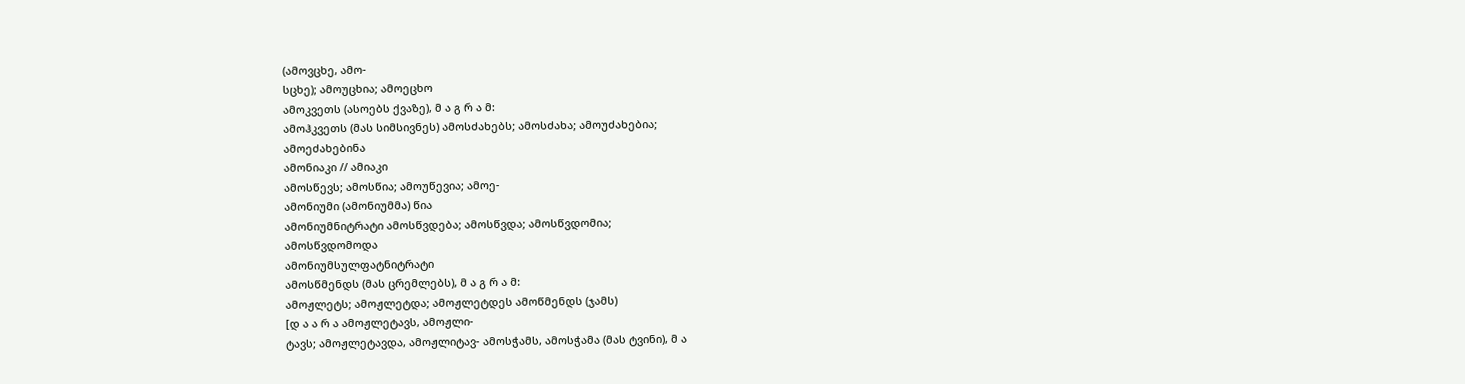(ამოვცხე, ამო-
სცხე); ამოუცხია; ამოეცხო
ამოკვეთს (ასოებს ქვაზე), მ ა გ რ ა მ:
ამოჰკვეთს (მას სიმსივნეს) ამოსძახებს; ამოსძახა; ამოუძახებია;
ამოეძახებინა
ამონიაკი // ამიაკი
ამოსწევს; ამოსწია; ამოუწევია; ამოე-
ამონიუმი (ამონიუმმა) წია
ამონიუმნიტრატი ამოსწვდება; ამოსწვდა; ამოსწვდომია;
ამოსწვდომოდა
ამონიუმსულფატნიტრატი
ამოსწმენდს (მას ცრემლებს), მ ა გ რ ა მ:
ამოჟლეტს; ამოჟლეტდა; ამოჟლეტდეს ამოწმენდს (ჯამს)
[დ ა ა რ ა ამოჟლეტავს, ამოჟლი-
ტავს; ამოჟლეტავდა, ამოჟლიტავ- ამოსჭამს, ამოსჭამა (მას ტვინი), მ ა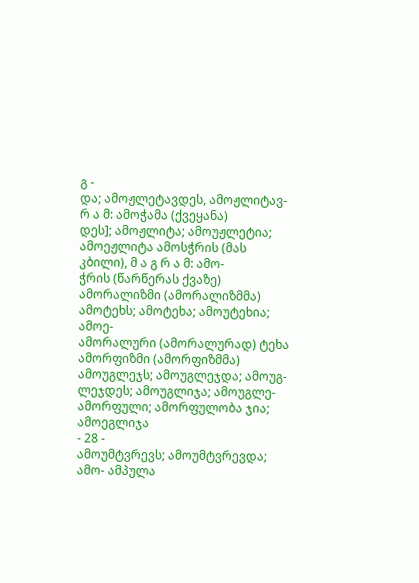გ -
და; ამოჟლეტავდეს, ამოჟლიტავ- რ ა მ: ამოჭამა (ქვეყანა)
დეს]; ამოჟლიტა; ამოუჟლეტია;
ამოეჟლიტა ამოსჭრის (მას კბილი), მ ა გ რ ა მ: ამო-
ჭრის (წარწერას ქვაზე)
ამორალიზმი (ამორალიზმმა)
ამოტეხს; ამოტეხა; ამოუტეხია; ამოე-
ამორალური (ამორალურად) ტეხა
ამორფიზმი (ამორფიზმმა) ამოუგლეჯს; ამოუგლეჯდა; ამოუგ-
ლეჯდეს; ამოუგლიჯა; ამოუგლე-
ამორფული; ამორფულობა ჯია; ამოეგლიჯა
- 28 -
ამოუმტვრევს; ამოუმტვრევდა; ამო- ამპულა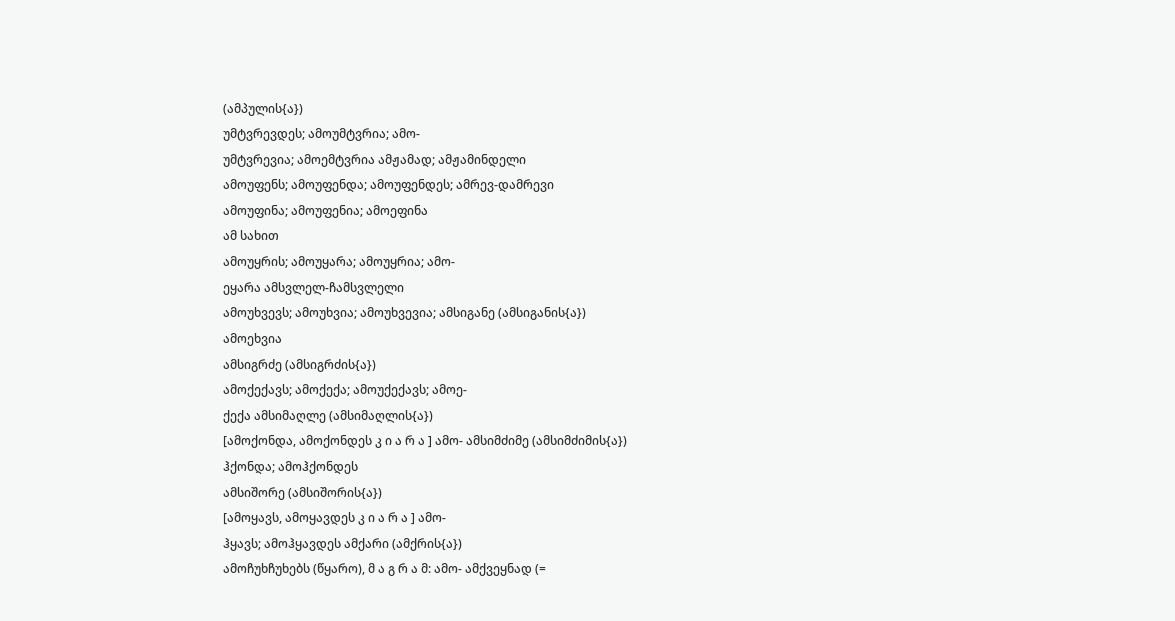(ამპულის{ა})
უმტვრევდეს; ამოუმტვრია; ამო-
უმტვრევია; ამოემტვრია ამჟამად; ამჟამინდელი
ამოუფენს; ამოუფენდა; ამოუფენდეს; ამრევ-დამრევი
ამოუფინა; ამოუფენია; ამოეფინა
ამ სახით
ამოუყრის; ამოუყარა; ამოუყრია; ამო-
ეყარა ამსვლელ-ჩამსვლელი
ამოუხვევს; ამოუხვია; ამოუხვევია; ამსიგანე (ამსიგანის{ა})
ამოეხვია
ამსიგრძე (ამსიგრძის{ა})
ამოქექავს; ამოქექა; ამოუქექავს; ამოე-
ქექა ამსიმაღლე (ამსიმაღლის{ა})
[ამოქონდა, ამოქონდეს კ ი ა რ ა ] ამო- ამსიმძიმე (ამსიმძიმის{ა})
ჰქონდა; ამოჰქონდეს
ამსიშორე (ამსიშორის{ა})
[ამოყავს, ამოყავდეს კ ი ა რ ა ] ამო-
ჰყავს; ამოჰყავდეს ამქარი (ამქრის{ა})
ამოჩუხჩუხებს (წყარო), მ ა გ რ ა მ: ამო- ამქვეყნად (=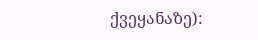ქვეყანაზე):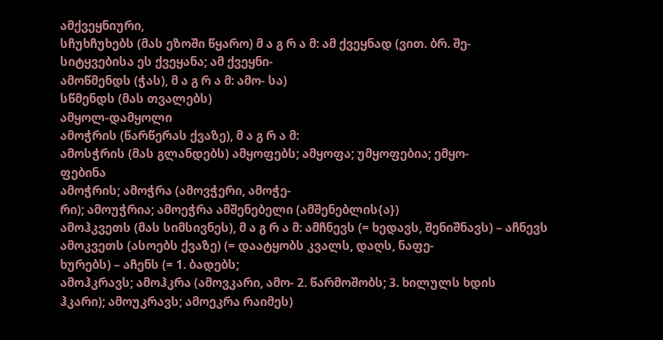ამქვეყნიური,
სჩუხჩუხებს (მას ეზოში წყარო) მ ა გ რ ა მ: ამ ქვეყნად (ვით. ბრ. შე-
სიტყვებისა ეს ქვეყანა; ამ ქვეყნი-
ამოწმენდს (ჭას), მ ა გ რ ა მ: ამო- სა)
სწმენდს (მას თვალებს)
ამყოლ-დამყოლი
ამოჭრის (წარწერას ქვაზე), მ ა გ რ ა მ:
ამოსჭრის (მას გლანდებს) ამყოფებს; ამყოფა; უმყოფებია; ემყო-
ფებინა
ამოჭრის; ამოჭრა (ამოვჭერი, ამოჭე-
რი); ამოუჭრია; ამოეჭრა ამშენებელი (ამშენებლის{ა})
ამოჰკვეთს (მას სიმსივნეს), მ ა გ რ ა მ: ამჩნევს (= ხედავს, შენიშნავს) – აჩნევს
ამოკვეთს (ასოებს ქვაზე) (= დაატყობს კვალს, დაღს, ნაფე-
ხურებს) – აჩენს (= 1. ბადებს;
ამოჰკრავს; ამოჰკრა (ამოვკარი, ამო- 2. წარმოშობს; 3. ხილულს ხდის
ჰკარი); ამოუკრავს; ამოეკრა რაიმეს)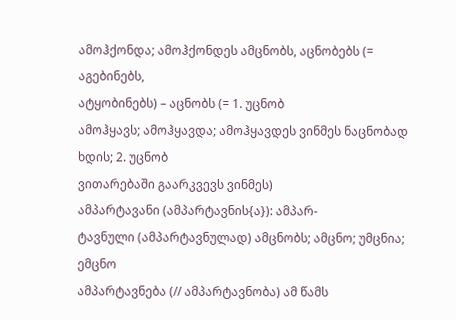ამოჰქონდა; ამოჰქონდეს ამცნობს, აცნობებს (= აგებინებს,
ატყობინებს) – აცნობს (= 1. უცნობ
ამოჰყავს; ამოჰყავდა; ამოჰყავდეს ვინმეს ნაცნობად ხდის; 2. უცნობ
ვითარებაში გაარკვევს ვინმეს)
ამპარტავანი (ამპარტავნის{ა}): ამპარ-
ტავნული (ამპარტავნულად) ამცნობს; ამცნო; უმცნია; ემცნო
ამპარტავნება (// ამპარტავნობა) ამ წამს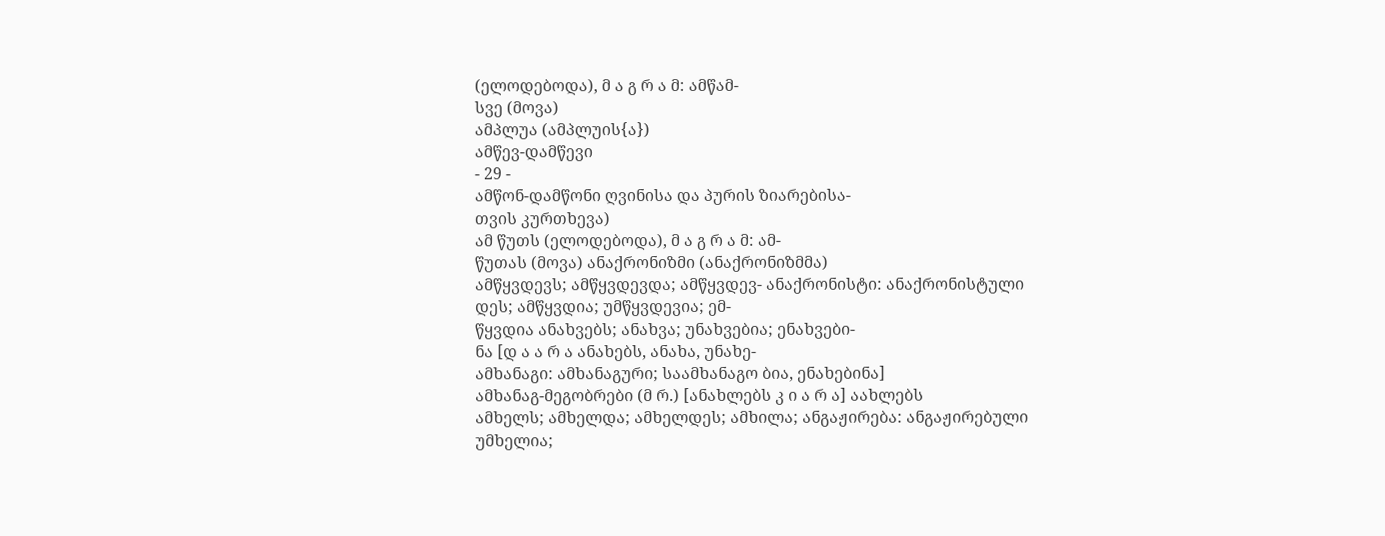(ელოდებოდა), მ ა გ რ ა მ: ამწამ-
სვე (მოვა)
ამპლუა (ამპლუის{ა})
ამწევ-დამწევი
- 29 -
ამწონ-დამწონი ღვინისა და პურის ზიარებისა-
თვის კურთხევა)
ამ წუთს (ელოდებოდა), მ ა გ რ ა მ: ამ-
წუთას (მოვა) ანაქრონიზმი (ანაქრონიზმმა)
ამწყვდევს; ამწყვდევდა; ამწყვდევ- ანაქრონისტი: ანაქრონისტული
დეს; ამწყვდია; უმწყვდევია; ემ-
წყვდია ანახვებს; ანახვა; უნახვებია; ენახვები-
ნა [დ ა ა რ ა ანახებს, ანახა, უნახე-
ამხანაგი: ამხანაგური; საამხანაგო ბია, ენახებინა]
ამხანაგ-მეგობრები (მ რ.) [ანახლებს კ ი ა რ ა] აახლებს
ამხელს; ამხელდა; ამხელდეს; ამხილა; ანგაჟირება: ანგაჟირებული
უმხელია;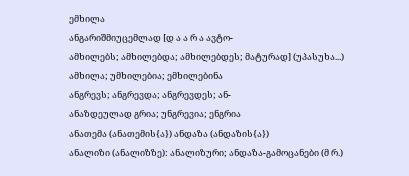ემხილა
ანგარიშმიუცემლად [დ ა ა რ ა ავტო-
ამხილებს; ამხილებდა; ამხილებდეს; მატურად] (უპასუხა...)
ამხილა; უმხილებია; ემხილებინა
ანგრევს; ანგრევდა; ანგრევდეს; ან-
ანაზდეულად გრია; უნგრევია; ენგრია
ანათემა (ანათემის{ა}) ანდაზა (ანდაზის{ა})
ანალიზი (ანალიზზე): ანალიზური; ანდაზა-გამოცანები (მ რ.)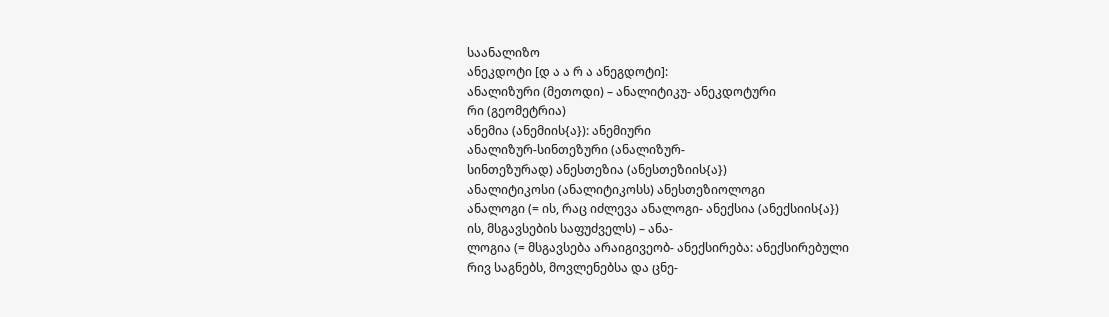საანალიზო
ანეკდოტი [დ ა ა რ ა ანეგდოტი]:
ანალიზური (მეთოდი) – ანალიტიკუ- ანეკდოტური
რი (გეომეტრია)
ანემია (ანემიის{ა}): ანემიური
ანალიზურ-სინთეზური (ანალიზურ-
სინთეზურად) ანესთეზია (ანესთეზიის{ა})
ანალიტიკოსი (ანალიტიკოსს) ანესთეზიოლოგი
ანალოგი (= ის, რაც იძლევა ანალოგი- ანექსია (ანექსიის{ა})
ის, მსგავსების საფუძველს) – ანა-
ლოგია (= მსგავსება არაიგივეობ- ანექსირება: ანექსირებული
რივ საგნებს, მოვლენებსა და ცნე-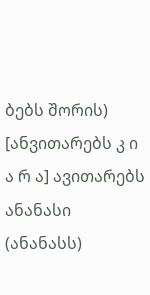ბებს შორის) [ანვითარებს კ ი ა რ ა] ავითარებს
ანანასი (ანანასს)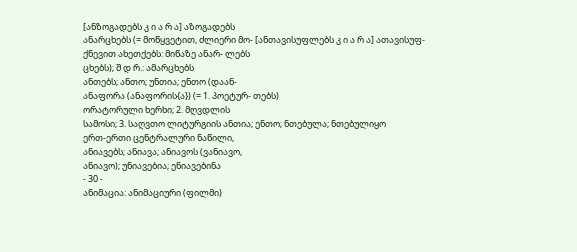[ანზოგადებს კ ი ა რ ა] აზოგადებს
ანარცხებს (= მოწყვეტით, ძლიერი მო- [ანთავისუფლებს კ ი ა რ ა] ათავისუფ-
ქნევით ახეთქებს: მიწაზე ანარ- ლებს
ცხებს); შ დ რ.: ამარცხებს
ანთებს; ანთო; უნთია; ენთო (დაან-
ანაფორა (ანაფორის{ა}) (= 1. პოეტურ- თებს)
ორატორული ხერხი; 2. მღვდლის
სამოსი; 3. საღვთო ლიტურგიის ანთია; ენთო; ნთებულა; ნთებულიყო
ერთ-ერთი ცენტრალური ნაწილი,
ანიავებს; ანიავა; ანიავოს (ვანიავო,
ანიავო); უნიავებია; ენიავებინა
- 30 -
ანიმაცია: ანიმაციური (ფილმი)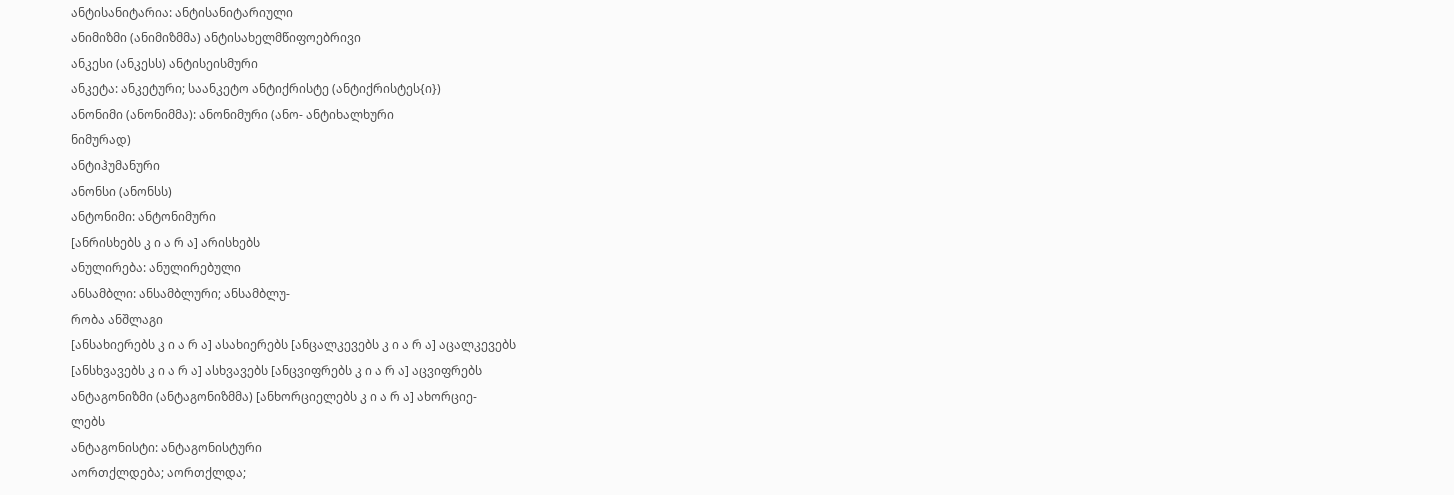ანტისანიტარია: ანტისანიტარიული
ანიმიზმი (ანიმიზმმა) ანტისახელმწიფოებრივი
ანკესი (ანკესს) ანტისეისმური
ანკეტა: ანკეტური; საანკეტო ანტიქრისტე (ანტიქრისტეს{ი})
ანონიმი (ანონიმმა): ანონიმური (ანო- ანტიხალხური
ნიმურად)
ანტიჰუმანური
ანონსი (ანონსს)
ანტონიმი: ანტონიმური
[ანრისხებს კ ი ა რ ა] არისხებს
ანულირება: ანულირებული
ანსამბლი: ანსამბლური; ანსამბლუ-
რობა ანშლაგი
[ანსახიერებს კ ი ა რ ა] ასახიერებს [ანცალკევებს კ ი ა რ ა] აცალკევებს
[ანსხვავებს კ ი ა რ ა] ასხვავებს [ანცვიფრებს კ ი ა რ ა] აცვიფრებს
ანტაგონიზმი (ანტაგონიზმმა) [ანხორციელებს კ ი ა რ ა] ახორციე-
ლებს
ანტაგონისტი: ანტაგონისტური
აორთქლდება; აორთქლდა;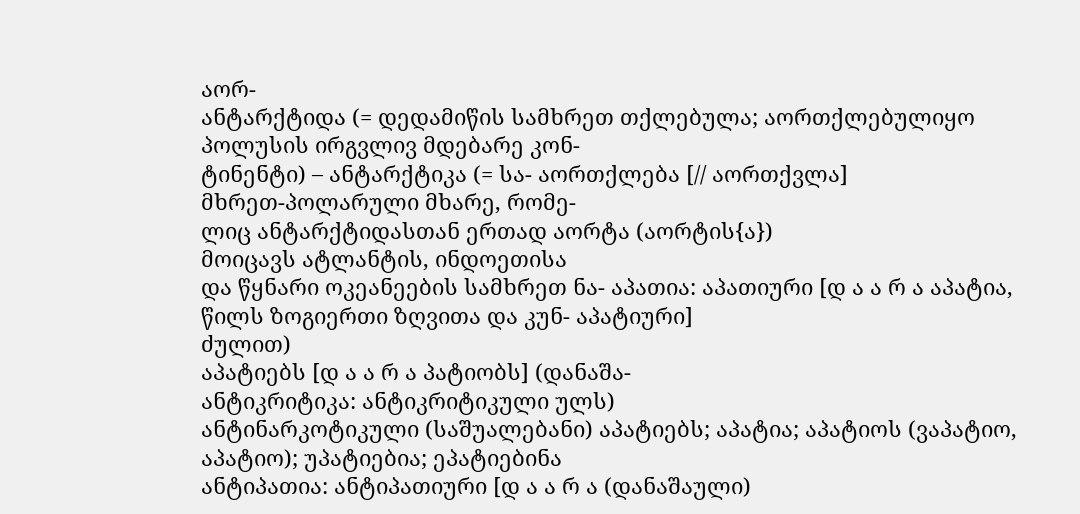აორ-
ანტარქტიდა (= დედამიწის სამხრეთ თქლებულა; აორთქლებულიყო
პოლუსის ირგვლივ მდებარე კონ-
ტინენტი) – ანტარქტიკა (= სა- აორთქლება [// აორთქვლა]
მხრეთ-პოლარული მხარე, რომე-
ლიც ანტარქტიდასთან ერთად აორტა (აორტის{ა})
მოიცავს ატლანტის, ინდოეთისა
და წყნარი ოკეანეების სამხრეთ ნა- აპათია: აპათიური [დ ა ა რ ა აპატია,
წილს ზოგიერთი ზღვითა და კუნ- აპატიური]
ძულით)
აპატიებს [დ ა ა რ ა პატიობს] (დანაშა-
ანტიკრიტიკა: ანტიკრიტიკული ულს)
ანტინარკოტიკული (საშუალებანი) აპატიებს; აპატია; აპატიოს (ვაპატიო,
აპატიო); უპატიებია; ეპატიებინა
ანტიპათია: ანტიპათიური [დ ა ა რ ა (დანაშაული)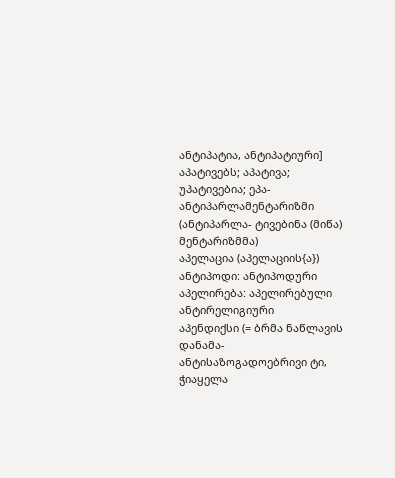ანტიპატია, ანტიპატიური]
აპატივებს; აპატივა; უპატივებია; ეპა-
ანტიპარლამენტარიზმი (ანტიპარლა- ტივებინა (მიწა)
მენტარიზმმა)
აპელაცია (აპელაციის{ა})
ანტიპოდი: ანტიპოდური
აპელირება: აპელირებული
ანტირელიგიური
აპენდიქსი (= ბრმა ნაწლავის დანამა-
ანტისაზოგადოებრივი ტი, ჭიაყელა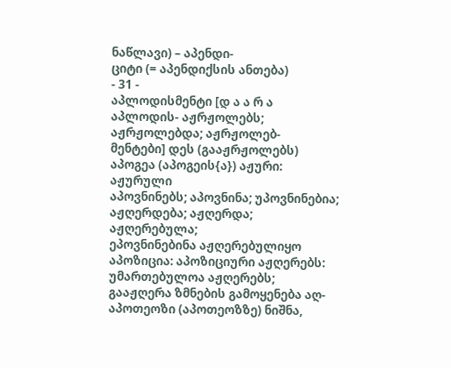ნაწლავი) – აპენდი-
ციტი (= აპენდიქსის ანთება)
- 31 -
აპლოდისმენტი [დ ა ა რ ა აპლოდის- აჟრჟოლებს; აჟრჟოლებდა; აჟრჟოლებ-
მენტები] დეს (გააჟრჟოლებს)
აპოგეა (აპოგეის{ა}) აჟური: აჟურული
აპოვნინებს; აპოვნინა; უპოვნინებია; აჟღერდება; აჟღერდა; აჟღერებულა;
ეპოვნინებინა აჟღერებულიყო
აპოზიცია: აპოზიციური აჟღერებს: უმართებულოა აჟღერებს;
გააჟღერა ზმნების გამოყენება აღ-
აპოთეოზი (აპოთეოზზე) ნიშნა,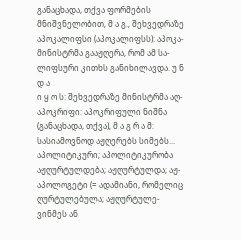განაცხადა, თქვა ფორმების
მნიშვნელობით, მ ა გ., შეხვედრაზე
აპოკალიფსი (აპოკალიფსს): აპოკა- მინისტრმა გააჟღერა, რომ ამ სა-
ლიფსური კითხს განიხილავდა. უ ნ დ ა
ი ყ ო ს: შეხვედრაზე მინისტრმა აღ-
აპოკრიფი: აპოკრიფული ნიშნა (განაცხადა, თქვა), მ ა გ რ ა მ:
სასიამოვნოდ აჟღერებს სიმებს...
აპოლიტიკური; აპოლიტიკურობა
აჟღურტულდება; აჟღურტულდა; აჟ-
აპოლოგეტი (= ადამიანი, რომელიც ღურტულებულა; აჟღურტულე-
ვინმეს ან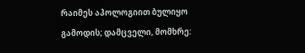რაიმეს აპოლოგიით ბულიყო
გამოდის; დამცველი, მომხრე: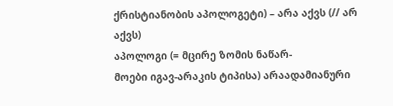ქრისტიანობის აპოლოგეტი) – არა აქვს (// არ აქვს)
აპოლოგი (= მცირე ზომის ნაწარ-
მოები იგავ-არაკის ტიპისა) არაადამიანური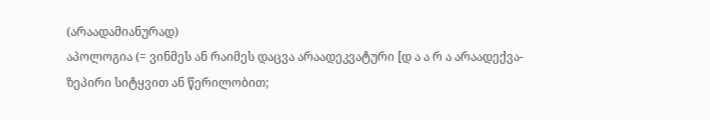(არაადამიანურად)
აპოლოგია (= ვინმეს ან რაიმეს დაცვა არაადეკვატური [დ ა ა რ ა არაადექვა-
ზეპირი სიტყვით ან წერილობით;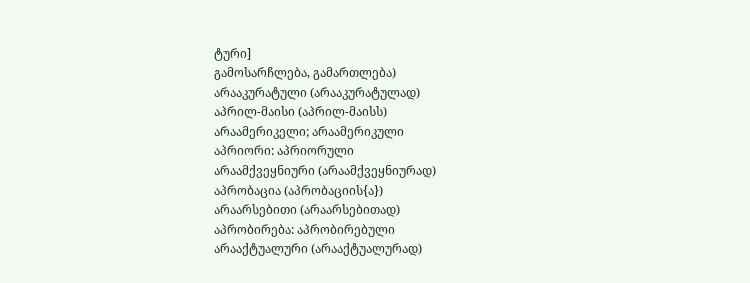ტური]
გამოსარჩლება, გამართლება)
არააკურატული (არააკურატულად)
აპრილ-მაისი (აპრილ-მაისს)
არაამერიკელი; არაამერიკული
აპრიორი: აპრიორული
არაამქვეყნიური (არაამქვეყნიურად)
აპრობაცია (აპრობაციის{ა})
არაარსებითი (არაარსებითად)
აპრობირება: აპრობირებული
არააქტუალური (არააქტუალურად)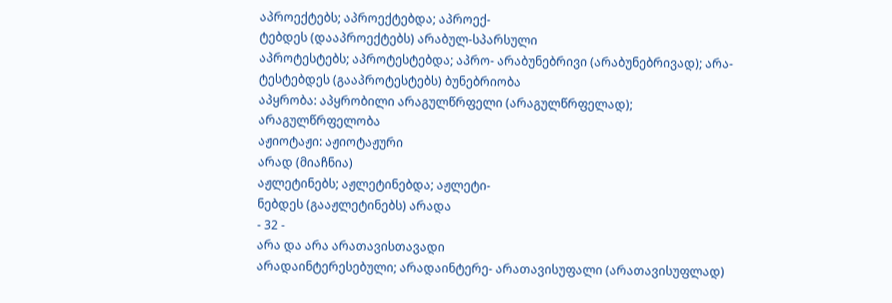აპროექტებს; აპროექტებდა; აპროექ-
ტებდეს (დააპროექტებს) არაბულ-სპარსული
აპროტესტებს; აპროტესტებდა; აპრო- არაბუნებრივი (არაბუნებრივად); არა-
ტესტებდეს (გააპროტესტებს) ბუნებრიობა
აპყრობა: აპყრობილი არაგულწრფელი (არაგულწრფელად);
არაგულწრფელობა
აჟიოტაჟი: აჟიოტაჟური
არად (მიაჩნია)
აჟლეტინებს; აჟლეტინებდა; აჟლეტი-
ნებდეს (გააჟლეტინებს) არადა
- 32 -
არა და არა არათავისთავადი
არადაინტერესებული; არადაინტერე- არათავისუფალი (არათავისუფლად)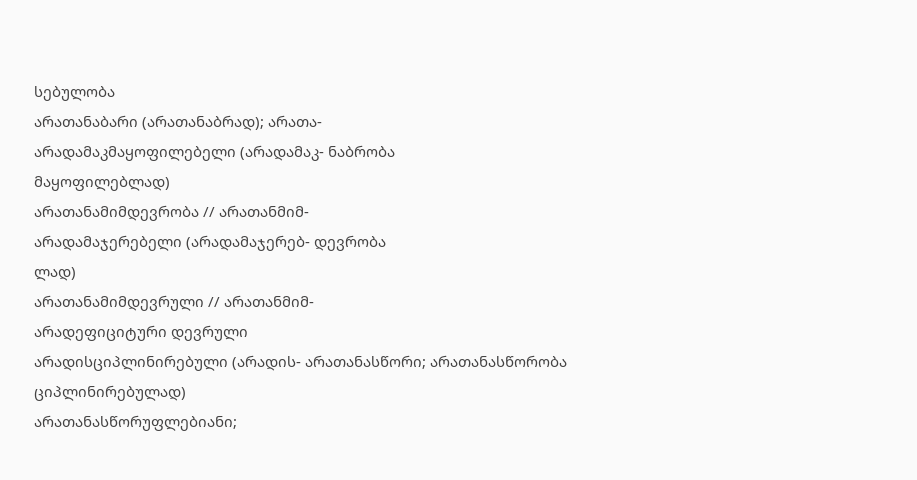სებულობა
არათანაბარი (არათანაბრად); არათა-
არადამაკმაყოფილებელი (არადამაკ- ნაბრობა
მაყოფილებლად)
არათანამიმდევრობა // არათანმიმ-
არადამაჯერებელი (არადამაჯერებ- დევრობა
ლად)
არათანამიმდევრული // არათანმიმ-
არადეფიციტური დევრული
არადისციპლინირებული (არადის- არათანასწორი; არათანასწორობა
ციპლინირებულად)
არათანასწორუფლებიანი;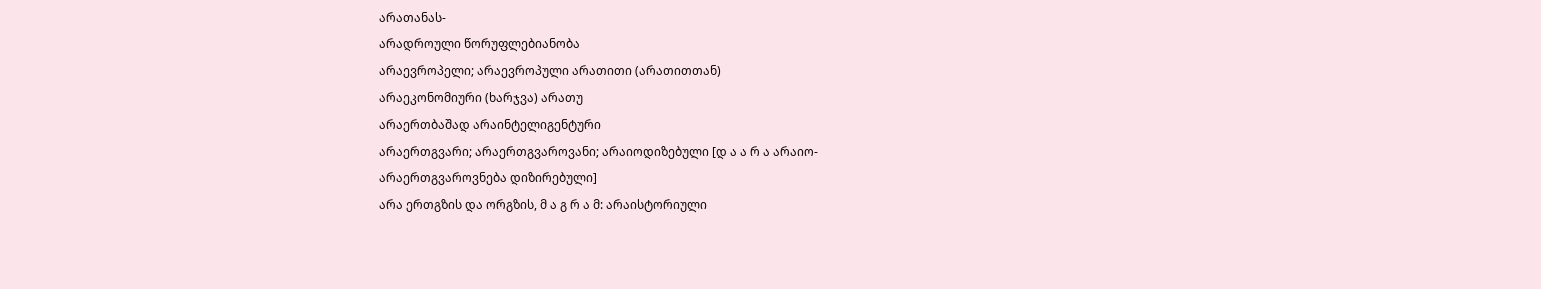არათანას-
არადროული წორუფლებიანობა
არაევროპელი; არაევროპული არათითი (არათითთან)
არაეკონომიური (ხარჯვა) არათუ
არაერთბაშად არაინტელიგენტური
არაერთგვარი; არაერთგვაროვანი; არაიოდიზებული [დ ა ა რ ა არაიო-
არაერთგვაროვნება დიზირებული]
არა ერთგზის და ორგზის, მ ა გ რ ა მ: არაისტორიული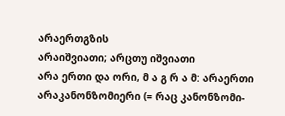არაერთგზის
არაიშვიათი; არცთუ იშვიათი
არა ერთი და ორი, მ ა გ რ ა მ: არაერთი
არაკანონზომიერი (= რაც კანონზომი-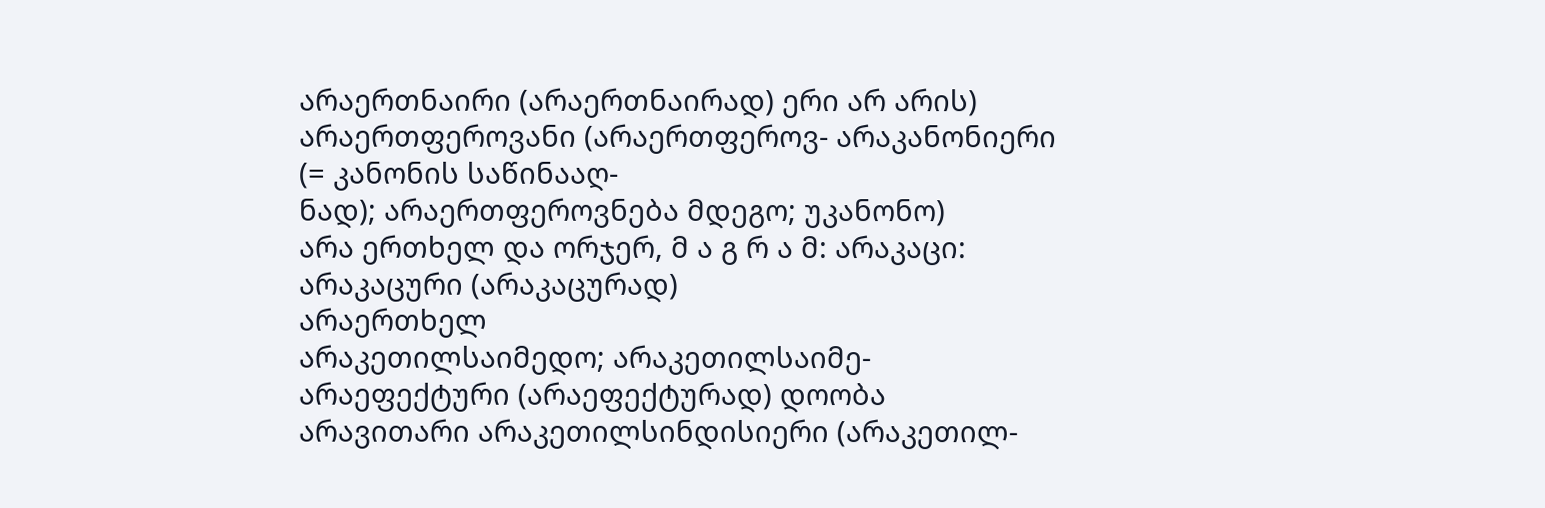არაერთნაირი (არაერთნაირად) ერი არ არის)
არაერთფეროვანი (არაერთფეროვ- არაკანონიერი (= კანონის საწინააღ-
ნად); არაერთფეროვნება მდეგო; უკანონო)
არა ერთხელ და ორჯერ, მ ა გ რ ა მ: არაკაცი: არაკაცური (არაკაცურად)
არაერთხელ
არაკეთილსაიმედო; არაკეთილსაიმე-
არაეფექტური (არაეფექტურად) დოობა
არავითარი არაკეთილსინდისიერი (არაკეთილ-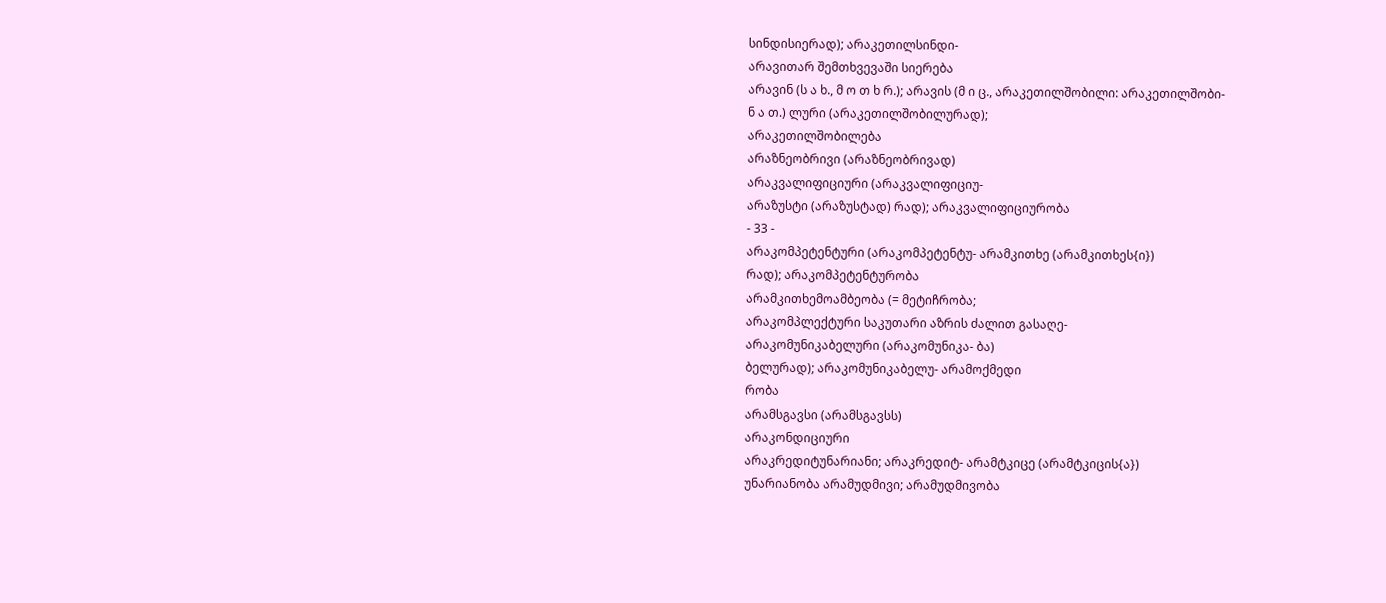სინდისიერად); არაკეთილსინდი-
არავითარ შემთხვევაში სიერება
არავინ (ს ა ხ., მ ო თ ხ რ.); არავის (მ ი ც., არაკეთილშობილი: არაკეთილშობი-
ნ ა თ.) ლური (არაკეთილშობილურად);
არაკეთილშობილება
არაზნეობრივი (არაზნეობრივად)
არაკვალიფიციური (არაკვალიფიციუ-
არაზუსტი (არაზუსტად) რად); არაკვალიფიციურობა
- 33 -
არაკომპეტენტური (არაკომპეტენტუ- არამკითხე (არამკითხეს{ი})
რად); არაკომპეტენტურობა
არამკითხემოამბეობა (= მეტიჩრობა;
არაკომპლექტური საკუთარი აზრის ძალით გასაღე-
არაკომუნიკაბელური (არაკომუნიკა- ბა)
ბელურად); არაკომუნიკაბელუ- არამოქმედი
რობა
არამსგავსი (არამსგავსს)
არაკონდიციური
არაკრედიტუნარიანი; არაკრედიტ- არამტკიცე (არამტკიცის{ა})
უნარიანობა არამუდმივი; არამუდმივობა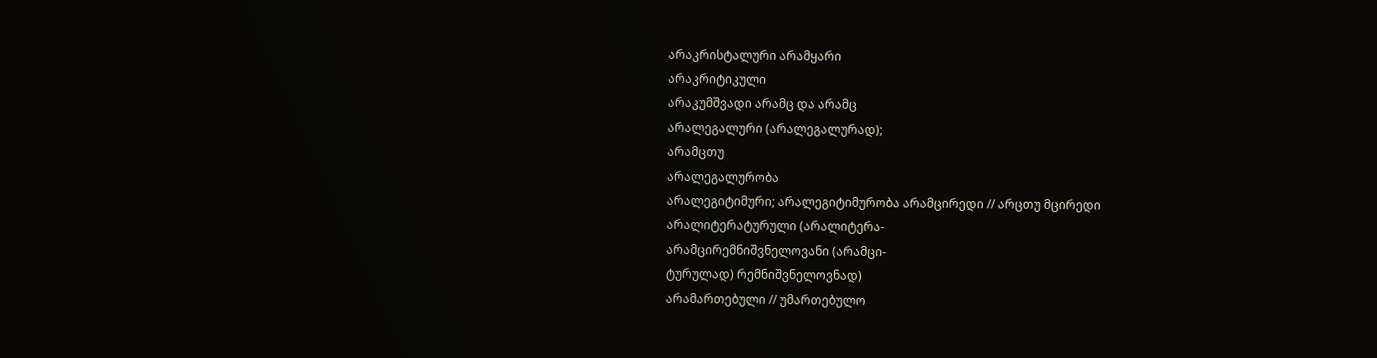არაკრისტალური არამყარი
არაკრიტიკული
არაკუმშვადი არამც და არამც
არალეგალური (არალეგალურად);
არამცთუ
არალეგალურობა
არალეგიტიმური; არალეგიტიმურობა არამცირედი // არცთუ მცირედი
არალიტერატურული (არალიტერა-
არამცირემნიშვნელოვანი (არამცი-
ტურულად) რემნიშვნელოვნად)
არამართებული // უმართებულო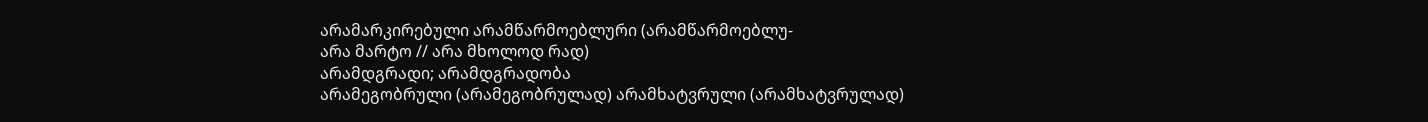არამარკირებული არამწარმოებლური (არამწარმოებლუ-
არა მარტო // არა მხოლოდ რად)
არამდგრადი; არამდგრადობა
არამეგობრული (არამეგობრულად) არამხატვრული (არამხატვრულად)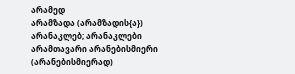არამედ
არამზადა (არამზადის{ა}) არანაკლებ; არანაკლები
არამთავარი არანებისმიერი (არანებისმიერად)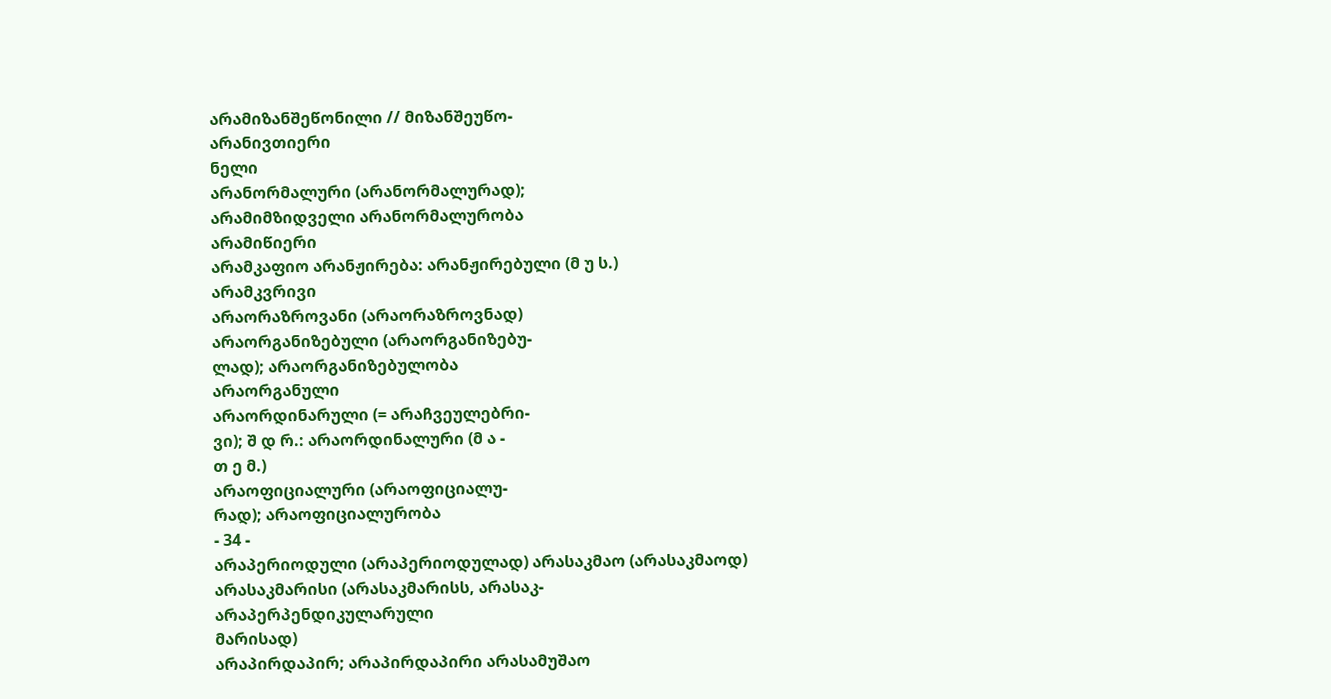არამიზანშეწონილი // მიზანშეუწო-
არანივთიერი
ნელი
არანორმალური (არანორმალურად);
არამიმზიდველი არანორმალურობა
არამიწიერი
არამკაფიო არანჟირება: არანჟირებული (მ უ ს.)
არამკვრივი
არაორაზროვანი (არაორაზროვნად)
არაორგანიზებული (არაორგანიზებუ-
ლად); არაორგანიზებულობა
არაორგანული
არაორდინარული (= არაჩვეულებრი-
ვი); შ დ რ.: არაორდინალური (მ ა -
თ ე მ.)
არაოფიციალური (არაოფიციალუ-
რად); არაოფიციალურობა
- 34 -
არაპერიოდული (არაპერიოდულად) არასაკმაო (არასაკმაოდ)
არასაკმარისი (არასაკმარისს, არასაკ-
არაპერპენდიკულარული
მარისად)
არაპირდაპირ; არაპირდაპირი არასამუშაო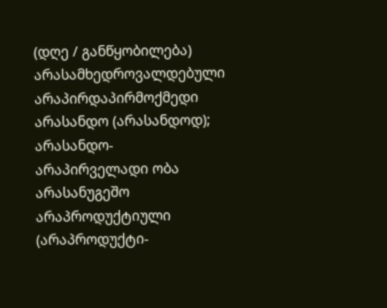(დღე / განწყობილება)
არასამხედროვალდებული
არაპირდაპირმოქმედი არასანდო (არასანდოდ); არასანდო-
არაპირველადი ობა
არასანუგეშო
არაპროდუქტიული (არაპროდუქტი-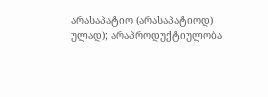არასაპატიო (არასაპატიოდ)
ულად); არაპროდუქტიულობა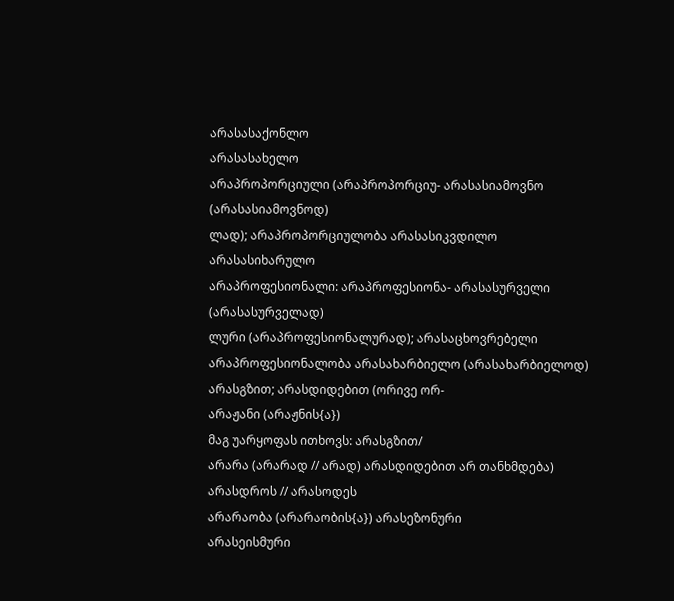არასასაქონლო
არასასახელო
არაპროპორციული (არაპროპორციუ- არასასიამოვნო (არასასიამოვნოდ)
ლად); არაპროპორციულობა არასასიკვდილო
არასასიხარულო
არაპროფესიონალი: არაპროფესიონა- არასასურველი (არასასურველად)
ლური (არაპროფესიონალურად); არასაცხოვრებელი
არაპროფესიონალობა არასახარბიელო (არასახარბიელოდ)
არასგზით; არასდიდებით (ორივე ორ-
არაჟანი (არაჟნის{ა})
მაგ უარყოფას ითხოვს: არასგზით/
არარა (არარად // არად) არასდიდებით არ თანხმდება)
არასდროს // არასოდეს
არარაობა (არარაობის{ა}) არასეზონური
არასეისმური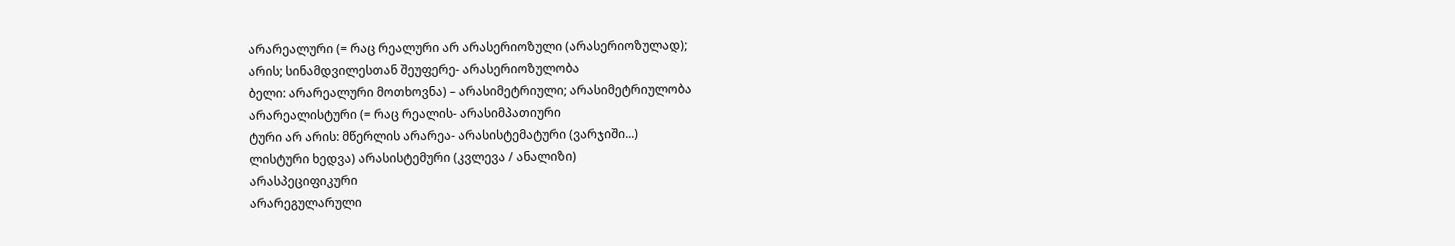არარეალური (= რაც რეალური არ არასერიოზული (არასერიოზულად);
არის; სინამდვილესთან შეუფერე- არასერიოზულობა
ბელი: არარეალური მოთხოვნა) – არასიმეტრიული; არასიმეტრიულობა
არარეალისტური (= რაც რეალის- არასიმპათიური
ტური არ არის: მწერლის არარეა- არასისტემატური (ვარჯიში...)
ლისტური ხედვა) არასისტემური (კვლევა / ანალიზი)
არასპეციფიკური
არარეგულარული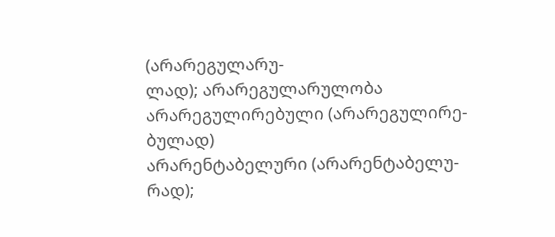(არარეგულარუ-
ლად); არარეგულარულობა
არარეგულირებული (არარეგულირე-
ბულად)
არარენტაბელური (არარენტაბელუ-
რად);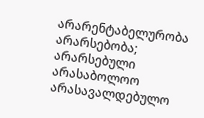არარენტაბელურობა
არარსებობა; არარსებული
არასაბოლოო
არასავალდებულო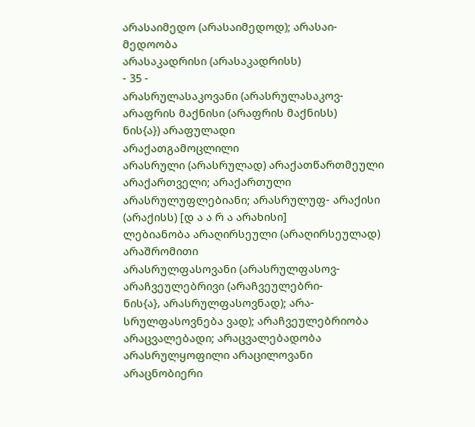არასაიმედო (არასაიმედოდ); არასაი-
მედოობა
არასაკადრისი (არასაკადრისს)
- 35 -
არასრულასაკოვანი (არასრულასაკოვ- არაფრის მაქნისი (არაფრის მაქნისს)
ნის{ა}) არაფულადი
არაქათგამოცლილი
არასრული (არასრულად) არაქათწართმეული
არაქართველი; არაქართული
არასრულუფლებიანი; არასრულუფ- არაქისი (არაქისს) [დ ა ა რ ა არახისი]
ლებიანობა არაღირსეული (არაღირსეულად)
არაშრომითი
არასრულფასოვანი (არასრულფასოვ- არაჩვეულებრივი (არაჩვეულებრი-
ნის{ა}, არასრულფასოვნად); არა-
სრულფასოვნება ვად); არაჩვეულებრიობა
არაცვალებადი; არაცვალებადობა
არასრულყოფილი არაცილოვანი
არაცნობიერი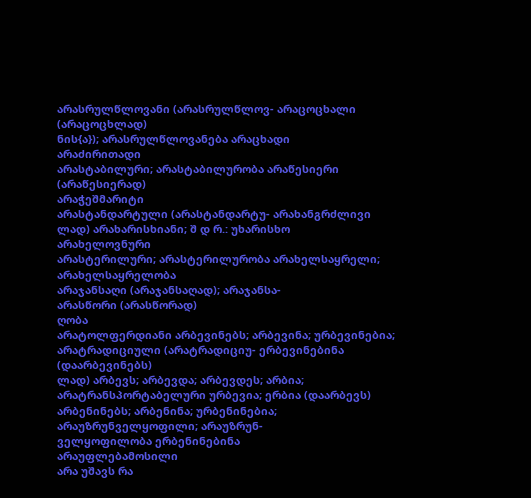არასრულწლოვანი (არასრულწლოვ- არაცოცხალი (არაცოცხლად)
ნის{ა}); არასრულწლოვანება არაცხადი
არაძირითადი
არასტაბილური; არასტაბილურობა არაწესიერი (არაწესიერად)
არაჭეშმარიტი
არასტანდარტული (არასტანდარტუ- არახანგრძლივი
ლად) არახარისხიანი; შ დ რ.: უხარისხო
არახელოვნური
არასტერილური; არასტერილურობა არახელსაყრელი; არახელსაყრელობა
არაჯანსაღი (არაჯანსაღად); არაჯანსა-
არასწორი (არასწორად)
ღობა
არატოლფერდიანი არბევინებს; არბევინა; ურბევინებია;
არატრადიციული (არატრადიციუ- ერბევინებინა (დაარბევინებს)
ლად) არბევს; არბევდა; არბევდეს; არბია;
არატრანსპორტაბელური ურბევია; ერბია (დაარბევს)
არბენინებს; არბენინა; ურბენინებია;
არაუზრუნველყოფილი; არაუზრუნ-
ველყოფილობა ერბენინებინა
არაუფლებამოსილი
არა უშავს რა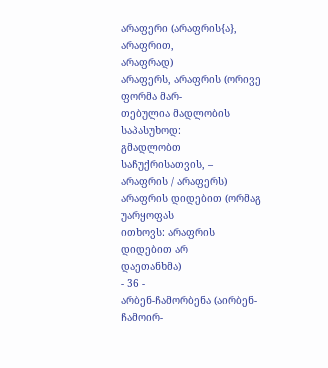არაფერი (არაფრის{ა}, არაფრით,
არაფრად)
არაფერს, არაფრის (ორივე ფორმა მარ-
თებულია მადლობის საპასუხოდ:
გმადლობთ საჩუქრისათვის, –
არაფრის / არაფერს)
არაფრის დიდებით (ორმაგ უარყოფას
ითხოვს: არაფრის დიდებით არ
დაეთანხმა)
- 36 -
არბენ-ჩამორბენა (აირბენ-ჩამოირ-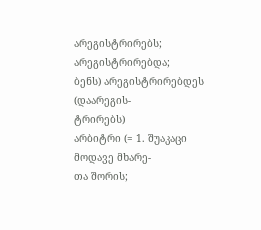არეგისტრირებს; არეგისტრირებდა;
ბენს) არეგისტრირებდეს (დაარეგის-
ტრირებს)
არბიტრი (= 1. შუაკაცი მოდავე მხარე-
თა შორის;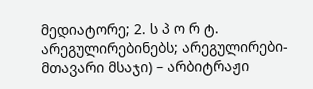მედიატორე; 2. ს პ ო რ ტ. არეგულირებინებს; არეგულირები-
მთავარი მსაჯი) – არბიტრაჟი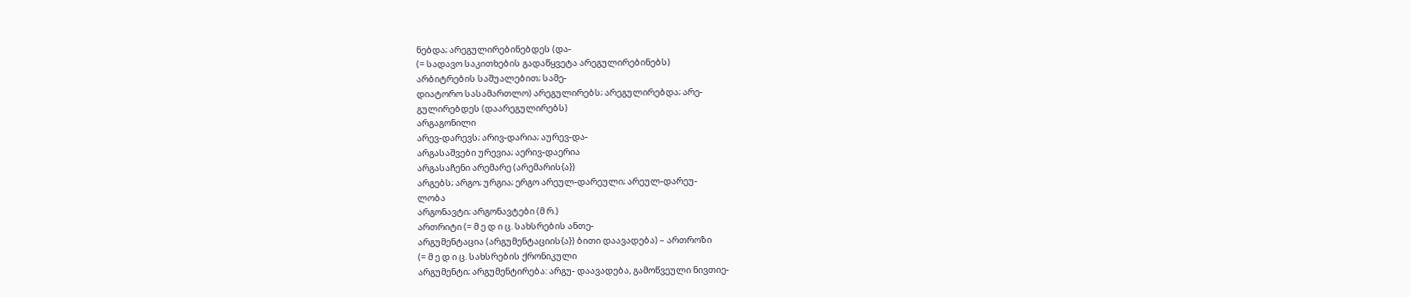ნებდა; არეგულირებინებდეს (და-
(= სადავო საკითხების გადაწყვეტა არეგულირებინებს)
არბიტრების საშუალებით; სამე-
დიატორო სასამართლო) არეგულირებს; არეგულირებდა; არე-
გულირებდეს (დაარეგულირებს)
არგაგონილი
არევ-დარევს; არივ-დარია; აურევ-და-
არგასაშვები ურევია; აერივ-დაერია
არგასაჩენი არემარე (არემარის{ა})
არგებს; არგო; ურგია; ერგო არეულ-დარეული; არეულ-დარეუ-
ლობა
არგონავტი; არგონავტები (მ რ.)
ართრიტი (= მ ე დ ი ც. სახსრების ანთე-
არგუმენტაცია (არგუმენტაციის{ა}) ბითი დაავადება) – ართროზი
(= მ ე დ ი ც. სახსრების ქრონიკული
არგუმენტი; არგუმენტირება: არგუ- დაავადება, გამოწვეული ნივთიე-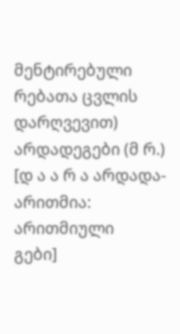მენტირებული რებათა ცვლის დარღვევით)
არდადეგები (მ რ.) [დ ა ა რ ა არდადა- არითმია: არითმიული
გები]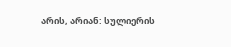არის, არიან: სულიერის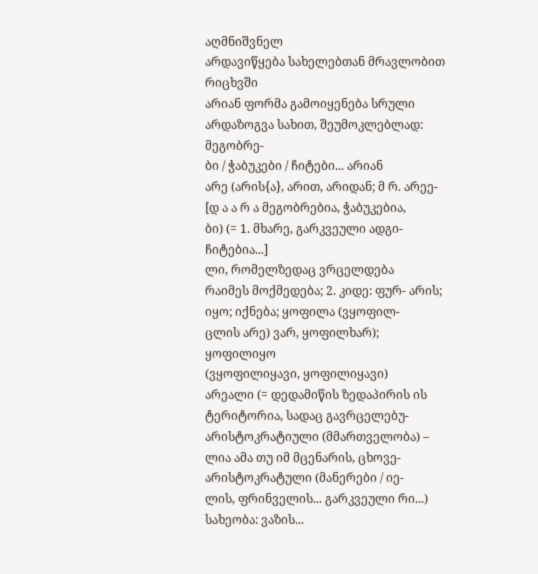აღმნიშვნელ
არდავიწყება სახელებთან მრავლობით რიცხვში
არიან ფორმა გამოიყენება სრული
არდაზოგვა სახით, შეუმოკლებლად: მეგობრე-
ბი / ჭაბუკები / ჩიტები... არიან
არე (არის{ა}, არით, არიდან; მ რ. არეე- [დ ა ა რ ა მეგობრებია, ჭაბუკებია,
ბი) (= 1. მხარე, გარკვეული ადგი- ჩიტებია...]
ლი, რომელზედაც ვრცელდება
რაიმეს მოქმედება; 2. კიდე: ფურ- არის; იყო; იქნება; ყოფილა (ვყოფილ-
ცლის არე) ვარ, ყოფილხარ); ყოფილიყო
(ვყოფილიყავი, ყოფილიყავი)
არეალი (= დედამიწის ზედაპირის ის
ტერიტორია, სადაც გავრცელებუ- არისტოკრატიული (მმართველობა) –
ლია ამა თუ იმ მცენარის, ცხოვე- არისტოკრატული (მანერები / იე-
ლის, ფრინველის... გარკვეული რი...)
სახეობა: ვაზის...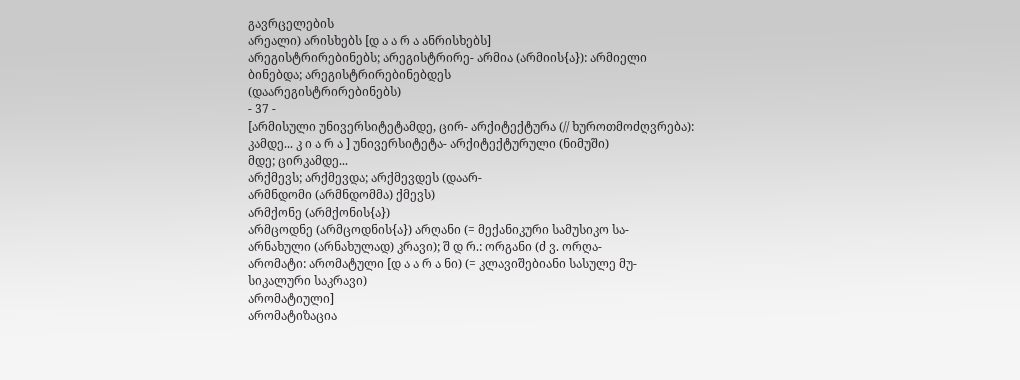გავრცელების
არეალი) არისხებს [დ ა ა რ ა ანრისხებს]
არეგისტრირებინებს; არეგისტრირე- არმია (არმიის{ა}): არმიელი
ბინებდა; არეგისტრირებინებდეს
(დაარეგისტრირებინებს)
- 37 -
[არმისული უნივერსიტეტამდე, ცირ- არქიტექტურა (// ხუროთმოძღვრება):
კამდე... კ ი ა რ ა ] უნივერსიტეტა- არქიტექტურული (ნიმუში)
მდე; ცირკამდე...
არქმევს; არქმევდა; არქმევდეს (დაარ-
არმნდომი (არმნდომმა) ქმევს)
არმქონე (არმქონის{ა})
არმცოდნე (არმცოდნის{ა}) არღანი (= მექანიკური სამუსიკო სა-
არნახული (არნახულად) კრავი); შ დ რ.: ორგანი (ძ ვ. ორღა-
არომატი: არომატული [დ ა ა რ ა ნი) (= კლავიშებიანი სასულე მუ-
სიკალური საკრავი)
არომატიული]
არომატიზაცია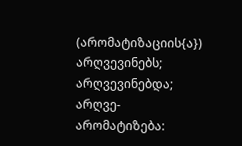(არომატიზაციის{ა}) არღვევინებს; არღვევინებდა; არღვე-
არომატიზება: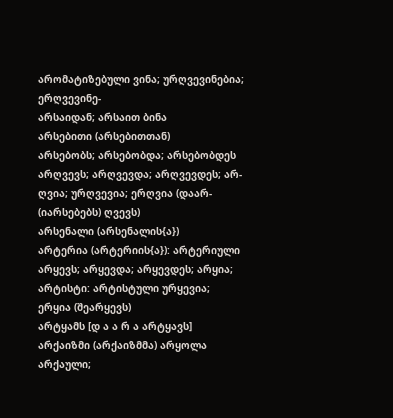არომატიზებული ვინა; ურღვევინებია; ერღვევინე-
არსაიდან; არსაით ბინა
არსებითი (არსებითთან)
არსებობს; არსებობდა; არსებობდეს არღვევს; არღვევდა; არღვევდეს; არ-
ღვია; ურღვევია; ერღვია (დაარ-
(იარსებებს) ღვევს)
არსენალი (არსენალის{ა})
არტერია (არტერიის{ა}): არტერიული არყევს; არყევდა; არყევდეს; არყია;
არტისტი: არტისტული ურყევია; ერყია (შეარყევს)
არტყამს [დ ა ა რ ა არტყავს]
არქაიზმი (არქაიზმმა) არყოლა
არქაული;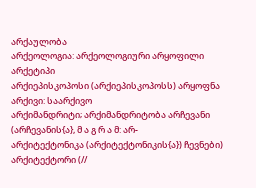არქაულობა
არქეოლოგია: არქეოლოგიური არყოფილი
არქეტიპი
არქიეპისკოპოსი (არქიეპისკოპოსს) არყოფნა
არქივი: საარქივო
არქიმანდრიტი; არქიმანდრიტობა არჩევანი (არჩევანის{ა}, მ ა გ რ ა მ: არ-
არქიტექტონიკა (არქიტექტონიკის{ა}) ჩევნები)
არქიტექტორი (//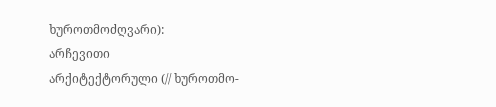ხუროთმოძღვარი):
არჩევითი
არქიტექტორული (// ხუროთმო-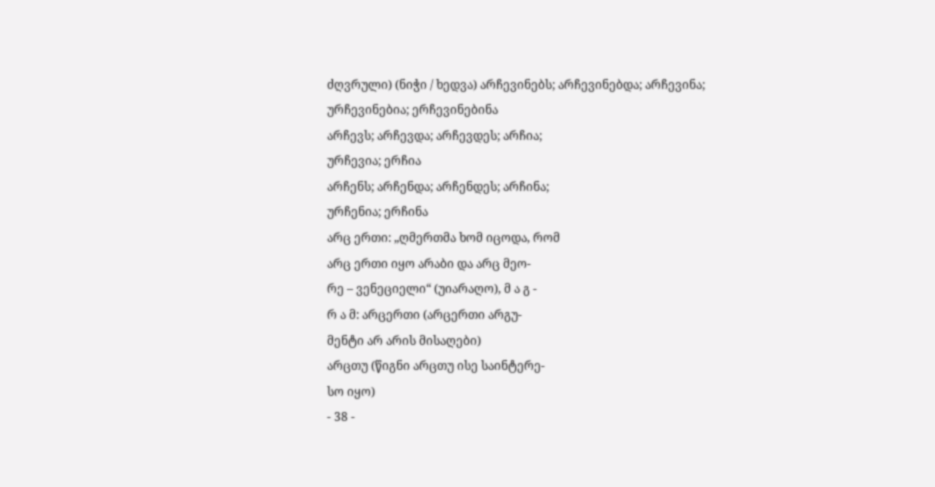ძღვრული) (ნიჭი / ხედვა) არჩევინებს; არჩევინებდა; არჩევინა;
ურჩევინებია; ერჩევინებინა
არჩევს; არჩევდა; არჩევდეს; არჩია;
ურჩევია; ერჩია
არჩენს; არჩენდა; არჩენდეს; არჩინა;
ურჩენია; ერჩინა
არც ერთი: „ღმერთმა ხომ იცოდა, რომ
არც ერთი იყო არაბი და არც მეო-
რე – ვენეციელი“ (უიარაღო), მ ა გ -
რ ა მ: არცერთი (არცერთი არგუ-
მენტი არ არის მისაღები)
არცთუ (წიგნი არცთუ ისე საინტერე-
სო იყო)
- 38 -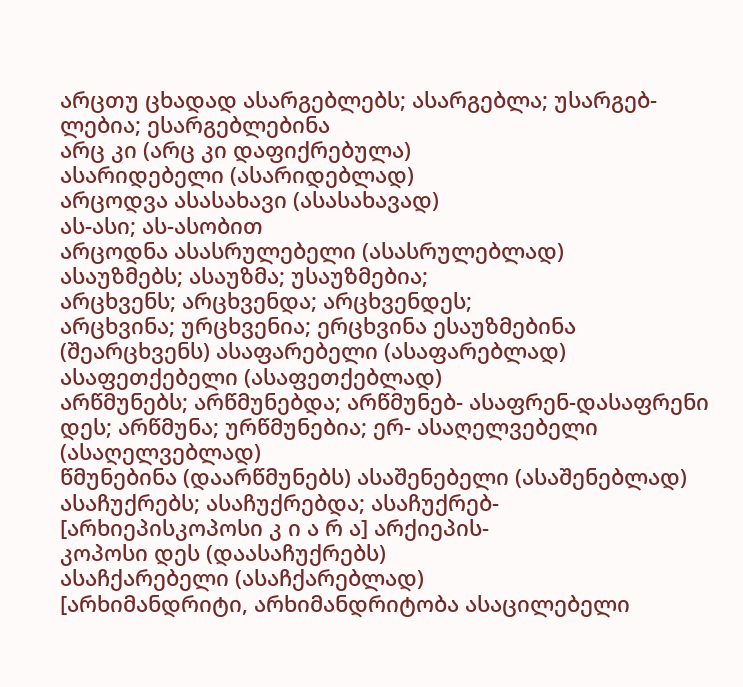არცთუ ცხადად ასარგებლებს; ასარგებლა; უსარგებ-
ლებია; ესარგებლებინა
არც კი (არც კი დაფიქრებულა)
ასარიდებელი (ასარიდებლად)
არცოდვა ასასახავი (ასასახავად)
ას-ასი; ას-ასობით
არცოდნა ასასრულებელი (ასასრულებლად)
ასაუზმებს; ასაუზმა; უსაუზმებია;
არცხვენს; არცხვენდა; არცხვენდეს;
არცხვინა; ურცხვენია; ერცხვინა ესაუზმებინა
(შეარცხვენს) ასაფარებელი (ასაფარებლად)
ასაფეთქებელი (ასაფეთქებლად)
არწმუნებს; არწმუნებდა; არწმუნებ- ასაფრენ-დასაფრენი
დეს; არწმუნა; ურწმუნებია; ერ- ასაღელვებელი (ასაღელვებლად)
წმუნებინა (დაარწმუნებს) ასაშენებელი (ასაშენებლად)
ასაჩუქრებს; ასაჩუქრებდა; ასაჩუქრებ-
[არხიეპისკოპოსი კ ი ა რ ა] არქიეპის-
კოპოსი დეს (დაასაჩუქრებს)
ასაჩქარებელი (ასაჩქარებლად)
[არხიმანდრიტი, არხიმანდრიტობა ასაცილებელი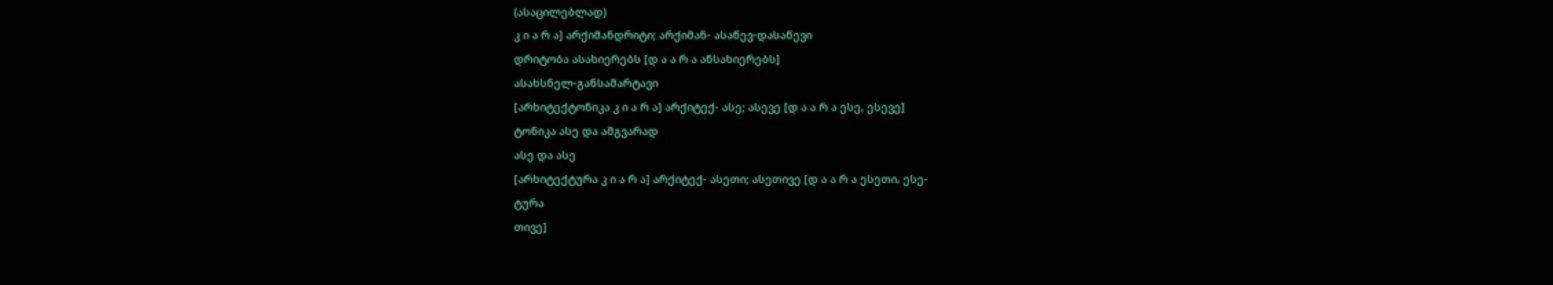(ასაცილებლად)
კ ი ა რ ა] არქიმანდრიტი; არქიმან- ასაწევ-დასაწევი
დრიტობა ასახიერებს [დ ა ა რ ა ანსახიერებს]
ასახსნელ-განსამარტავი
[არხიტექტონიკა კ ი ა რ ა] არქიტექ- ასე; ასევე [დ ა ა რ ა ესე, ესევე]
ტონიკა ასე და ამგვარად
ასე და ასე
[არხიტექტურა კ ი ა რ ა] არქიტექ- ასეთი; ასეთივე [დ ა ა რ ა ესეთი, ესე-
ტურა
თივე]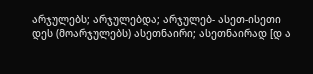არჯულებს; არჯულებდა; არჯულებ- ასეთ-ისეთი
დეს (მოარჯულებს) ასეთნაირი; ასეთნაირად [დ ა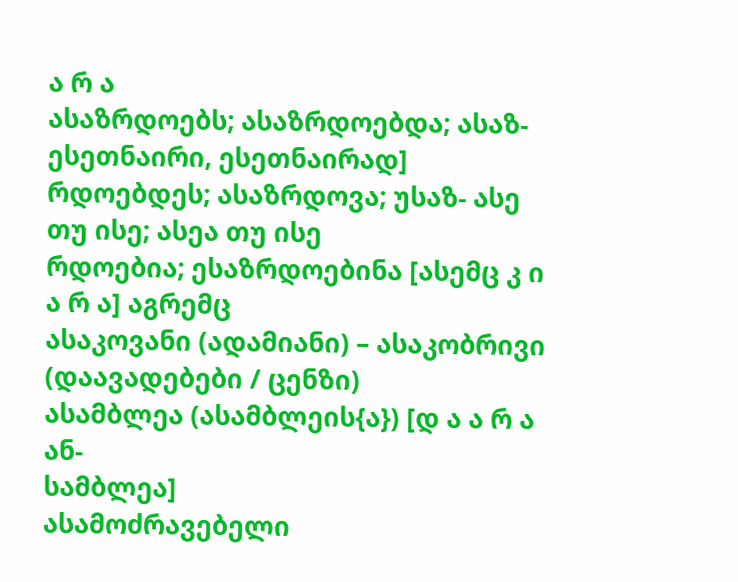ა რ ა
ასაზრდოებს; ასაზრდოებდა; ასაზ- ესეთნაირი, ესეთნაირად]
რდოებდეს; ასაზრდოვა; უსაზ- ასე თუ ისე; ასეა თუ ისე
რდოებია; ესაზრდოებინა [ასემც კ ი ა რ ა] აგრემც
ასაკოვანი (ადამიანი) – ასაკობრივი
(დაავადებები / ცენზი)
ასამბლეა (ასამბლეის{ა}) [დ ა ა რ ა ან-
სამბლეა]
ასამოძრავებელი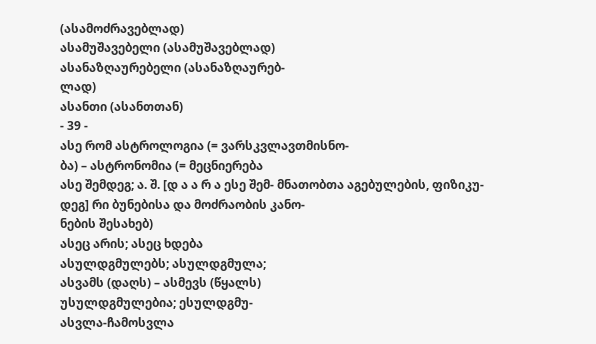(ასამოძრავებლად)
ასამუშავებელი (ასამუშავებლად)
ასანაზღაურებელი (ასანაზღაურებ-
ლად)
ასანთი (ასანთთან)
- 39 -
ასე რომ ასტროლოგია (= ვარსკვლავთმისნო-
ბა) – ასტრონომია (= მეცნიერება
ასე შემდეგ; ა. შ. [დ ა ა რ ა ესე შემ- მნათობთა აგებულების, ფიზიკუ-
დეგ] რი ბუნებისა და მოძრაობის კანო-
ნების შესახებ)
ასეც არის; ასეც ხდება
ასულდგმულებს; ასულდგმულა;
ასვამს (დაღს) – ასმევს (წყალს)
უსულდგმულებია; ესულდგმუ-
ასვლა-ჩამოსვლა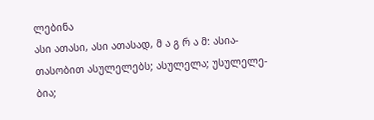ლებინა
ასი ათასი, ასი ათასად, მ ა გ რ ა მ: ასია-
თასობით ასულელებს; ასულელა; უსულელე-
ბია;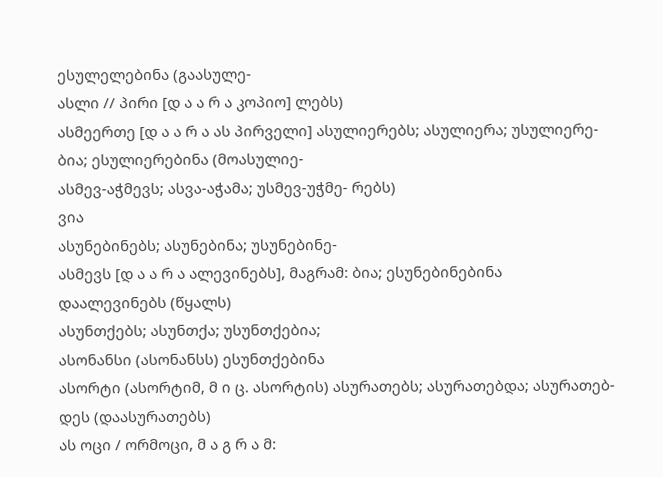ესულელებინა (გაასულე-
ასლი // პირი [დ ა ა რ ა კოპიო] ლებს)
ასმეერთე [დ ა ა რ ა ას პირველი] ასულიერებს; ასულიერა; უსულიერე-
ბია; ესულიერებინა (მოასულიე-
ასმევ-აჭმევს; ასვა-აჭამა; უსმევ-უჭმე- რებს)
ვია
ასუნებინებს; ასუნებინა; უსუნებინე-
ასმევს [დ ა ა რ ა ალევინებს], მაგრამ: ბია; ესუნებინებინა
დაალევინებს (წყალს)
ასუნთქებს; ასუნთქა; უსუნთქებია;
ასონანსი (ასონანსს) ესუნთქებინა
ასორტი (ასორტიმ, მ ი ც. ასორტის) ასურათებს; ასურათებდა; ასურათებ-
დეს (დაასურათებს)
ას ოცი / ორმოცი, მ ა გ რ ა მ: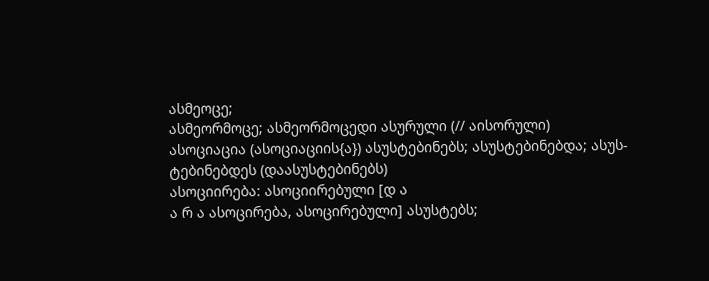ასმეოცე;
ასმეორმოცე; ასმეორმოცედი ასურული (// აისორული)
ასოციაცია (ასოციაციის{ა}) ასუსტებინებს; ასუსტებინებდა; ასუს-
ტებინებდეს (დაასუსტებინებს)
ასოციირება: ასოციირებული [დ ა
ა რ ა ასოცირება, ასოცირებული] ასუსტებს;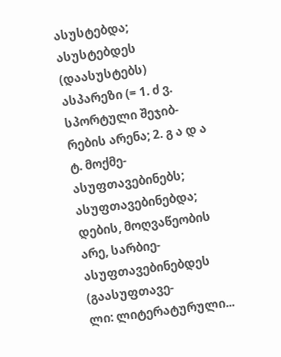ასუსტებდა; ასუსტებდეს
(დაასუსტებს)
ასპარეზი (= 1. ძ ვ. სპორტული შეჯიბ-
რების არენა; 2. გ ა დ ა ტ. მოქმე- ასუფთავებინებს; ასუფთავებინებდა;
დების, მოღვაწეობის არე, სარბიე- ასუფთავებინებდეს (გაასუფთავე-
ლი: ლიტერატურული...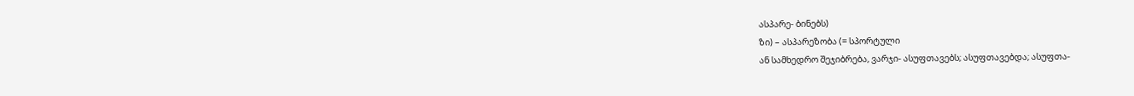ასპარე- ბინებს)
ზი) – ასპარეზობა (= სპორტული
ან სამხედრო შეჯიბრება, ვარჯი- ასუფთავებს; ასუფთავებდა; ასუფთა-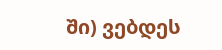ში) ვებდეს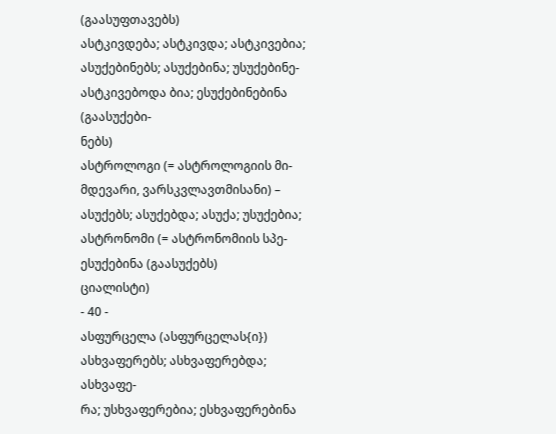(გაასუფთავებს)
ასტკივდება; ასტკივდა; ასტკივებია; ასუქებინებს; ასუქებინა; უსუქებინე-
ასტკივებოდა ბია; ესუქებინებინა (გაასუქები-
ნებს)
ასტროლოგი (= ასტროლოგიის მი-
მდევარი, ვარსკვლავთმისანი) – ასუქებს; ასუქებდა; ასუქა; უსუქებია;
ასტრონომი (= ასტრონომიის სპე- ესუქებინა (გაასუქებს)
ციალისტი)
- 40 -
ასფურცელა (ასფურცელას{ი}) ასხვაფერებს; ასხვაფერებდა; ასხვაფე-
რა; უსხვაფერებია; ესხვაფერებინა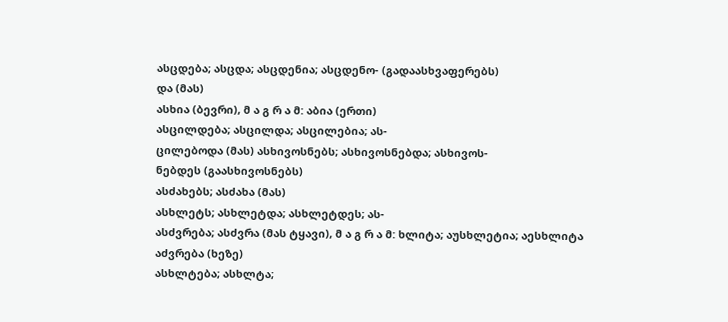ასცდება; ასცდა; ასცდენია; ასცდენო- (გადაასხვაფერებს)
და (მას)
ასხია (ბევრი), მ ა გ რ ა მ: აბია (ერთი)
ასცილდება; ასცილდა; ასცილებია; ას-
ცილებოდა (მას) ასხივოსნებს; ასხივოსნებდა; ასხივოს-
ნებდეს (გაასხივოსნებს)
ასძახებს; ასძახა (მას)
ასხლეტს; ასხლეტდა; ასხლეტდეს; ას-
ასძვრება; ასძვრა (მას ტყავი), მ ა გ რ ა მ: ხლიტა; აუსხლეტია; აესხლიტა
აძვრება (ხეზე)
ასხლტება; ასხლტა;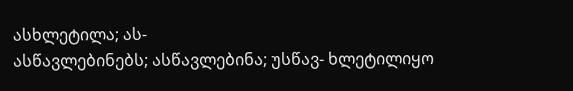ასხლეტილა; ას-
ასწავლებინებს; ასწავლებინა; უსწავ- ხლეტილიყო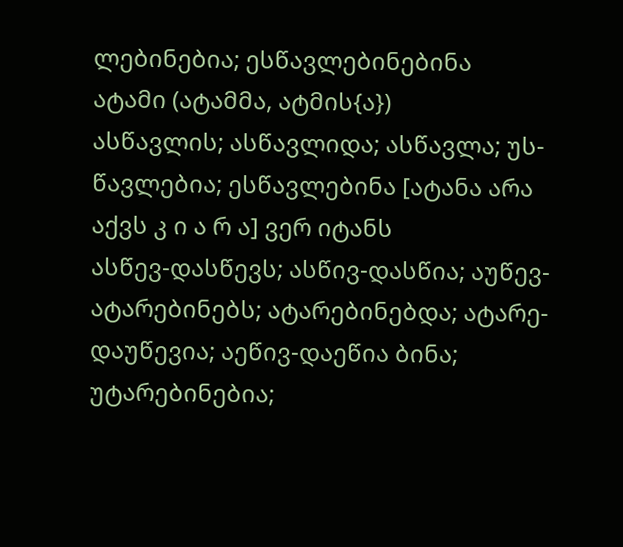ლებინებია; ესწავლებინებინა
ატამი (ატამმა, ატმის{ა})
ასწავლის; ასწავლიდა; ასწავლა; უს-
წავლებია; ესწავლებინა [ატანა არა აქვს კ ი ა რ ა] ვერ იტანს
ასწევ-დასწევს; ასწივ-დასწია; აუწევ- ატარებინებს; ატარებინებდა; ატარე-
დაუწევია; აეწივ-დაეწია ბინა; უტარებინებია;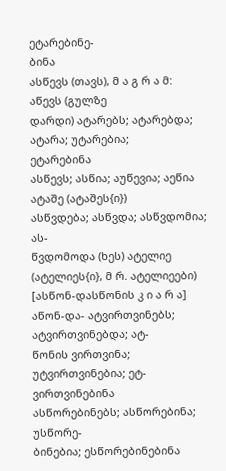ეტარებინე-
ბინა
ასწევს (თავს), მ ა გ რ ა მ: აწევს (გულზე
დარდი) ატარებს; ატარებდა; ატარა; უტარებია;
ეტარებინა
ასწევს; ასწია; აუწევია; აეწია
ატაშე (ატაშეს{ი})
ასწვდება; ასწვდა; ასწვდომია; ას-
წვდომოდა (ხეს) ატელიე (ატელიეს{ი}, მ რ. ატელიეები)
[ასწონ-დასწონის კ ი ა რ ა] აწონ-და- ატვირთვინებს; ატვირთვინებდა; ატ-
წონის ვირთვინა; უტვირთვინებია; ეტ-
ვირთვინებინა
ასწორებინებს; ასწორებინა; უსწორე-
ბინებია; ესწორებინებინა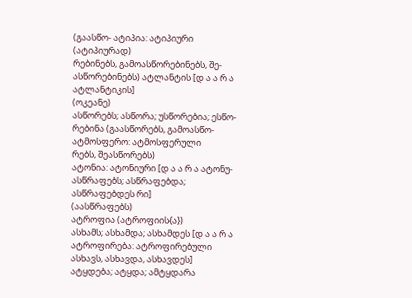(გაასწო- ატიპია: ატიპიური (ატიპიურად)
რებინებს, გამოასწორებინებს, შე-
ასწორებინებს) ატლანტის [დ ა ა რ ა ატლანტიკის]
(ოკეანე)
ასწორებს; ასწორა; უსწორებია; ესწო-
რებინა (გაასწორებს, გამოასწო- ატმოსფერო: ატმოსფერული
რებს, შეასწორებს)
ატონია: ატონიური [დ ა ა რ ა ატონუ-
ასწრაფებს; ასწრაფებდა; ასწრაფებდეს რი]
(აასწრაფებს)
ატროფია (ატროფიის{ა})
ასხამს; ასხამდა; ასხამდეს [დ ა ა რ ა ატროფირება: ატროფირებული
ასხავს, ასხავდა, ასხავდეს]
ატყდება; ატყდა; ამტყდარა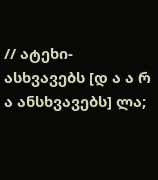// ატეხი-
ასხვავებს [დ ა ა რ ა ანსხვავებს] ლა;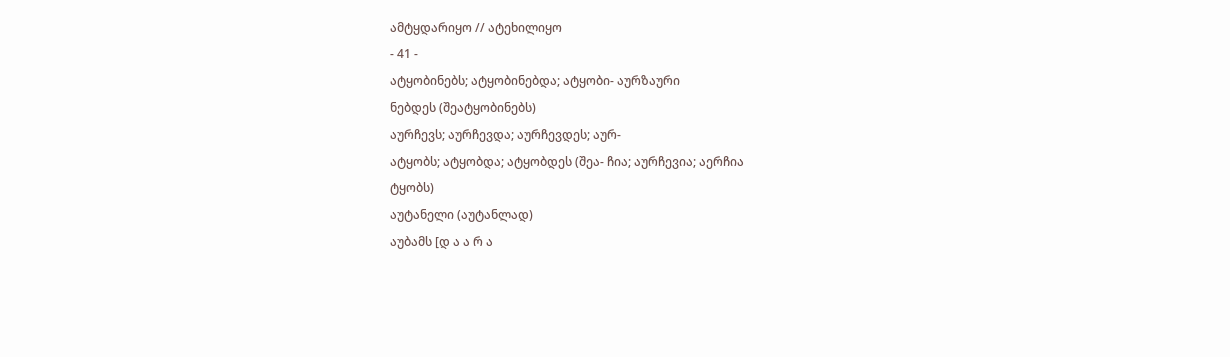ამტყდარიყო // ატეხილიყო
- 41 -
ატყობინებს; ატყობინებდა; ატყობი- აურზაური
ნებდეს (შეატყობინებს)
აურჩევს; აურჩევდა; აურჩევდეს; აურ-
ატყობს; ატყობდა; ატყობდეს (შეა- ჩია; აურჩევია; აერჩია
ტყობს)
აუტანელი (აუტანლად)
აუბამს [დ ა ა რ ა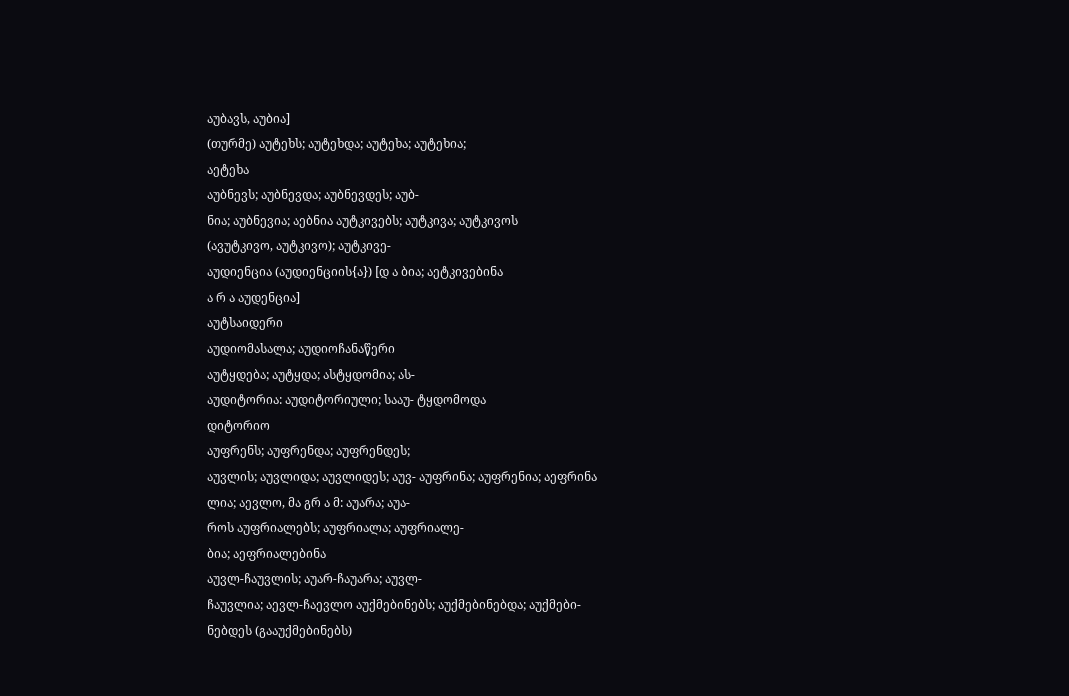აუბავს, აუბია]
(თურმე) აუტეხს; აუტეხდა; აუტეხა; აუტეხია;
აეტეხა
აუბნევს; აუბნევდა; აუბნევდეს; აუბ-
ნია; აუბნევია; აებნია აუტკივებს; აუტკივა; აუტკივოს
(ავუტკივო, აუტკივო); აუტკივე-
აუდიენცია (აუდიენციის{ა}) [დ ა ბია; აეტკივებინა
ა რ ა აუდენცია]
აუტსაიდერი
აუდიომასალა; აუდიოჩანაწერი
აუტყდება; აუტყდა; ასტყდომია; ას-
აუდიტორია: აუდიტორიული; სააუ- ტყდომოდა
დიტორიო
აუფრენს; აუფრენდა; აუფრენდეს;
აუვლის; აუვლიდა; აუვლიდეს; აუვ- აუფრინა; აუფრენია; აეფრინა
ლია; აევლო, მა გრ ა მ: აუარა; აუა-
როს აუფრიალებს; აუფრიალა; აუფრიალე-
ბია; აეფრიალებინა
აუვლ-ჩაუვლის; აუარ-ჩაუარა; აუვლ-
ჩაუვლია; აევლ-ჩაევლო აუქმებინებს; აუქმებინებდა; აუქმები-
ნებდეს (გააუქმებინებს)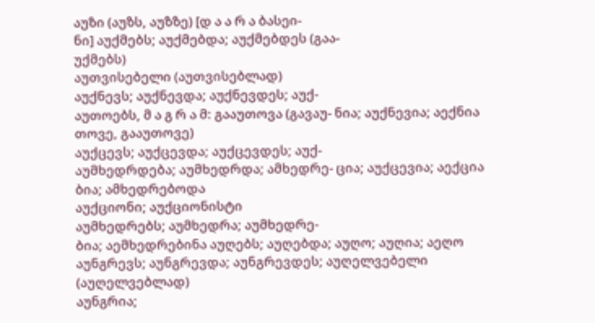აუზი (აუზს, აუზზე) [დ ა ა რ ა ბასეი-
ნი] აუქმებს; აუქმებდა; აუქმებდეს (გაა-
უქმებს)
აუთვისებელი (აუთვისებლად)
აუქნევს; აუქნევდა; აუქნევდეს; აუქ-
აუთოებს, მ ა გ რ ა მ: გააუთოვა (გავაუ- ნია; აუქნევია; აექნია
თოვე, გააუთოვე)
აუქცევს; აუქცევდა; აუქცევდეს; აუქ-
აუმხედრდება; აუმხედრდა; ამხედრე- ცია; აუქცევია; აექცია
ბია; ამხედრებოდა
აუქციონი; აუქციონისტი
აუმხედრებს; აუმხედრა; აუმხედრე-
ბია; აემხედრებინა აუღებს; აუღებდა; აუღო; აუღია; აეღო
აუნგრევს; აუნგრევდა; აუნგრევდეს; აუღელვებელი (აუღელვებლად)
აუნგრია;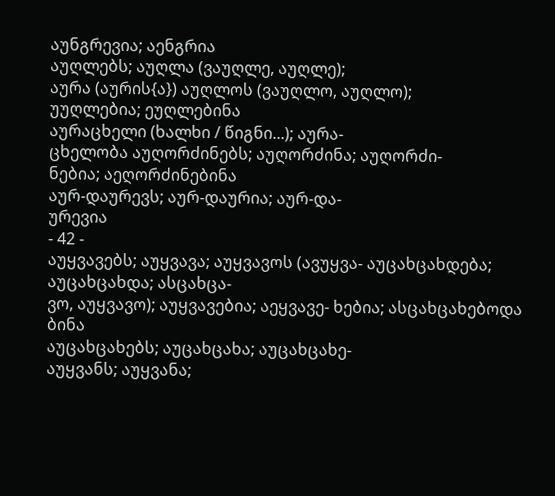აუნგრევია; აენგრია
აუღლებს; აუღლა (ვაუღლე, აუღლე);
აურა (აურის{ა}) აუღლოს (ვაუღლო, აუღლო);
უუღლებია; ეუღლებინა
აურაცხელი (ხალხი / წიგნი...); აურა-
ცხელობა აუღორძინებს; აუღორძინა; აუღორძი-
ნებია; აეღორძინებინა
აურ-დაურევს; აურ-დაურია; აურ-და-
ურევია
- 42 -
აუყვავებს; აუყვავა; აუყვავოს (ავუყვა- აუცახცახდება; აუცახცახდა; ასცახცა-
ვო, აუყვავო); აუყვავებია; აეყვავე- ხებია; ასცახცახებოდა
ბინა
აუცახცახებს; აუცახცახა; აუცახცახე-
აუყვანს; აუყვანა;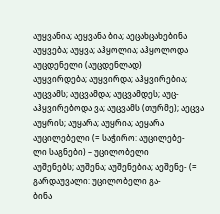აუყვანია; აეყვანა ბია; აეცახცახებინა
აუყვება; აუყვა; აჰყოლია; აჰყოლოდა აუცდენელი (აუცდენლად)
აუყვირდება; აუყვირდა; აჰყვირებია; აუცვამს; აუცვამდა; აუცვამდეს; აუც-
აჰყვირებოდა ვა; აუცვამს (თურმე); აეცვა
აუყრის; აუყარა; აუყრია; აეყარა აუცილებელი (= საჭირო: აუცილებე-
ლი საგნები) – უცილობელი
აუშენებს; აუშენა; აუშენებია; აეშენე- (= გარდაუვალი: უცილობელი გა-
ბინა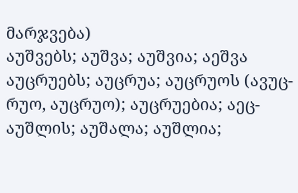მარჯვება)
აუშვებს; აუშვა; აუშვია; აეშვა აუცრუებს; აუცრუა; აუცრუოს (ავუც-
რუო, აუცრუო); აუცრუებია; აეც-
აუშლის; აუშალა; აუშლია;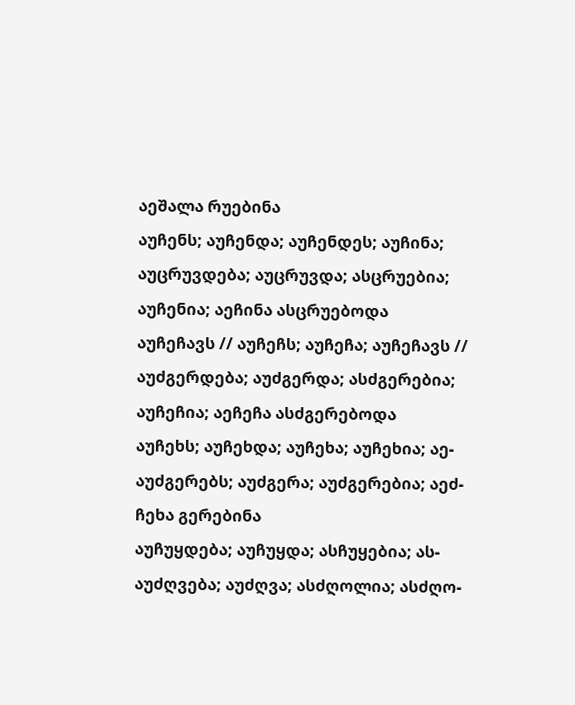აეშალა რუებინა
აუჩენს; აუჩენდა; აუჩენდეს; აუჩინა; აუცრუვდება; აუცრუვდა; ასცრუებია;
აუჩენია; აეჩინა ასცრუებოდა
აუჩეჩავს // აუჩეჩს; აუჩეჩა; აუჩეჩავს // აუძგერდება; აუძგერდა; ასძგერებია;
აუჩეჩია; აეჩეჩა ასძგერებოდა
აუჩეხს; აუჩეხდა; აუჩეხა; აუჩეხია; აე- აუძგერებს; აუძგერა; აუძგერებია; აეძ-
ჩეხა გერებინა
აუჩუყდება; აუჩუყდა; ასჩუყებია; ას- აუძღვება; აუძღვა; ასძღოლია; ასძღო-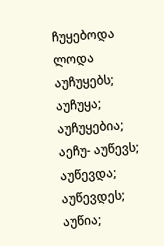ჩუყებოდა ლოდა
აუჩუყებს; აუჩუყა; აუჩუყებია; აეჩუ- აუწევს; აუწევდა; აუწევდეს; აუწია;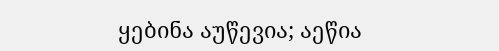ყებინა აუწევია; აეწია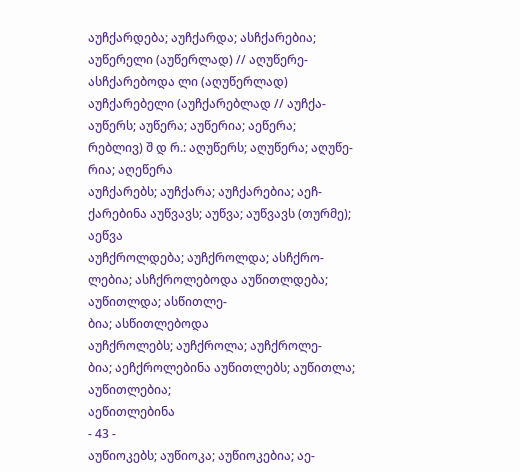აუჩქარდება; აუჩქარდა; ასჩქარებია; აუწერელი (აუწერლად) // აღუწერე-
ასჩქარებოდა ლი (აღუწერლად)
აუჩქარებელი (აუჩქარებლად // აუჩქა- აუწერს; აუწერა; აუწერია; აეწერა;
რებლივ) შ დ რ.: აღუწერს; აღუწერა; აღუწე-
რია; აღეწერა
აუჩქარებს; აუჩქარა; აუჩქარებია; აეჩ-
ქარებინა აუწვავს; აუწვა; აუწვავს (თურმე);
აეწვა
აუჩქროლდება; აუჩქროლდა; ასჩქრო-
ლებია; ასჩქროლებოდა აუწითლდება; აუწითლდა; ასწითლე-
ბია; ასწითლებოდა
აუჩქროლებს; აუჩქროლა; აუჩქროლე-
ბია; აეჩქროლებინა აუწითლებს; აუწითლა; აუწითლებია;
აეწითლებინა
- 43 -
აუწიოკებს; აუწიოკა; აუწიოკებია; აე-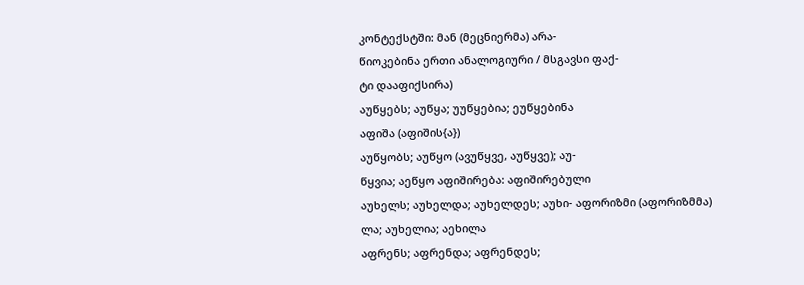კონტექსტში: მან (მეცნიერმა) არა-
წიოკებინა ერთი ანალოგიური / მსგავსი ფაქ-
ტი დააფიქსირა)
აუწყებს; აუწყა; უუწყებია; ეუწყებინა
აფიშა (აფიშის{ა})
აუწყობს; აუწყო (ავუწყვე, აუწყვე); აუ-
წყვია; აეწყო აფიშირება: აფიშირებული
აუხელს; აუხელდა; აუხელდეს; აუხი- აფორიზმი (აფორიზმმა)
ლა; აუხელია; აეხილა
აფრენს; აფრენდა; აფრენდეს;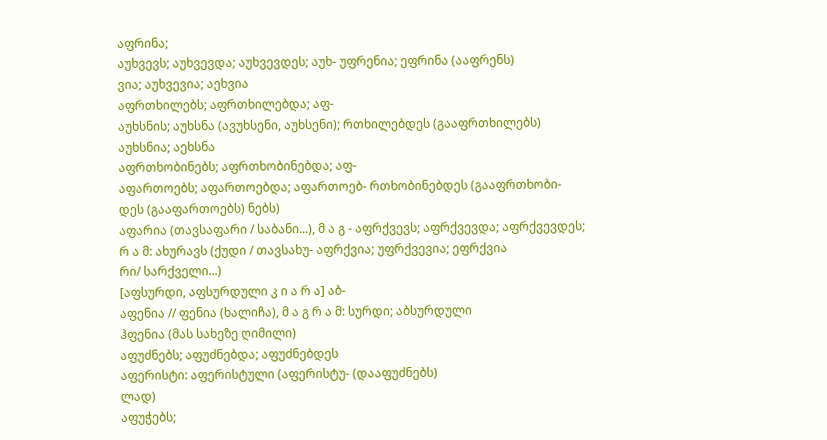აფრინა;
აუხვევს; აუხვევდა; აუხვევდეს; აუხ- უფრენია; ეფრინა (ააფრენს)
ვია; აუხვევია; აეხვია
აფრთხილებს; აფრთხილებდა; აფ-
აუხსნის; აუხსნა (ავუხსენი, აუხსენი); რთხილებდეს (გააფრთხილებს)
აუხსნია; აეხსნა
აფრთხობინებს; აფრთხობინებდა; აფ-
აფართოებს; აფართოებდა; აფართოებ- რთხობინებდეს (გააფრთხობი-
დეს (გააფართოებს) ნებს)
აფარია (თავსაფარი / საბანი...), მ ა გ - აფრქვევს; აფრქვევდა; აფრქვევდეს;
რ ა მ: ახურავს (ქუდი / თავსახუ- აფრქვია; უფრქვევია; ეფრქვია
რი/ სარქველი...)
[აფსურდი, აფსურდული კ ი ა რ ა] აბ-
აფენია // ფენია (ხალიჩა), მ ა გ რ ა მ: სურდი; აბსურდული
ჰფენია (მას სახეზე ღიმილი)
აფუძნებს; აფუძნებდა; აფუძნებდეს
აფერისტი: აფერისტული (აფერისტუ- (დააფუძნებს)
ლად)
აფუჭებს;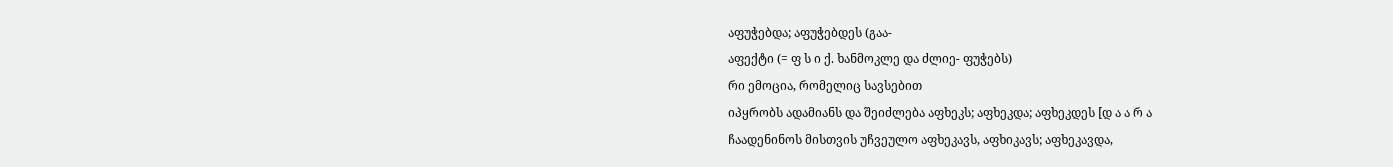აფუჭებდა; აფუჭებდეს (გაა-
აფექტი (= ფ ს ი ქ. ხანმოკლე და ძლიე- ფუჭებს)
რი ემოცია, რომელიც სავსებით
იპყრობს ადამიანს და შეიძლება აფხეკს; აფხეკდა; აფხეკდეს [დ ა ა რ ა
ჩაადენინოს მისთვის უჩვეულო აფხეკავს, აფხიკავს; აფხეკავდა,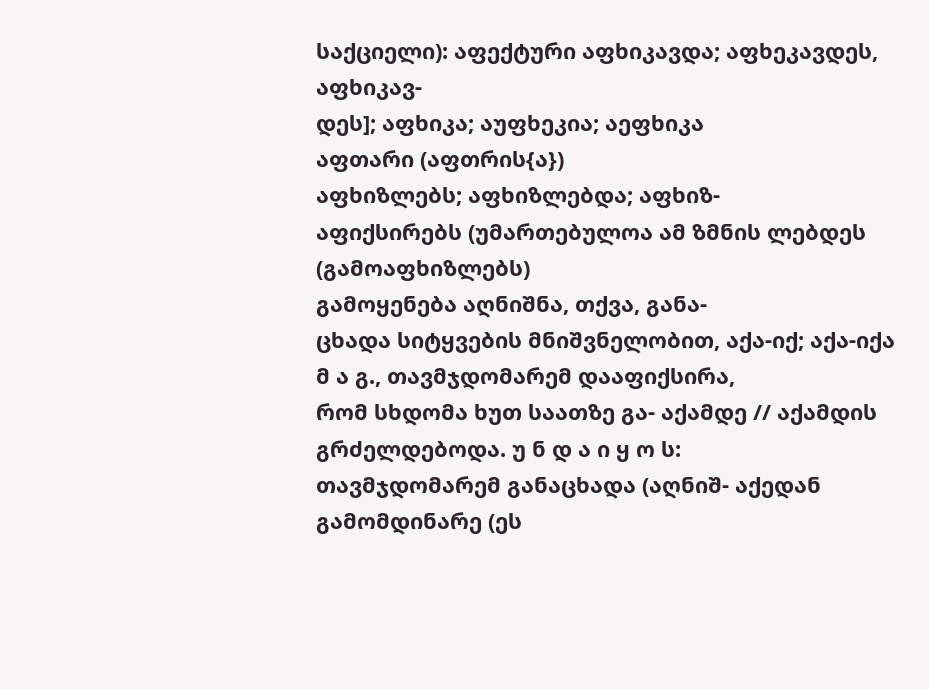საქციელი): აფექტური აფხიკავდა; აფხეკავდეს, აფხიკავ-
დეს]; აფხიკა; აუფხეკია; აეფხიკა
აფთარი (აფთრის{ა})
აფხიზლებს; აფხიზლებდა; აფხიზ-
აფიქსირებს (უმართებულოა ამ ზმნის ლებდეს (გამოაფხიზლებს)
გამოყენება აღნიშნა, თქვა, განა-
ცხადა სიტყვების მნიშვნელობით, აქა-იქ; აქა-იქა
მ ა გ., თავმჯდომარემ დააფიქსირა,
რომ სხდომა ხუთ საათზე გა- აქამდე // აქამდის
გრძელდებოდა. უ ნ დ ა ი ყ ო ს:
თავმჯდომარემ განაცხადა (აღნიშ- აქედან გამომდინარე (ეს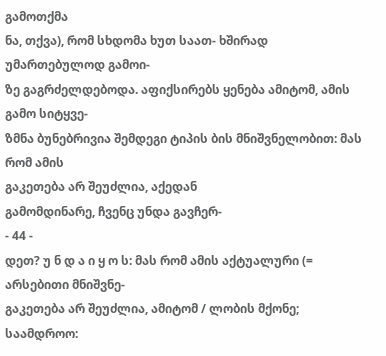გამოთქმა
ნა, თქვა), რომ სხდომა ხუთ საათ- ხშირად უმართებულოდ გამოი-
ზე გაგრძელდებოდა. აფიქსირებს ყენება ამიტომ, ამის გამო სიტყვე-
ზმნა ბუნებრივია შემდეგი ტიპის ბის მნიშვნელობით: მას რომ ამის
გაკეთება არ შეუძლია, აქედან
გამომდინარე, ჩვენც უნდა გავჩერ-
- 44 -
დეთ? უ ნ დ ა ი ყ ო ს: მას რომ ამის აქტუალური (= არსებითი მნიშვნე-
გაკეთება არ შეუძლია, ამიტომ / ლობის მქონე; საამდროო: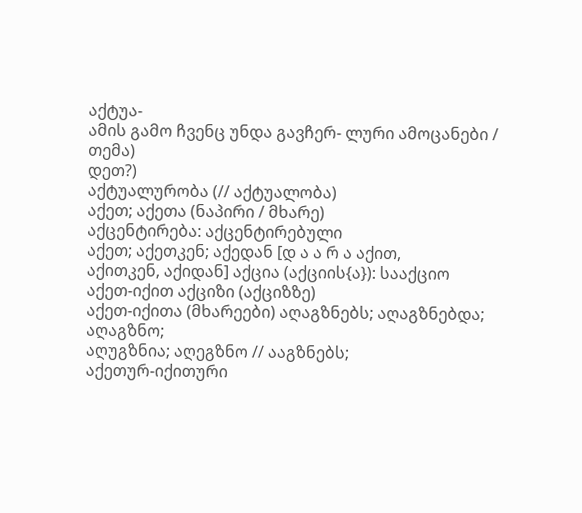აქტუა-
ამის გამო ჩვენც უნდა გავჩერ- ლური ამოცანები / თემა)
დეთ?)
აქტუალურობა (// აქტუალობა)
აქეთ; აქეთა (ნაპირი / მხარე)
აქცენტირება: აქცენტირებული
აქეთ; აქეთკენ; აქედან [დ ა ა რ ა აქით,
აქითკენ, აქიდან] აქცია (აქციის{ა}): სააქციო
აქეთ-იქით აქციზი (აქციზზე)
აქეთ-იქითა (მხარეები) აღაგზნებს; აღაგზნებდა; აღაგზნო;
აღუგზნია; აღეგზნო // ააგზნებს;
აქეთურ-იქითური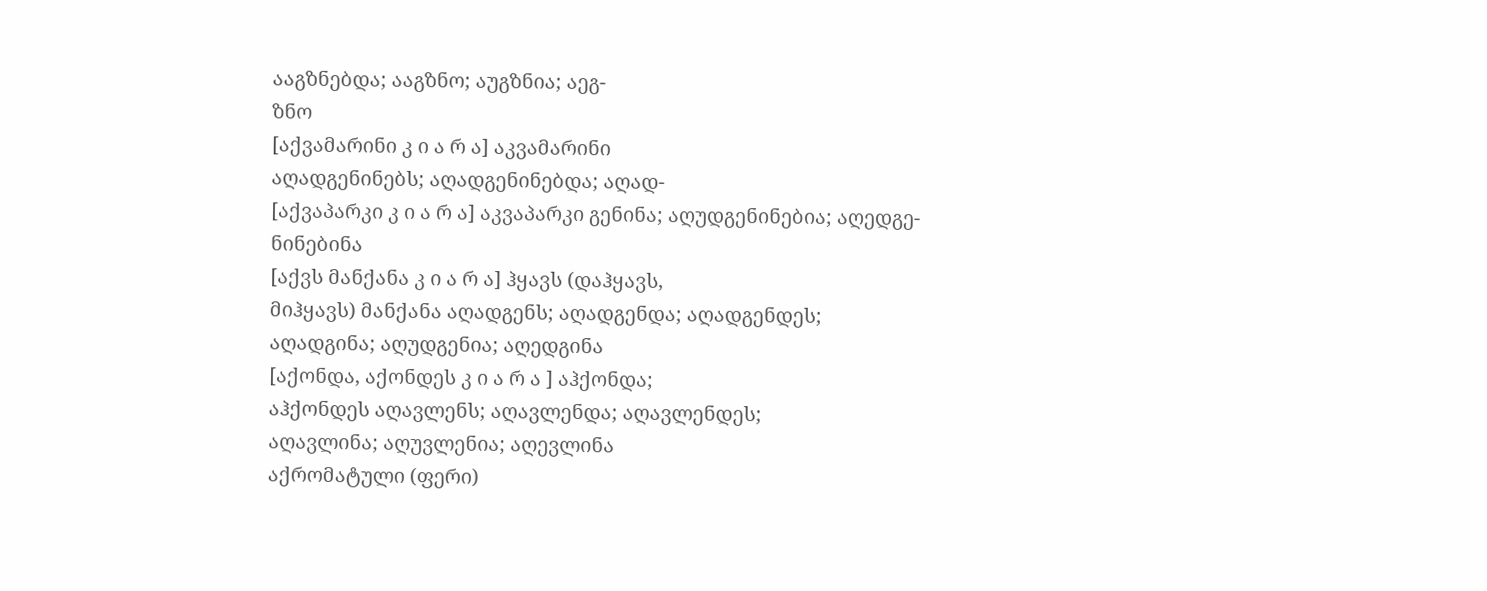ააგზნებდა; ააგზნო; აუგზნია; აეგ-
ზნო
[აქვამარინი კ ი ა რ ა] აკვამარინი
აღადგენინებს; აღადგენინებდა; აღად-
[აქვაპარკი კ ი ა რ ა] აკვაპარკი გენინა; აღუდგენინებია; აღედგე-
ნინებინა
[აქვს მანქანა კ ი ა რ ა] ჰყავს (დაჰყავს,
მიჰყავს) მანქანა აღადგენს; აღადგენდა; აღადგენდეს;
აღადგინა; აღუდგენია; აღედგინა
[აქონდა, აქონდეს კ ი ა რ ა ] აჰქონდა;
აჰქონდეს აღავლენს; აღავლენდა; აღავლენდეს;
აღავლინა; აღუვლენია; აღევლინა
აქრომატული (ფერი)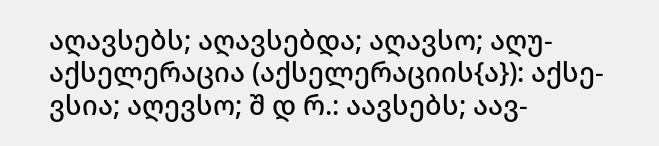აღავსებს; აღავსებდა; აღავსო; აღუ-
აქსელერაცია (აქსელერაციის{ა}): აქსე- ვსია; აღევსო; შ დ რ.: აავსებს; აავ-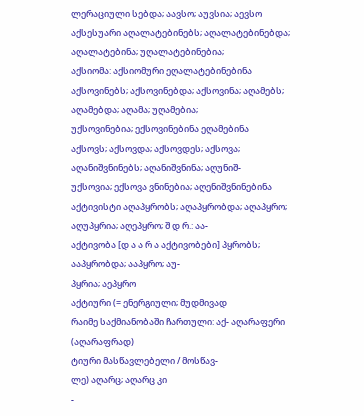ლერაციული სებდა; აავსო; აუვსია; აევსო
აქსესუარი აღალატებინებს; აღალატებინებდა;
აღალატებინა; უღალატებინებია;
აქსიომა: აქსიომური ეღალატებინებინა
აქსოვინებს; აქსოვინებდა; აქსოვინა; აღამებს; აღამებდა; აღამა; უღამებია;
უქსოვინებია; ექსოვინებინა ეღამებინა
აქსოვს; აქსოვდა; აქსოვდეს; აქსოვა; აღანიშვნინებს; აღანიშვნინა; აღუნიშ-
უქსოვია; ექსოვა ვნინებია; აღენიშვნინებინა
აქტივისტი აღაპყრობს; აღაპყრობდა; აღაპყრო;
აღუპყრია; აღეპყრო; შ დ რ.: აა-
აქტივობა [დ ა ა რ ა აქტივობები] პყრობს; ააპყრობდა; ააპყრო; აუ-
პყრია; აეპყრო
აქტიური (= ენერგიული; მუდმივად
რაიმე საქმიანობაში ჩართული: აქ- აღარაფერი (აღარაფრად)
ტიური მასწავლებელი / მოსწავ-
ლე) აღარც; აღარც კი
-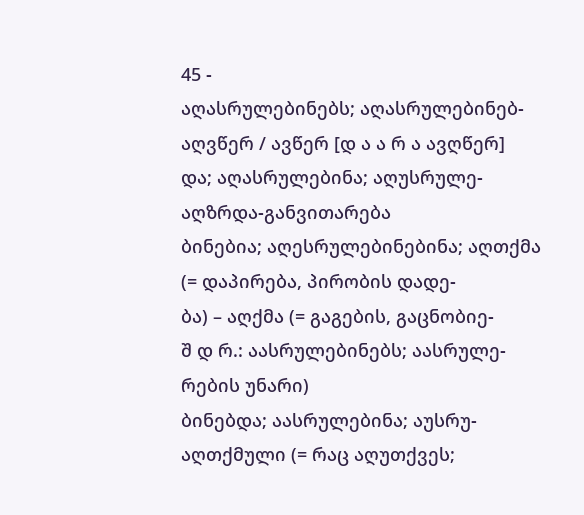45 -
აღასრულებინებს; აღასრულებინებ- აღვწერ / ავწერ [დ ა ა რ ა ავღწერ]
და; აღასრულებინა; აღუსრულე- აღზრდა-განვითარება
ბინებია; აღესრულებინებინა; აღთქმა (= დაპირება, პირობის დადე-
ბა) – აღქმა (= გაგების, გაცნობიე-
შ დ რ.: აასრულებინებს; აასრულე- რების უნარი)
ბინებდა; აასრულებინა; აუსრუ- აღთქმული (= რაც აღუთქვეს;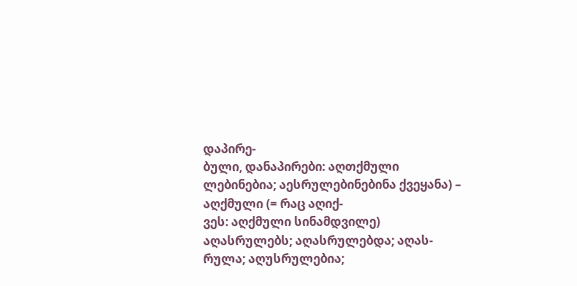დაპირე-
ბული, დანაპირები: აღთქმული
ლებინებია; აესრულებინებინა ქვეყანა) – აღქმული (= რაც აღიქ-
ვეს: აღქმული სინამდვილე)
აღასრულებს; აღასრულებდა; აღას-
რულა; აღუსრულებია;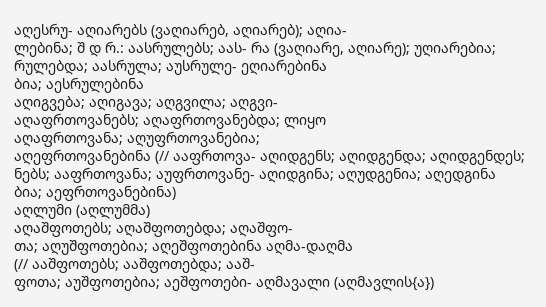აღესრუ- აღიარებს (ვაღიარებ, აღიარებ); აღია-
ლებინა; შ დ რ.: აასრულებს; აას- რა (ვაღიარე, აღიარე); უღიარებია;
რულებდა; აასრულა; აუსრულე- ეღიარებინა
ბია; აესრულებინა
აღიგვება; აღიგავა; აღგვილა; აღგვი-
აღაფრთოვანებს; აღაფრთოვანებდა; ლიყო
აღაფრთოვანა; აღუფრთოვანებია;
აღეფრთოვანებინა (// ააფრთოვა- აღიდგენს; აღიდგენდა; აღიდგენდეს;
ნებს; ააფრთოვანა; აუფრთოვანე- აღიდგინა; აღუდგენია; აღედგინა
ბია; აეფრთოვანებინა)
აღლუმი (აღლუმმა)
აღაშფოთებს; აღაშფოთებდა; აღაშფო-
თა; აღუშფოთებია; აღეშფოთებინა აღმა-დაღმა
(// ააშფოთებს; ააშფოთებდა; ააშ-
ფოთა; აუშფოთებია; აეშფოთები- აღმავალი (აღმავლის{ა})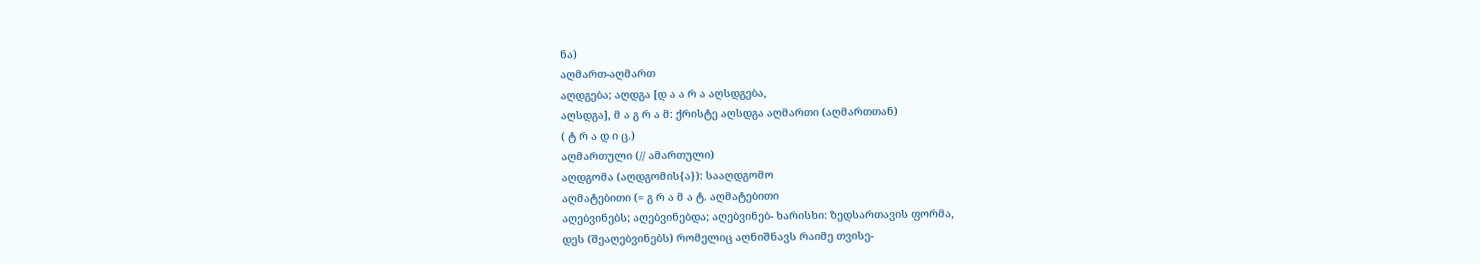ნა)
აღმართ-აღმართ
აღდგება; აღდგა [დ ა ა რ ა აღსდგება,
აღსდგა], მ ა გ რ ა მ: ქრისტე აღსდგა აღმართი (აღმართთან)
( ტ რ ა დ ი ც.)
აღმართული (// ამართული)
აღდგომა (აღდგომის{ა}): სააღდგომო
აღმატებითი (= გ რ ა მ ა ტ. აღმატებითი
აღებვინებს; აღებვინებდა; აღებვინებ- ხარისხი: ზედსართავის ფორმა,
დეს (შეაღებვინებს) რომელიც აღნიშნავს რაიმე თვისე-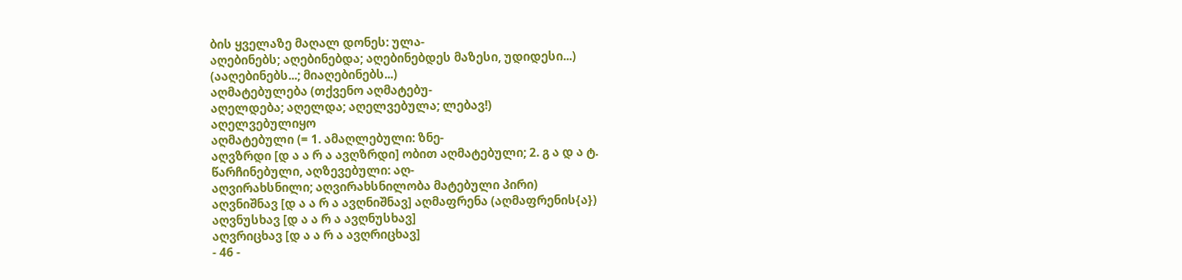ბის ყველაზე მაღალ დონეს: ულა-
აღებინებს; აღებინებდა; აღებინებდეს მაზესი, უდიდესი...)
(ააღებინებს...; მიაღებინებს...)
აღმატებულება (თქვენო აღმატებუ-
აღელდება; აღელდა; აღელვებულა; ლებავ!)
აღელვებულიყო
აღმატებული (= 1. ამაღლებული: ზნე-
აღვზრდი [დ ა ა რ ა ავღზრდი] ობით აღმატებული; 2. გ ა დ ა ტ.
წარჩინებული, აღზევებული: აღ-
აღვირახსნილი; აღვირახსნილობა მატებული პირი)
აღვნიშნავ [დ ა ა რ ა ავღნიშნავ] აღმაფრენა (აღმაფრენის{ა})
აღვნუსხავ [დ ა ა რ ა ავღნუსხავ]
აღვრიცხავ [დ ა ა რ ა ავღრიცხავ]
- 46 -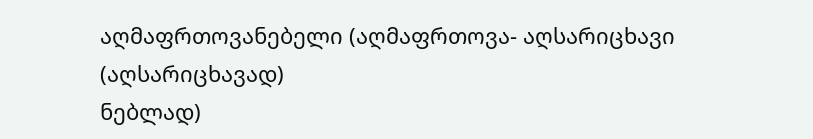აღმაფრთოვანებელი (აღმაფრთოვა- აღსარიცხავი (აღსარიცხავად)
ნებლად)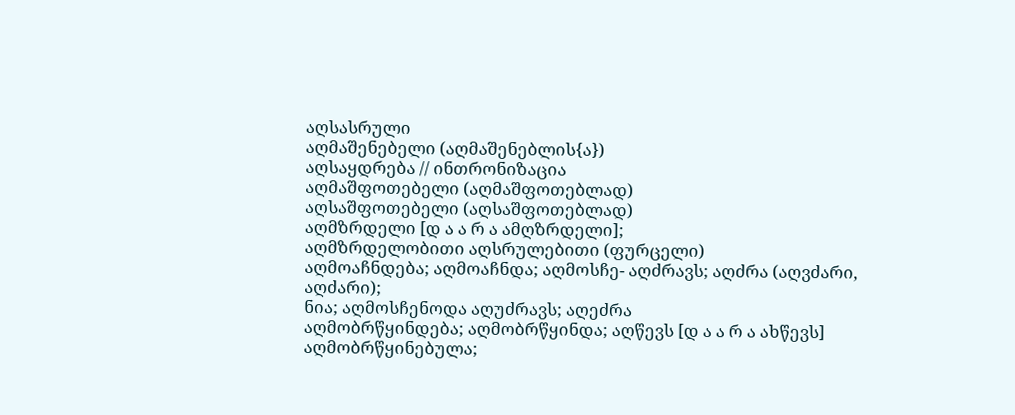აღსასრული
აღმაშენებელი (აღმაშენებლის{ა})
აღსაყდრება // ინთრონიზაცია
აღმაშფოთებელი (აღმაშფოთებლად)
აღსაშფოთებელი (აღსაშფოთებლად)
აღმზრდელი [დ ა ა რ ა ამღზრდელი];
აღმზრდელობითი აღსრულებითი (ფურცელი)
აღმოაჩნდება; აღმოაჩნდა; აღმოსჩე- აღძრავს; აღძრა (აღვძარი, აღძარი);
ნია; აღმოსჩენოდა აღუძრავს; აღეძრა
აღმობრწყინდება; აღმობრწყინდა; აღწევს [დ ა ა რ ა ახწევს]
აღმობრწყინებულა;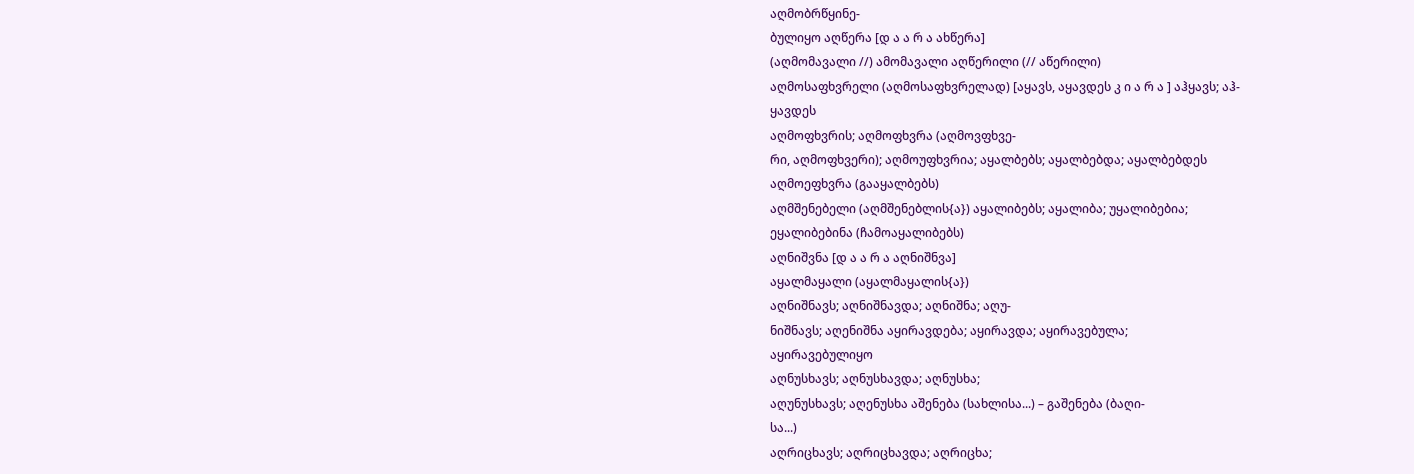აღმობრწყინე-
ბულიყო აღწერა [დ ა ა რ ა ახწერა]
(აღმომავალი //) ამომავალი აღწერილი (// აწერილი)
აღმოსაფხვრელი (აღმოსაფხვრელად) [აყავს, აყავდეს კ ი ა რ ა ] აჰყავს; აჰ-
ყავდეს
აღმოფხვრის; აღმოფხვრა (აღმოვფხვე-
რი, აღმოფხვერი); აღმოუფხვრია; აყალბებს; აყალბებდა; აყალბებდეს
აღმოეფხვრა (გააყალბებს)
აღმშენებელი (აღმშენებლის{ა}) აყალიბებს; აყალიბა; უყალიბებია;
ეყალიბებინა (ჩამოაყალიბებს)
აღნიშვნა [დ ა ა რ ა აღნიშნვა]
აყალმაყალი (აყალმაყალის{ა})
აღნიშნავს; აღნიშნავდა; აღნიშნა; აღუ-
ნიშნავს; აღენიშნა აყირავდება; აყირავდა; აყირავებულა;
აყირავებულიყო
აღნუსხავს; აღნუსხავდა; აღნუსხა;
აღუნუსხავს; აღენუსხა აშენება (სახლისა...) – გაშენება (ბაღი-
სა...)
აღრიცხავს; აღრიცხავდა; აღრიცხა;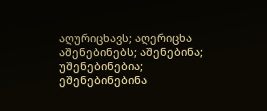აღურიცხავს; აღერიცხა აშენებინებს; აშენებინა; უშენებინებია;
ეშენებინებინა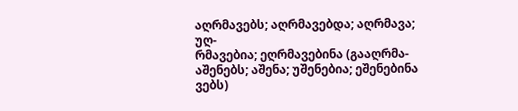აღრმავებს; აღრმავებდა; აღრმავა; უღ-
რმავებია; ეღრმავებინა (გააღრმა- აშენებს; აშენა; უშენებია; ეშენებინა
ვებს)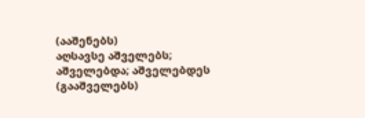(ააშენებს)
აღსავსე აშველებს; აშველებდა; აშველებდეს
(გააშველებს)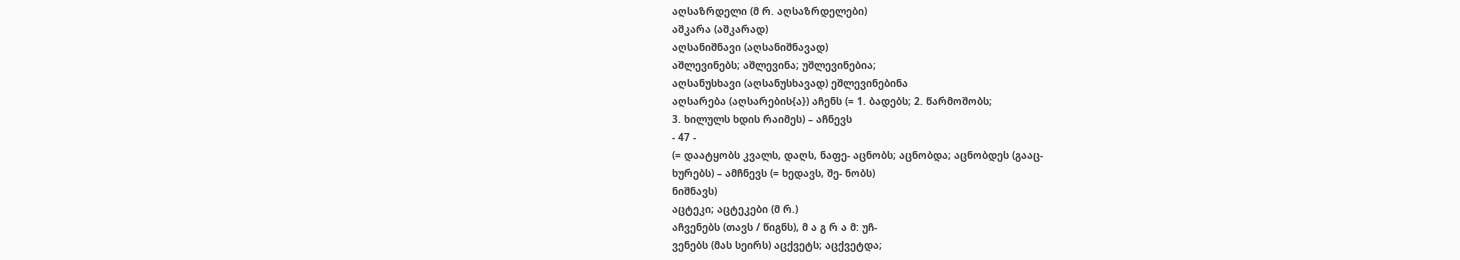აღსაზრდელი (მ რ. აღსაზრდელები)
აშკარა (აშკარად)
აღსანიშნავი (აღსანიშნავად)
აშლევინებს; აშლევინა; უშლევინებია;
აღსანუსხავი (აღსანუსხავად) ეშლევინებინა
აღსარება (აღსარების{ა}) აჩენს (= 1. ბადებს; 2. წარმოშობს;
3. ხილულს ხდის რაიმეს) – აჩნევს
- 47 -
(= დაატყობს კვალს, დაღს, ნაფე- აცნობს; აცნობდა; აცნობდეს (გააც-
ხურებს) – ამჩნევს (= ხედავს, შე- ნობს)
ნიშნავს)
აცტეკი; აცტეკები (მ რ.)
აჩვენებს (თავს / წიგნს), მ ა გ რ ა მ: უჩ-
ვენებს (მას სეირს) აცქვეტს; აცქვეტდა;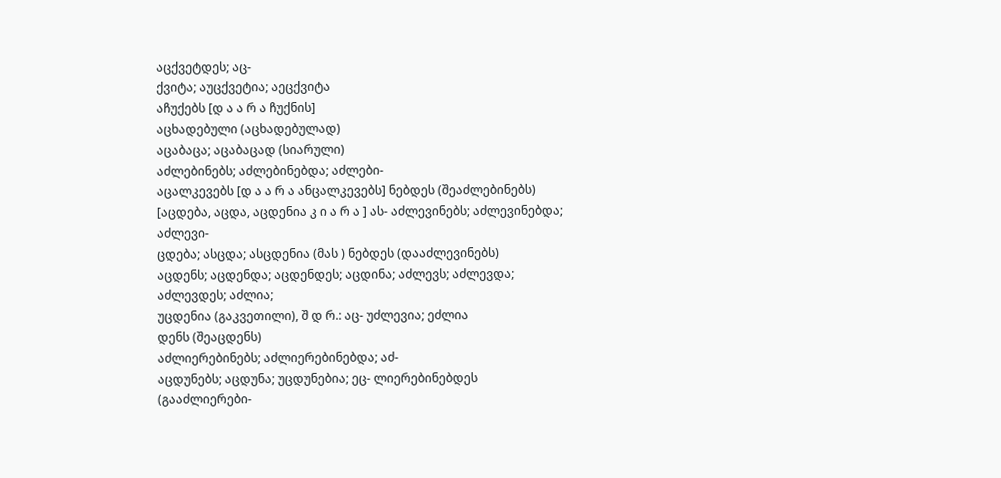აცქვეტდეს; აც-
ქვიტა; აუცქვეტია; აეცქვიტა
აჩუქებს [დ ა ა რ ა ჩუქნის]
აცხადებული (აცხადებულად)
აცაბაცა; აცაბაცად (სიარული)
აძლებინებს; აძლებინებდა; აძლები-
აცალკევებს [დ ა ა რ ა ანცალკევებს] ნებდეს (შეაძლებინებს)
[აცდება, აცდა, აცდენია კ ი ა რ ა ] ას- აძლევინებს; აძლევინებდა; აძლევი-
ცდება; ასცდა; ასცდენია (მას ) ნებდეს (დააძლევინებს)
აცდენს; აცდენდა; აცდენდეს; აცდინა; აძლევს; აძლევდა; აძლევდეს; აძლია;
უცდენია (გაკვეთილი), შ დ რ.: აც- უძლევია; ეძლია
დენს (შეაცდენს)
აძლიერებინებს; აძლიერებინებდა; აძ-
აცდუნებს; აცდუნა; უცდუნებია; ეც- ლიერებინებდეს (გააძლიერები-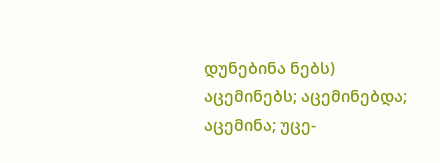დუნებინა ნებს)
აცემინებს; აცემინებდა; აცემინა; უცე-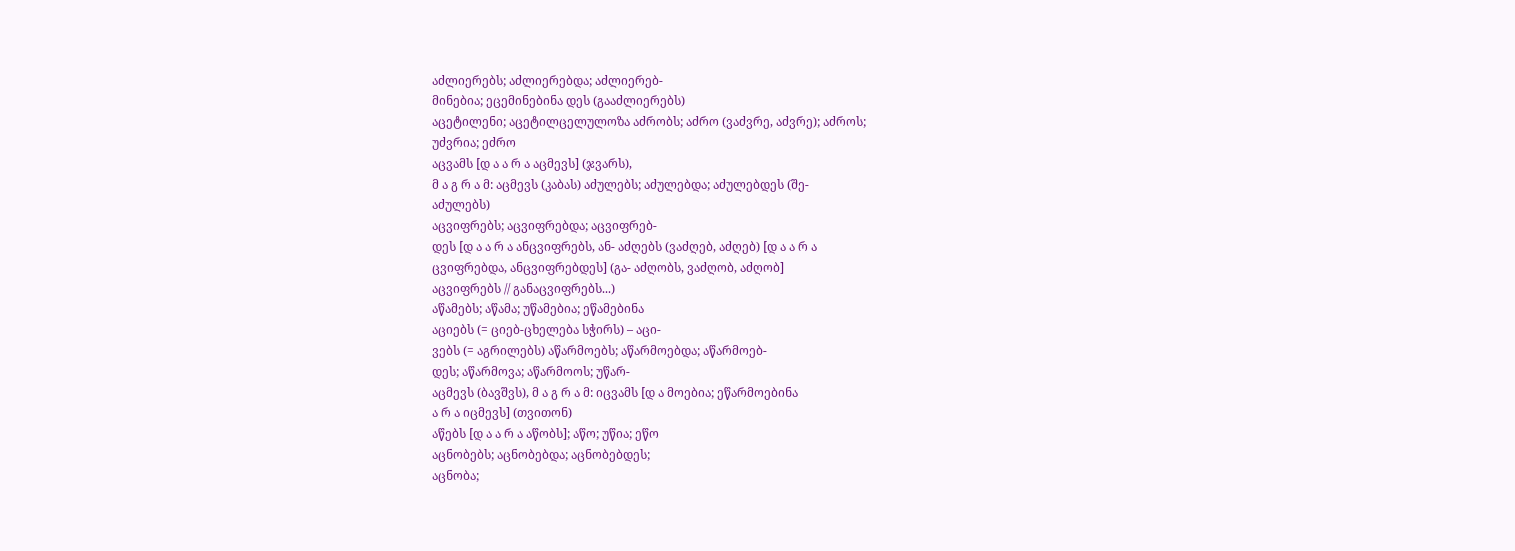აძლიერებს; აძლიერებდა; აძლიერებ-
მინებია; ეცემინებინა დეს (გააძლიერებს)
აცეტილენი; აცეტილცელულოზა აძრობს; აძრო (ვაძვრე, აძვრე); აძროს;
უძვრია; ეძრო
აცვამს [დ ა ა რ ა აცმევს] (ჯვარს),
მ ა გ რ ა მ: აცმევს (კაბას) აძულებს; აძულებდა; აძულებდეს (შე-
აძულებს)
აცვიფრებს; აცვიფრებდა; აცვიფრებ-
დეს [დ ა ა რ ა ანცვიფრებს, ან- აძღებს (ვაძღებ, აძღებ) [დ ა ა რ ა
ცვიფრებდა, ანცვიფრებდეს] (გა- აძღობს, ვაძღობ, აძღობ]
აცვიფრებს // განაცვიფრებს...)
აწამებს; აწამა; უწამებია; ეწამებინა
აციებს (= ციებ-ცხელება სჭირს) – აცი-
ვებს (= აგრილებს) აწარმოებს; აწარმოებდა; აწარმოებ-
დეს; აწარმოვა; აწარმოოს; უწარ-
აცმევს (ბავშვს), მ ა გ რ ა მ: იცვამს [დ ა მოებია; ეწარმოებინა
ა რ ა იცმევს] (თვითონ)
აწებს [დ ა ა რ ა აწობს]; აწო; უწია; ეწო
აცნობებს; აცნობებდა; აცნობებდეს;
აცნობა;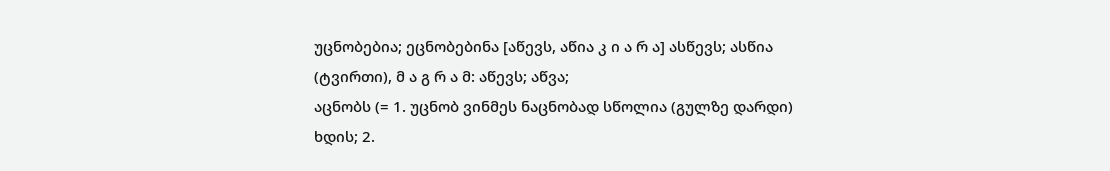უცნობებია; ეცნობებინა [აწევს, აწია კ ი ა რ ა] ასწევს; ასწია
(ტვირთი), მ ა გ რ ა მ: აწევს; აწვა;
აცნობს (= 1. უცნობ ვინმეს ნაცნობად სწოლია (გულზე დარდი)
ხდის; 2.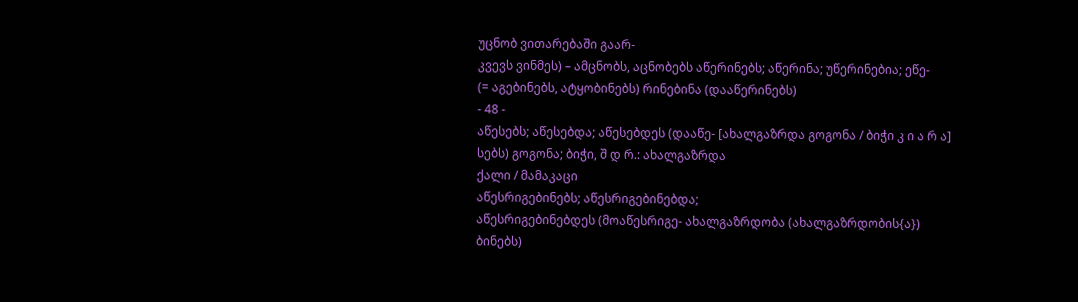უცნობ ვითარებაში გაარ-
კვევს ვინმეს) – ამცნობს, აცნობებს აწერინებს; აწერინა; უწერინებია; ეწე-
(= აგებინებს, ატყობინებს) რინებინა (დააწერინებს)
- 48 -
აწესებს; აწესებდა; აწესებდეს (დააწე- [ახალგაზრდა გოგონა / ბიჭი კ ი ა რ ა]
სებს) გოგონა; ბიჭი, შ დ რ.: ახალგაზრდა
ქალი / მამაკაცი
აწესრიგებინებს; აწესრიგებინებდა;
აწესრიგებინებდეს (მოაწესრიგე- ახალგაზრდობა (ახალგაზრდობის{ა})
ბინებს)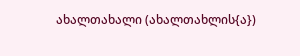ახალთახალი (ახალთახლის{ა})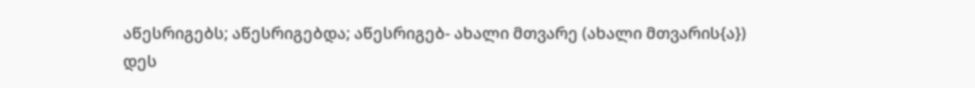აწესრიგებს; აწესრიგებდა; აწესრიგებ- ახალი მთვარე (ახალი მთვარის{ა})
დეს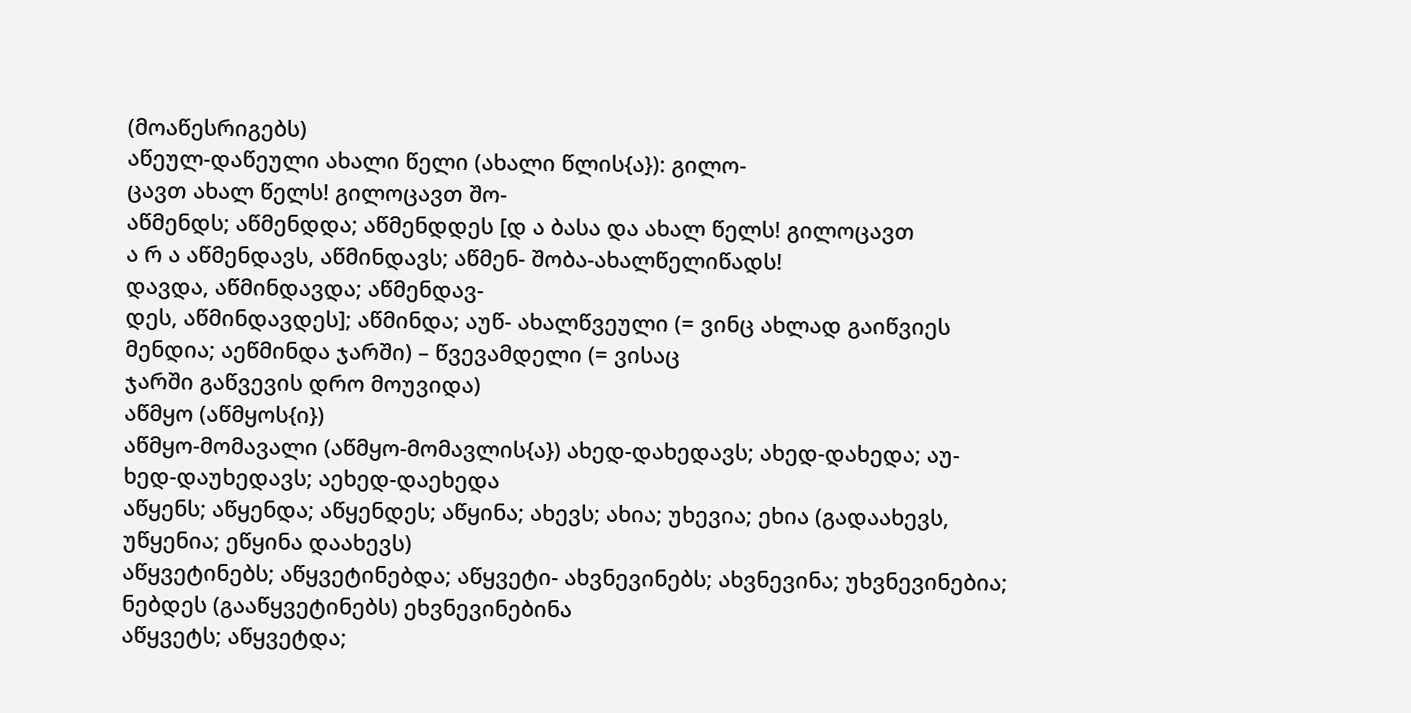(მოაწესრიგებს)
აწეულ-დაწეული ახალი წელი (ახალი წლის{ა}): გილო-
ცავთ ახალ წელს! გილოცავთ შო-
აწმენდს; აწმენდდა; აწმენდდეს [დ ა ბასა და ახალ წელს! გილოცავთ
ა რ ა აწმენდავს, აწმინდავს; აწმენ- შობა-ახალწელიწადს!
დავდა, აწმინდავდა; აწმენდავ-
დეს, აწმინდავდეს]; აწმინდა; აუწ- ახალწვეული (= ვინც ახლად გაიწვიეს
მენდია; აეწმინდა ჯარში) – წვევამდელი (= ვისაც
ჯარში გაწვევის დრო მოუვიდა)
აწმყო (აწმყოს{ი})
აწმყო-მომავალი (აწმყო-მომავლის{ა}) ახედ-დახედავს; ახედ-დახედა; აუ-
ხედ-დაუხედავს; აეხედ-დაეხედა
აწყენს; აწყენდა; აწყენდეს; აწყინა; ახევს; ახია; უხევია; ეხია (გადაახევს,
უწყენია; ეწყინა დაახევს)
აწყვეტინებს; აწყვეტინებდა; აწყვეტი- ახვნევინებს; ახვნევინა; უხვნევინებია;
ნებდეს (გააწყვეტინებს) ეხვნევინებინა
აწყვეტს; აწყვეტდა;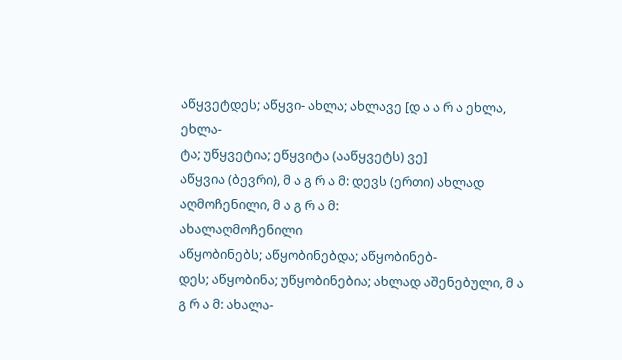აწყვეტდეს; აწყვი- ახლა; ახლავე [დ ა ა რ ა ეხლა, ეხლა-
ტა; უწყვეტია; ეწყვიტა (ააწყვეტს) ვე]
აწყვია (ბევრი), მ ა გ რ ა მ: დევს (ერთი) ახლად აღმოჩენილი, მ ა გ რ ა მ:
ახალაღმოჩენილი
აწყობინებს; აწყობინებდა; აწყობინებ-
დეს; აწყობინა; უწყობინებია; ახლად აშენებული, მ ა გ რ ა მ: ახალა-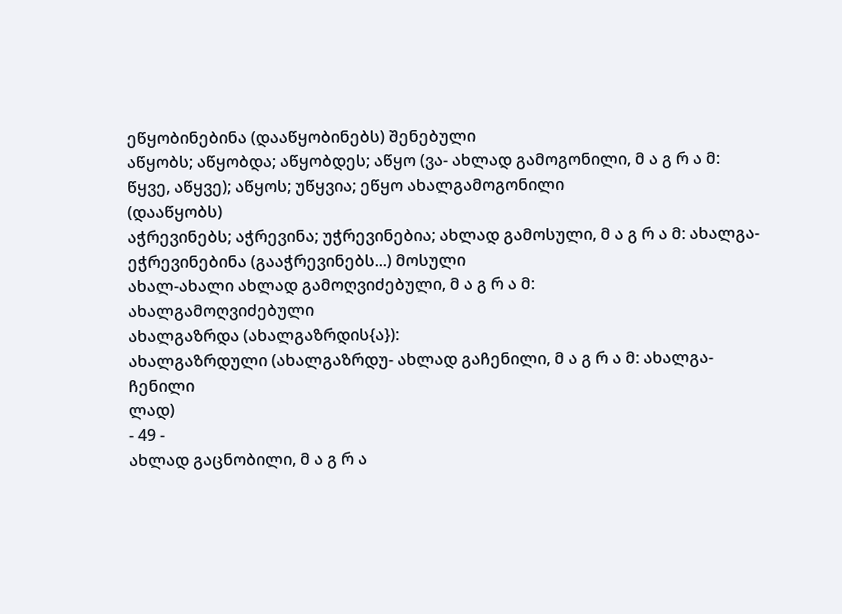ეწყობინებინა (დააწყობინებს) შენებული
აწყობს; აწყობდა; აწყობდეს; აწყო (ვა- ახლად გამოგონილი, მ ა გ რ ა მ:
წყვე, აწყვე); აწყოს; უწყვია; ეწყო ახალგამოგონილი
(დააწყობს)
აჭრევინებს; აჭრევინა; უჭრევინებია; ახლად გამოსული, მ ა გ რ ა მ: ახალგა-
ეჭრევინებინა (გააჭრევინებს...) მოსული
ახალ-ახალი ახლად გამოღვიძებული, მ ა გ რ ა მ:
ახალგამოღვიძებული
ახალგაზრდა (ახალგაზრდის{ა}):
ახალგაზრდული (ახალგაზრდუ- ახლად გაჩენილი, მ ა გ რ ა მ: ახალგა-
ჩენილი
ლად)
- 49 -
ახლად გაცნობილი, მ ა გ რ ა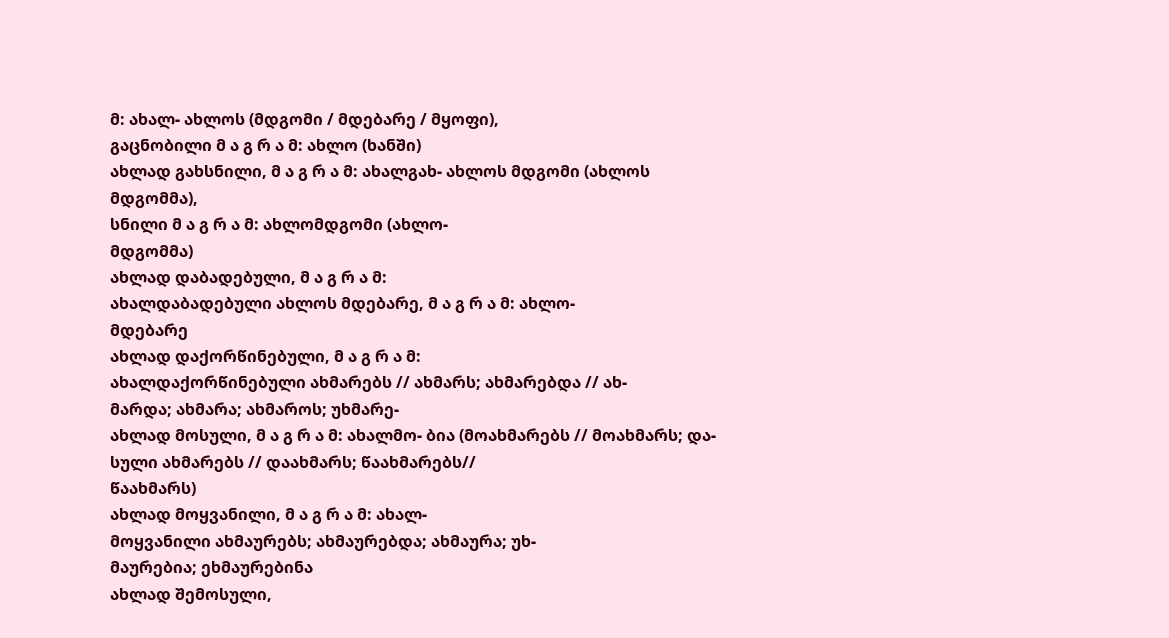მ: ახალ- ახლოს (მდგომი / მდებარე / მყოფი),
გაცნობილი მ ა გ რ ა მ: ახლო (ხანში)
ახლად გახსნილი, მ ა გ რ ა მ: ახალგახ- ახლოს მდგომი (ახლოს მდგომმა),
სნილი მ ა გ რ ა მ: ახლომდგომი (ახლო-
მდგომმა)
ახლად დაბადებული, მ ა გ რ ა მ:
ახალდაბადებული ახლოს მდებარე, მ ა გ რ ა მ: ახლო-
მდებარე
ახლად დაქორწინებული, მ ა გ რ ა მ:
ახალდაქორწინებული ახმარებს // ახმარს; ახმარებდა // ახ-
მარდა; ახმარა; ახმაროს; უხმარე-
ახლად მოსული, მ ა გ რ ა მ: ახალმო- ბია (მოახმარებს // მოახმარს; და-
სული ახმარებს // დაახმარს; წაახმარებს//
წაახმარს)
ახლად მოყვანილი, მ ა გ რ ა მ: ახალ-
მოყვანილი ახმაურებს; ახმაურებდა; ახმაურა; უხ-
მაურებია; ეხმაურებინა
ახლად შემოსული,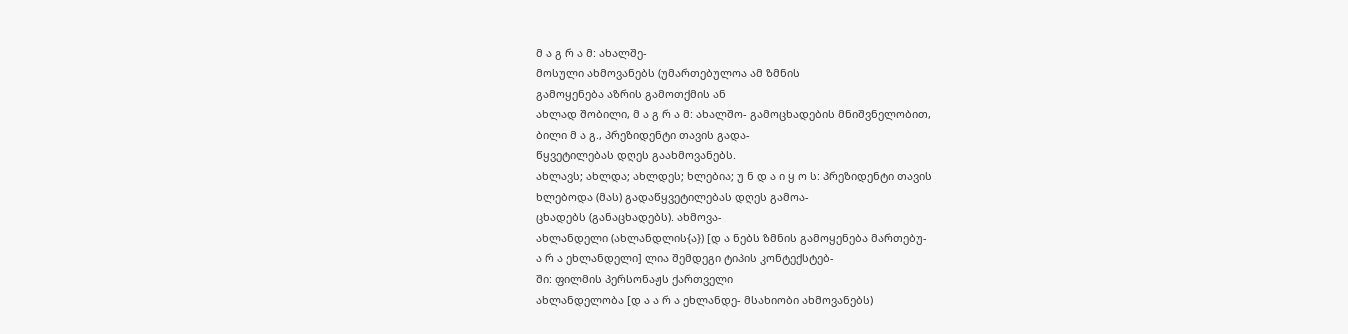მ ა გ რ ა მ: ახალშე-
მოსული ახმოვანებს (უმართებულოა ამ ზმნის
გამოყენება აზრის გამოთქმის ან
ახლად შობილი, მ ა გ რ ა მ: ახალშო- გამოცხადების მნიშვნელობით,
ბილი მ ა გ., პრეზიდენტი თავის გადა-
წყვეტილებას დღეს გაახმოვანებს.
ახლავს; ახლდა; ახლდეს; ხლებია; უ ნ დ ა ი ყ ო ს: პრეზიდენტი თავის
ხლებოდა (მას) გადაწყვეტილებას დღეს გამოა-
ცხადებს (განაცხადებს). ახმოვა-
ახლანდელი (ახლანდლის{ა}) [დ ა ნებს ზმნის გამოყენება მართებუ-
ა რ ა ეხლანდელი] ლია შემდეგი ტიპის კონტექსტებ-
ში: ფილმის პერსონაჟს ქართველი
ახლანდელობა [დ ა ა რ ა ეხლანდე- მსახიობი ახმოვანებს)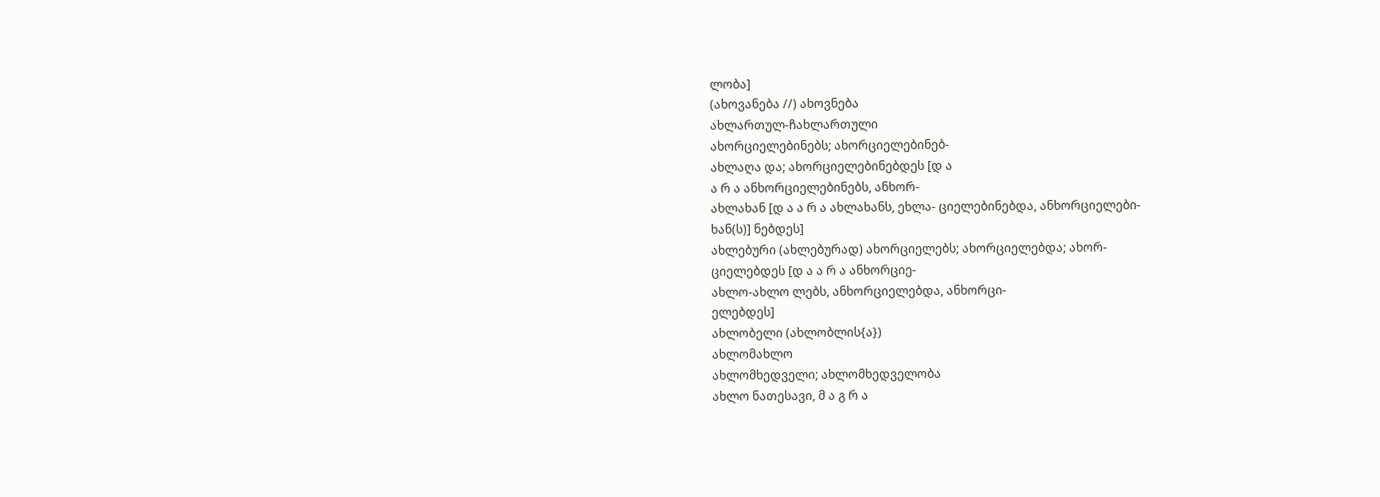ლობა]
(ახოვანება //) ახოვნება
ახლართულ-ჩახლართული
ახორციელებინებს; ახორციელებინებ-
ახლაღა და; ახორციელებინებდეს [დ ა
ა რ ა ანხორციელებინებს, ანხორ-
ახლახან [დ ა ა რ ა ახლახანს, ეხლა- ციელებინებდა, ანხორციელები-
ხან(ს)] ნებდეს]
ახლებური (ახლებურად) ახორციელებს; ახორციელებდა; ახორ-
ციელებდეს [დ ა ა რ ა ანხორციე-
ახლო-ახლო ლებს, ანხორციელებდა, ანხორცი-
ელებდეს]
ახლობელი (ახლობლის{ა})
ახლომახლო
ახლომხედველი; ახლომხედველობა
ახლო ნათესავი, მ ა გ რ ა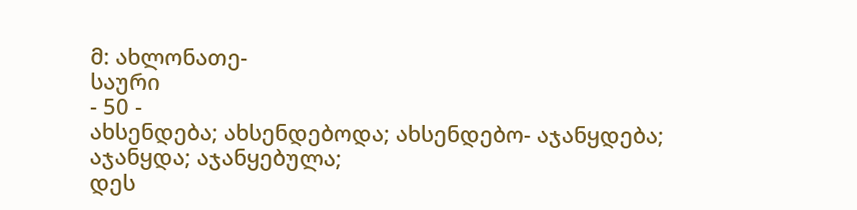მ: ახლონათე-
საური
- 50 -
ახსენდება; ახსენდებოდა; ახსენდებო- აჯანყდება; აჯანყდა; აჯანყებულა;
დეს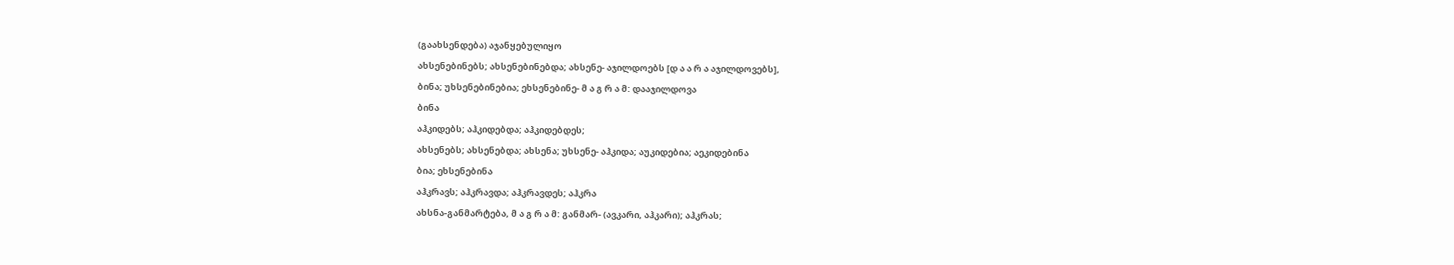(გაახსენდება) აჯანყებულიყო
ახსენებინებს; ახსენებინებდა; ახსენე- აჯილდოებს [დ ა ა რ ა აჯილდოვებს],
ბინა; უხსენებინებია; ეხსენებინე- მ ა გ რ ა მ: დააჯილდოვა
ბინა
აჰკიდებს; აჰკიდებდა; აჰკიდებდეს;
ახსენებს; ახსენებდა; ახსენა; უხსენე- აჰკიდა; აუკიდებია; აეკიდებინა
ბია; ეხსენებინა
აჰკრავს; აჰკრავდა; აჰკრავდეს; აჰკრა
ახსნა-განმარტება, მ ა გ რ ა მ: განმარ- (ავკარი, აჰკარი); აჰკრას;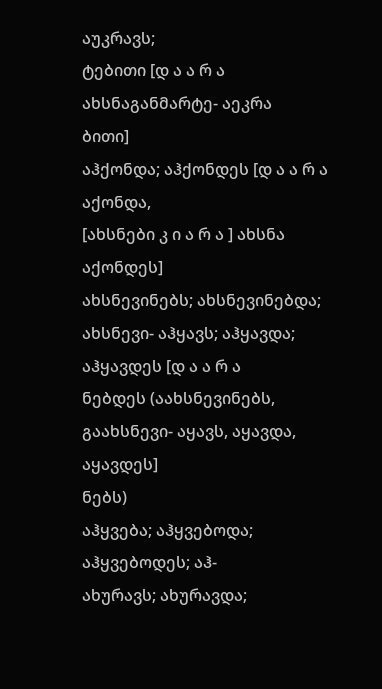აუკრავს;
ტებითი [დ ა ა რ ა ახსნაგანმარტე- აეკრა
ბითი]
აჰქონდა; აჰქონდეს [დ ა ა რ ა აქონდა,
[ახსნები კ ი ა რ ა ] ახსნა აქონდეს]
ახსნევინებს; ახსნევინებდა; ახსნევი- აჰყავს; აჰყავდა; აჰყავდეს [დ ა ა რ ა
ნებდეს (აახსნევინებს, გაახსნევი- აყავს, აყავდა, აყავდეს]
ნებს)
აჰყვება; აჰყვებოდა; აჰყვებოდეს; აჰ-
ახურავს; ახურავდა;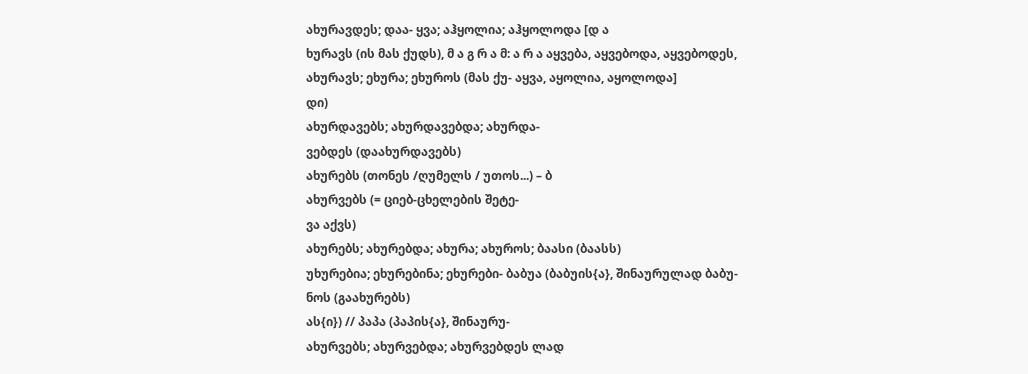ახურავდეს; დაა- ყვა; აჰყოლია; აჰყოლოდა [დ ა
ხურავს (ის მას ქუდს), მ ა გ რ ა მ: ა რ ა აყვება, აყვებოდა, აყვებოდეს,
ახურავს; ეხურა; ეხუროს (მას ქუ- აყვა, აყოლია, აყოლოდა]
დი)
ახურდავებს; ახურდავებდა; ახურდა-
ვებდეს (დაახურდავებს)
ახურებს (თონეს /ღუმელს / უთოს...) – ბ
ახურვებს (= ციებ-ცხელების შეტე-
ვა აქვს)
ახურებს; ახურებდა; ახურა; ახუროს; ბაასი (ბაასს)
უხურებია; ეხურებინა; ეხურები- ბაბუა (ბაბუის{ა}, შინაურულად ბაბუ-
ნოს (გაახურებს)
ას{ი}) // პაპა (პაპის{ა}, შინაურუ-
ახურვებს; ახურვებდა; ახურვებდეს ლად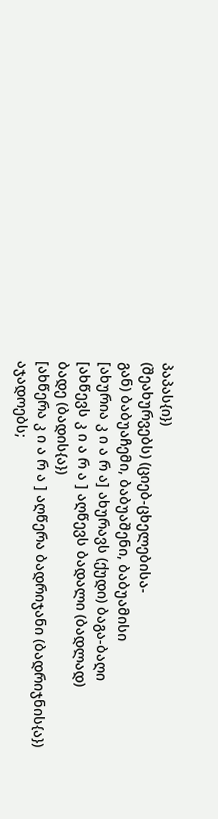პაპას{ი})
(შეახურვებს) (ციებ-ცხელებისა-
გან) ბაბუაჩემი, ბაბუაშენი, ბაბუამისი
[ახურია კ ი ა რ ა] ახურავს (ქუდი) ბაგა-ბაღი
[ახწევს კ ი ა რ ა ] აღწევს ბადალი (ბადლად)
ბადე (ბადის{ა})
[ახწერა კ ი ა რ ა ] აღწერა ბადრიჯანი (ბადრიჯნის{ა})
აჯადოებს;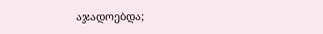აჯადოებდა;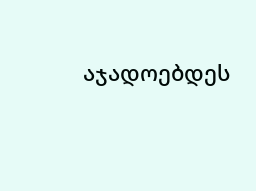აჯადოებდეს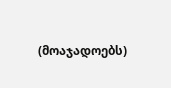(მოაჯადოებს)